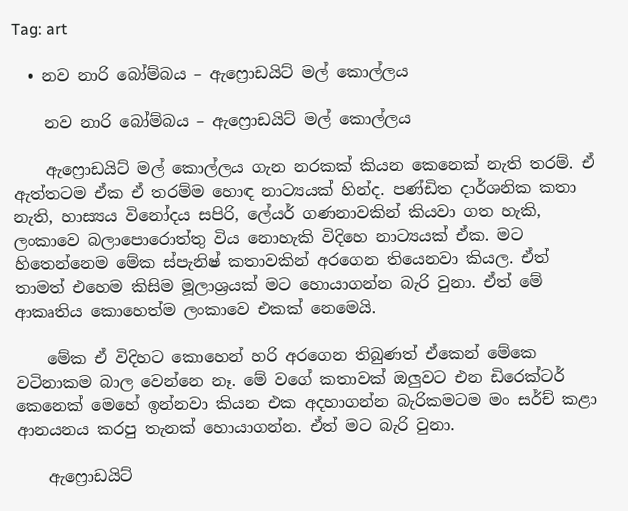Tag: art

  • නව නාරි බෝම්බය – ඇෆ්‍රොඩයිට් මල් කොල්ලය

    නව නාරි බෝම්බය – ඇෆ්‍රොඩයිට් මල් කොල්ලය

    ඇෆ්‍රොඩයි‍ට් මල් කොල්ලය ගැන නරකක් කියන කෙනෙක් නැති තරම්. ඒ ඇත්තටම ඒක ඒ තරම්ම හොඳ නාට්‍යයක් හින්ද. පණ්ඩිත දාර්ශනික කතා නැති, හාස්‍යය විනෝදය සපිරි, ලේයර් ගණනාවකින් කියවා ගත හැකි, ලංකාවෙ බලාපොරොත්තු විය නොහැකි විදිහෙ නාට්‍යයක් ඒක. මට හිතෙන්නෙම මේක ස්පැනිෂ් කතාවකින් අරගෙන තියෙනවා කියල. ඒත් තාමත් එහෙම කිසිම මූලාශ්‍රයක් මට හොයාගන්න බැරි වුනා. ඒත් මේ ආකෘතිය කොහෙත්ම ලංකාවෙ එකක් නෙමෙයි.

    මේක ඒ විදිහට කොහෙන් හරි අරගෙන තිබුණත් ඒකෙන් මේකෙ වටිනාකම බාල වෙන්නෙ නෑ. මේ වගේ කතාවක් ඔලුවට එන ඩිරෙක්ටර් කෙනෙක් මෙහේ ඉන්නවා කියන එක අදහාගන්න බැරිකමටම මං සර්ච් කළා ආනයනය කරපු තැනක් හොයාගන්න. ඒත් මට බැරි වුනා.

    ඇෆ්‍රොඩයිට්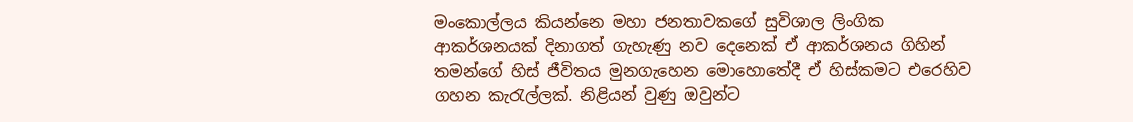මංකොල්ලය කියන්නෙ මහා ජනතාවකගේ සුවිශාල ලිංගික ආකර්ශනයක් දිනාගත් ගැහැණු නව දෙනෙක් ඒ ආකර්ශනය ගිහින් තමන්ගේ හිස් ජීවිතය මුනගැහෙන මොහොතේදී ඒ හිස්කමට එරෙහිව ගහන කැරැල්ලක්. නිළියන් වුණු ඔවුන්ට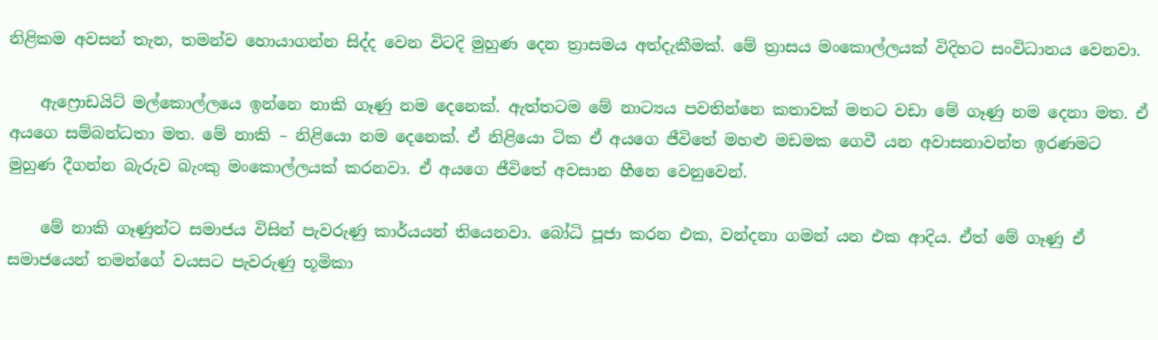නිළිකම අවසන් තැන, තමන්ව හොයාගන්න සිද්ද වෙන විටදි මුහුණ දෙන ත්‍රාසමය අත්දැකීමක්. මේ ත්‍රාසය මංකොල්ලයක් විදිහට සංවිධානය වෙනවා.

    ඇෆ්‍රොඩයිට් මල්කොල්ලයෙ ඉන්නෙ නාකි ගෑණු නම දෙනෙක්. ඇත්තටම මේ නාට්‍යය පවතින්නෙ කතාවක් මතට වඩා මේ ගෑණු නම දෙනා ‍මත. ඒ අයගෙ සම්බන්ධතා මත. මේ නාකි – නිළියො නම දෙනෙක්. ඒ නිළියො ටික ඒ අයගෙ ජීවිතේ මහළු මඩමක ගෙවී යන අවාසනාවන්ත ඉරණමට මුහුණ දීගන්න බැරුව බැංකු මංකොල්ලයක් කරනවා. ඒ අයගෙ ජීවිතේ අවසාන හීනෙ වෙනුවෙන්.

    මේ නාකි ගෑණුන්ට සමාජය විසින් පැවරුණු කාර්යයන් තියෙනවා. බෝධි පූජා කරන එක, වන්දනා ගමන් යන එක ආදිය. ඒත් මේ ගෑණු ඒ සමාජයෙන් තමන්ගේ වයසට පැවරුණු භූමිකා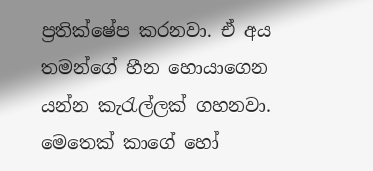ප්‍රතික්ෂේප කරනවා. ඒ අය තමන්ගේ හීන හොයාගෙන යන්න කැරැල්ලක් ගහනවා. මෙතෙක් කාගේ හෝ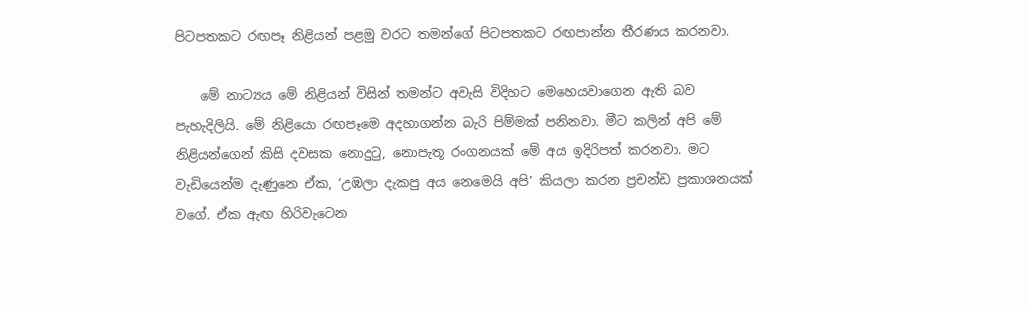පිටපතකට රඟපෑ නිළි‍යන් පළමු වරට තමන්ගේ පිටපතකට රඟපාන්න තීරණය කරනවා.

    මේ නාට්‍යය මේ නිළියන් විසින් තමන්ට අවැසි විදිහට මෙහෙයවාගෙන ඇති බව පැහැදිලියි. මේ නිළියො රඟපෑමෙ අදහාගන්න බැරි පිම්මක් පනිනවා. මීට කලින් අපි මේ නිළියන්ගෙන් කිසි දවසක නොදුටු, නොපැතූ රංගනයක් මේ අය ඉදිරිපත් කරනවා. මට වැඩියෙන්ම දැණුනෙ ඒක, ‘උඹලා දැකපු අය නෙමෙයි අපි’ කියලා කරන ප්‍රචන්ඩ ප්‍රකාශනයක් වගේ. ඒක ඇඟ හිරිවැටෙන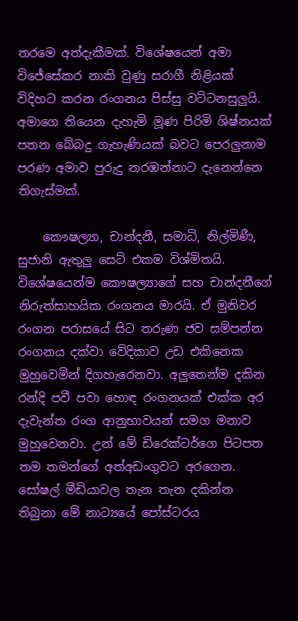තරමෙ අත්දැකීමක්. විශේෂයෙන් අමා විජේසේකර නාකි වුණු සරාගී නිළියක් විදිහට කරන රංගනය පිස්සු වට්ටනසුලුයි. අමාගෙ තියෙන දැහැමි මූණ පිරිමි ශිෂ්නයක් පතන බේබදු ගැහැණියක් බවට පෙරලුනාම පරණ අමාව පුරුදු නරඹන්නාට දැනෙන්නෙ තිගැස්මක්.

    කෞෂල්‍යා, චාන්දනී, සමාධි, නිල්මිණී, සුජානි ඇතුලු සෙට් එකම විශ්මිතයි. විශේෂයෙන්ම කෞෂල්‍යාගේ සහ චාන්දනීගේ නිරුත්සාහයික රංගනය මාරයි. ඒ මුනිවර රංගන පරාසයේ සිට තරුණ ජව සම්පන්න රංගනය දක්වා වේදිකාව උඩ එකිනෙක මුහුවෙමින් දිගහැරෙනවා. අලුතෙන්ම දකින රන්දි පවී පවා හොඳ රංගනයක් එක්ක අර දැවැන්ත රංග ආනුභාවයන් සමග මනාව මුහුවෙනවා. උන් මේ ඩිරෙක්ටර්ගෙ පිටපත තම තමන්ගේ අත්අඩංගුවට අරගෙන. සෝෂල් මීඩියාවල තැන තැන දකින්න තිබුනා මේ නාට්‍යයේ පෝස්ටරය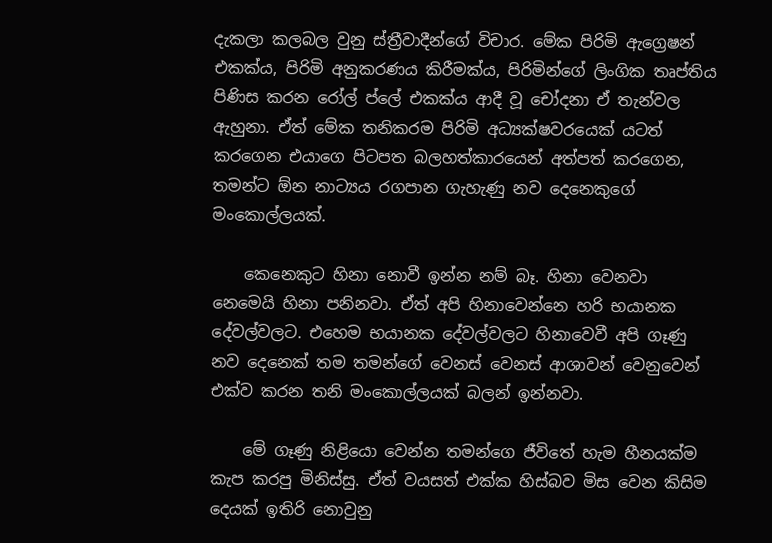දැකලා කලබල වුනු ස්ත්‍රීවාදීන්ගේ විචාර. මේක පිරිමි ඇග්‍රෙෂන් එකක්ය, පිරිමි අනුකරණය කිරීමක්ය, පිරිමින්ගේ ලිංගික තෘප්තිය පිණිස කරන රෝල් ප්ලේ එකක්ය ආදී වූ චෝදනා ඒ තැන්වල ඇහුනා. ඒත් මේක තනිකරම පිරිමි අධ්‍යක්ෂවරයෙක් යටත් කරගෙන එයාගෙ පිටපත බලහත්කාරයෙන් අත්පත් කරගෙන, තමන්ට ඕන නාට්‍යය රගපාන ගැහැණු නව දෙනෙකුගේ මංකොල්ලයක්.

    කෙනෙකුට හිනා නොවී ඉන්න නම් බෑ. හිනා වෙනවා නෙමෙයි හිනා පනිනවා. ඒත් අපි හිනාවෙන්නෙ හරි භයානක දේවල්වලට. එහෙම භයානක දේවල්වලට හිනාවෙවී අපි ගෑණු නව දෙනෙක් තම තමන්ගේ වෙනස් වෙනස් ආශාවන් වෙනුවෙන් එක්ව කරන තනි මංකොල්ලයක් බලන් ඉන්නවා.

    මේ ගෑණු නිළියො වෙන්න තමන්ගෙ ජීවිතේ හැම හීනයක්ම කැප කරපු මිනිස්සු. ඒත් වයසත් එක්ක හිස්බව මිස වෙන කිසිම දෙයක් ඉතිරි නොවුනු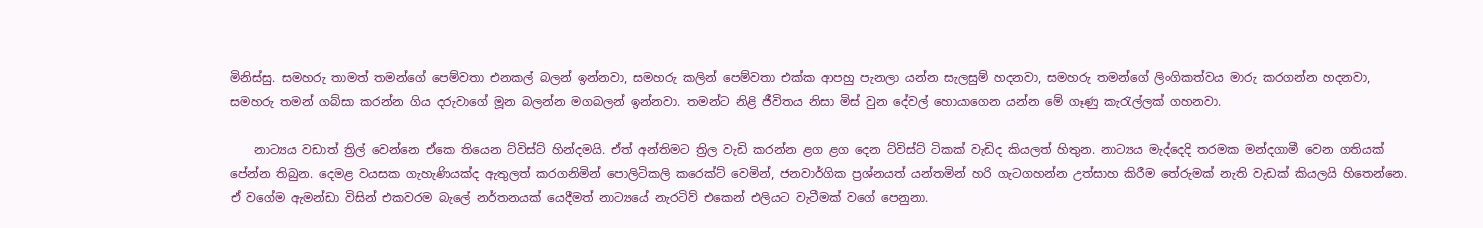මිනිස්සු. සමහරු තාමත් තමන්ගේ පෙම්වතා එනකල් බලන් ඉන්නවා, සමහරු කලින් පෙම්වතා එක්ක ආපහු පැනලා යන්න සැලසුම් හදනවා, සමහරු තමන්ගේ ලිංගිකත්වය මාරු කරගන්න හදනවා, සමහරු තමන් ගබ්සා කරන්න ගිය දරුවාගේ මූන බලන්න මගබලන් ඉන්නවා. තමන්ට නිළි ජීවිතය නිසා මිස් වුන දේවල් හොයාගෙන යන්න මේ ගෑණු කැරැල්ලක් ගහනවා.

    නාට්‍යය වඩාත් ත්‍රිල් වෙන්නෙ ඒකෙ තියෙන ට්විස්ට් හින්දමයි. ඒත් අන්තිමට ත්‍රිල වැඩි කරන්න ළග ළග දෙන ට්විස්ට් ටිකක් වැඩිද කියලත් හිතුන. නාට්‍යය මැද්දෙදි තරමක මන්දගාමී වෙන ගතියක් පේන්න තිබුන. දෙමළ වයසක ගැහැණියක්ද ඇතුලත් කරගනිමින් පොලිටිකලි කරෙක්ට් වෙමින්, ජනවාර්ගික ප්‍රශ්නයත් යන්තමින් හරි ගැටගහන්න උත්සාහ කිරීම තේරුමක් නැති වැඩක් කියලයි හිතෙන්නෙ. ඒ වගේම ඇමන්ඩා විසින් එකවරම බැලේ නර්තනයක් යෙදීමත් නාට්‍යයේ නැරටිව් එකෙන් එලියට වැටීමක් වගේ පෙනුනා.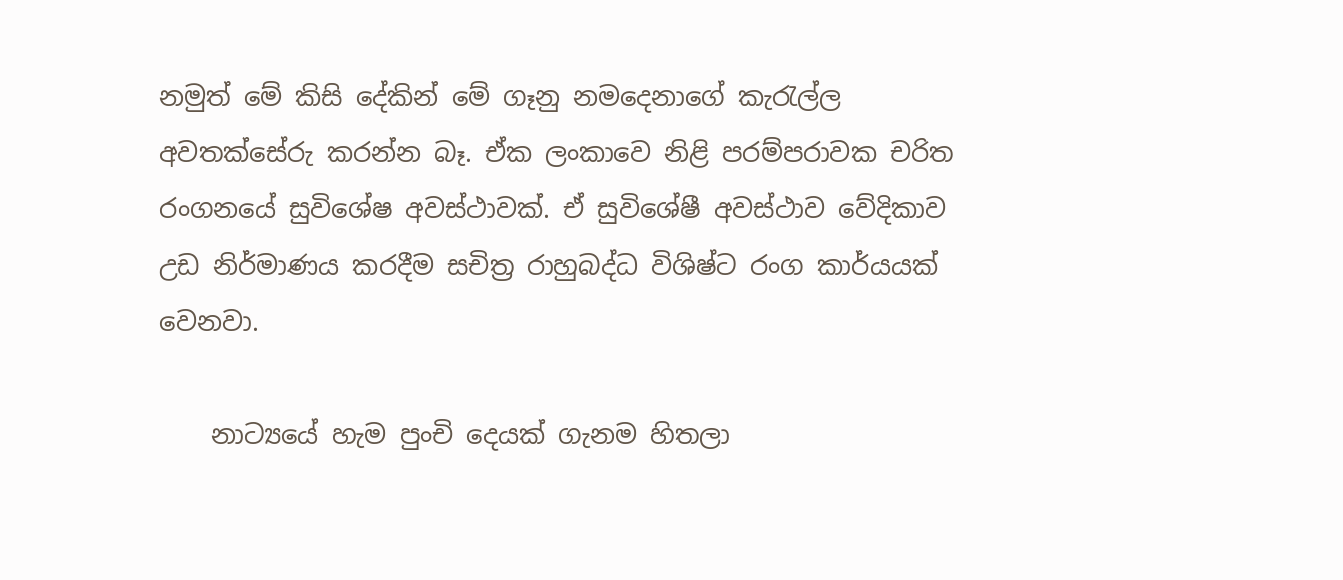නමුත් මේ කිසි දේකින් මේ ගෑනු නමදෙනාගේ කැරැල්ල අවතක්සේරු කරන්න බෑ. ඒක ලංකාවෙ නිළි පරම්පරාවක චරිත රංගනයේ සුවිශේෂ අවස්ථාවක්. ඒ සුවිශේෂී අවස්ථාව වේදිකාව උඩ නිර්මාණය කරදීම සචිත්‍ර රාහුබද්ධ විශිෂ්ට රංග කාර්යයක් වෙනවා.

    නාට්‍යයේ හැම පුංචි දෙයක් ගැනම හිතලා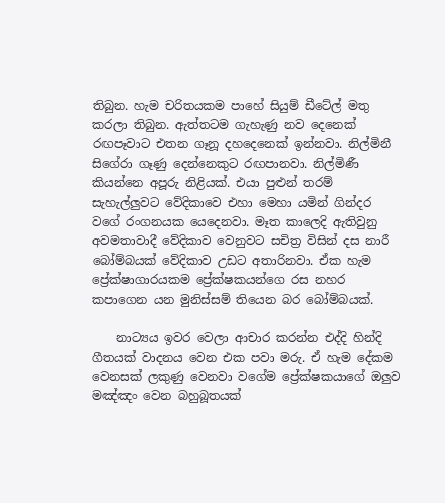තිබුන. හැම චරිතයකම පාහේ සියුම් ඩීටේල් මතු කරලා තිබුන. ඇත්තටම ගැහැණු නව දෙනෙක් රඟපෑවාට එතන ගෑනූ දහදෙනෙක් ඉන්නවා. නිල්මිනී සිගේරා ගෑණු දෙන්නෙකුට රඟපානවා. නිල්මිණී කියන්නෙ අපූරු නිළියක්. එයා පුළුන් තරම් සැහැල්ලුවට වේදිකාවෙ එහා මෙහා යමින් ගින්දර වගේ රංගනයක යෙදෙනවා. මෑත කාලෙදි ඇතිවුනු අවමතාවාදී වේදිකාව වෙනුවට සචිත්‍ර විසින් දස නාරී බෝම්බයක් වේදිකාව උඩට අතාරිනවා. ඒක හැම ප්‍රේක්ෂාගාරයකම ප්‍රේක්ෂකයන්ගෙ රස නහර කපාගෙන යන මුනිස්සම් තියෙන බර බෝම්බයක්.

    නාට්‍යය ඉවර වෙලා ආචාර කරන්න එද්දි හින්දි ගීතයක් වාදනය වෙන එක පවා මරු. ඒ හැම දේකම වෙනසක් ලකුණු වෙනවා වගේම ප්‍රේක්ෂකයාගේ ඔලුව මඤ්ඤං වෙන බහුබූතයක්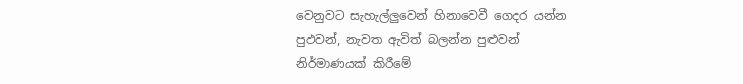වෙනුවට සැහැල්ලුවෙන් හින‍ාවෙවී ගෙදර යන්න පුඵවන්, නැවත ඇවිත් බලන්න පුළුවන් නිර්මාණයක් කිරීමේ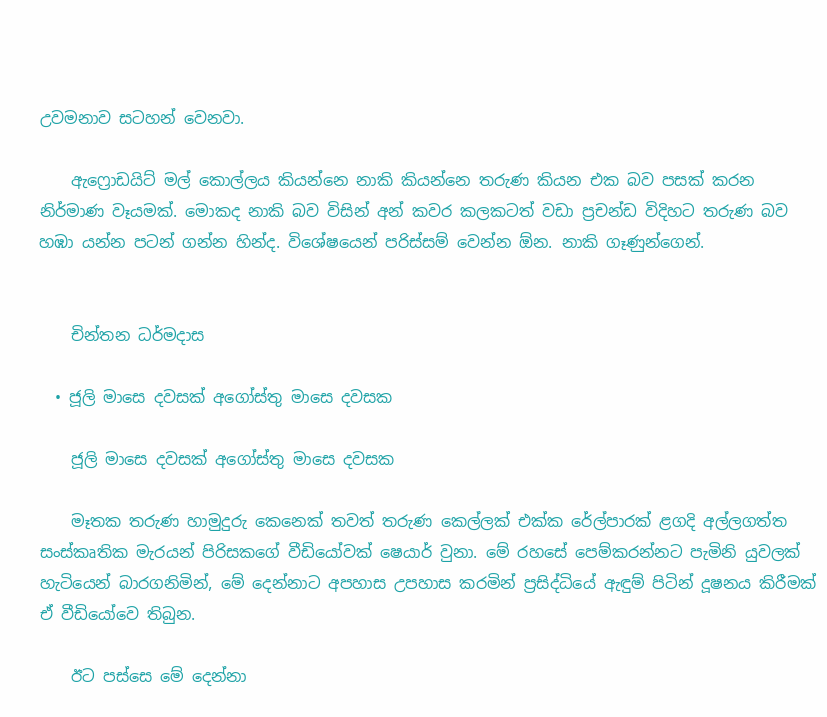උවමනාව සටහන් වෙනවා.

    ඇෆ්‍රොඩයිට් මල් කොල්ලය කියන්නෙ නාකි කියන්නෙ තරුණ කියන එක බව පසක් කරන නිර්මාණ වෑයමක්. මොකද නාකි බව විසින් අන් කවර කලකටත් වඩා ප්‍රචන්ඩ විදිහට තරුණ බව හඹා යන්න පටන් ගන්න හින්ද. විශේෂයෙන් පරිස්සම් වෙන්න ඕන. නාකි ගෑණුන්ගෙන්.


    චින්තන ධර්මදාස

  • ජූලි මාසෙ දවසක් අගෝස්තු මාසෙ දවසක

    ජූලි මාසෙ දවසක් අගෝස්තු මාසෙ දවසක

    මෑතක තරුණ හාමුදුරු කෙනෙක් තවත් තරුණ කෙල්ලක් එක්ක රේල්පාරක් ළගදි අල්ලගත්ත සංස්කෘතික මැරයන් පිරිසකගේ වීඩියෝවක් ෂෙයාර් වුනා. මේ රහසේ පෙම්කරන්නට පැමිනි යුවලක් හැටියෙන් බාරගනිමින්, මේ දෙන්නාට අපහාස උපහාස කරමින් ප්‍රසිද්ධියේ ඇඳුම් පිටින් දූෂනය කිරීමක් ඒ වීඩියෝවෙ තිබුන.

    ඊට පස්සෙ මේ දෙන්නා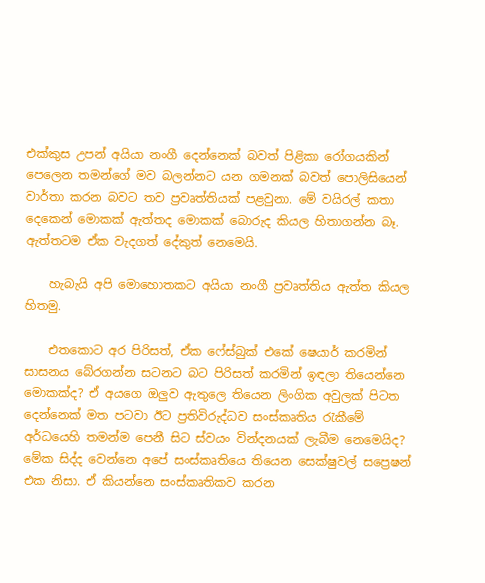එක්කුස උපන් අයියා නංගී දෙන්නෙක් බවත් පිළිකා රෝගයකින් පෙලෙන තමන්ගේ මව බලන්නට යන ගමනක් බවත් පොලිසියෙන් වාර්තා කරන බවට තව ප්‍රවෘත්තියක් පළවුනා. මේ වයිරල් කතා දෙකෙන් මොකක් ඇත්තද මොකක් බොරුද කියල හිතාගන්න බෑ. ඇත්තටම ඒක වැදගත් දේකුත් නෙමෙයි.

    හැබැයි අපි මොහොතකට අයියා නංගී ප්‍රවෘත්තිය ඇත්ත කියල හිතමු.

    එතකොට අර පිරිසත්, ඒක ෆේස්බුක් එකේ ෂෙයාර් කරමින් සාසනය බේරගන්න සටනට බට පිරිසත් කරමින් ඉඳලා තියෙන්නෙ මොකක්ද? ඒ අයගෙ ඔලුව ඇතුලෙ තියෙන ලිංගික අවුලක් පිටත දෙන්නෙක් මත පටවා ඊට ප්‍රතිවිරුද්ධව සංස්කෘතිය රැකීමේ අර්ධයෙහි තමන්ම පෙනී සිට ස්වයං වින්දනයක් ලැබීම නෙමෙයිද? මේක සිද්ද වෙන්නෙ අපේ සංස්කෘතියෙ තියෙන සෙක්ෂුවල් සප්‍රෙෂන් එක නිසා. ඒ කියන්නෙ සංස්කෘතිකව කරන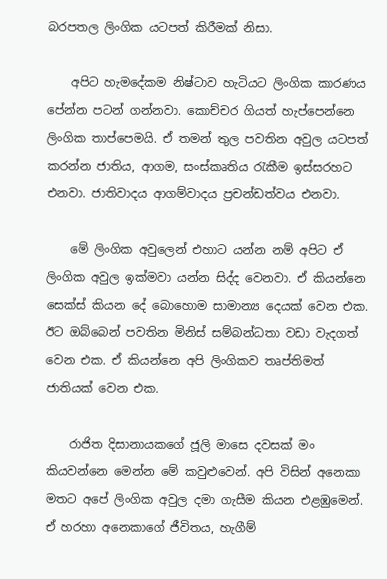බරපතල ලිංගික යටපත් කිරීමක් නිසා.

    අපිට හැමදේකම නිෂ්ටාව හැටියට ලිංගික කාරණය පේන්න පටන් ගන්නවා. කොච්චර ගියත් හැප්පෙන්නෙ ලිංගික තාප්පෙමයි. ඒ තමන් තුල පවතින අවුල යටපත් කරන්න ජාතිය, ආගම, සංස්කෘතිය රැකීම ඉස්සරහට එනවා. ජාතිවාදය ආගම්වාදය ප්‍රචන්ඩත්වය එනවා.

    මේ ලිංගික අවුලෙන් එහාට යන්න නම් අපිට ඒ ලිංගික අවුල ඉක්මවා යන්න සිද්ද වෙනවා. ඒ කියන්නෙ සෙක්ස් කියන දේ බොහොම සාමාන්‍ය දෙයක් වෙන එක. ඊට ඔබ්බෙන් පවතින මිනිස් සම්බන්ධතා වඩා වැදගත් වෙන එක. ඒ කියන්නෙ අපි ලිංගිකව තෘප්තිමත් ජාතියක් වෙන එක.

    රාජිත දිසානායක‍ගේ ජූලි මාසෙ දවසක් මං කියවන්නෙ මෙන්න මේ කවුළුවෙන්. අපි විසින් අනෙකා මතට අපේ ලිංගික අවුල දමා ගැසීම කියන එළඹුමෙන්. ඒ හරහා අනෙකාගේ ජීවිතය, හැගීම්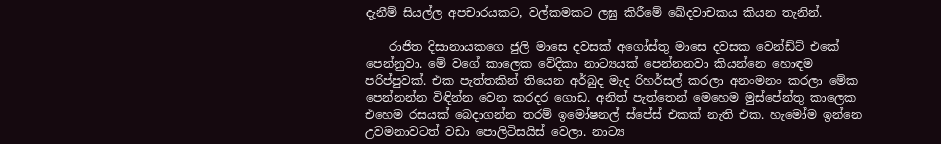දැනීම් සියල්ල අපචාරයකට, වල්කමකට ලඝු කිරීමේ ඛේදවාචකය කියන තැනින්.

    රාජිත දිසානායකගෙ ජුලි මා‍සෙ දවසක් අගෝස්තු මාසෙ දවසක වෙන්ඩ්ට් එකේ පෙන්නුවා. මේ වගේ කාලෙක වේදිකා නාට්‍යයක් පෙන්නනවා කියන්නෙ හොඳම පරිප්පුවක්. එක පැත්තකින් තියෙන අර්බුද මැද රිහර්සල් කරලා අනංමනං කරලා මේක පෙන්නන්න විඳින්න වෙන කරදර ගොඩ. අනිත් පැත්තෙන් මෙහෙම මුස්පේන්තු කාලෙක එහෙම රසයක් බෙදාගන්න තරම් ඉමෝෂනල් ස්පේස් එකක් නැති එක. හැමෝම ඉන්නෙ උවමනාවටත් වඩා පොලිටිසයිස් වෙලා. නාට්‍ය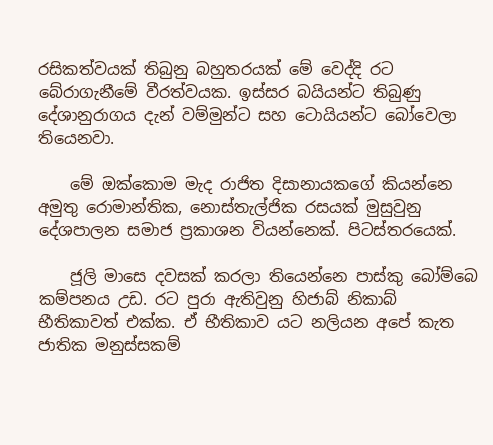රසිකත්වයක් තිබුනු බහුතරයක් මේ වෙද්දි රට බේරාගැනීමේ වීරත්වයක. ඉස්සර බයියන්ට තිබුණු දේශානුරාගය දැන් වම්මුන්ට සහ ටොයියන්ට බෝවෙලා තියෙනවා.

    මේ ඔක්කොම මැද රාජිත දිසානායකගේ කියන්නෙ අමුතු රොමාන්තික, නොස්තැල්ජික රසයක් මුසුවුනු දේශපාලන සමාජ ප්‍රකාශන වියන්නෙක්. පිටස්තරයෙක්.

    ජූලි මාසෙ දවසක් කරලා තියෙන්නෙ පාස්කු බෝම්බෙ කම්පනය උඩ. රට පු‍රා ඇතිවුනු හිජාබ් නිකාබ් භීතිකාවත් එක්ක. ඒ භීතිකාව යට නලියන අපේ කැත ජාතික මනුස්සකම්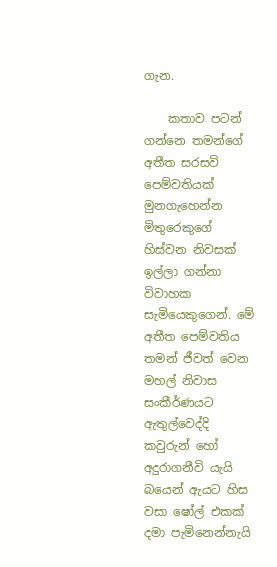ගැන.

    කතාව පටන් ගන්නෙ තමන්ගේ අතීත සරසවි පෙම්වතියක් මුනගැහෙන්න මිතුරෙකුගේ හිස්වන නිවසක් ඉල්ලා ගන්නා විවාහක සැමියෙකුගෙන්. මේ අතීත පෙම්වතිය තමන් ජීවත් වෙන මහල් නිවාස සංකීර්ණයට ඇතුල්වෙද්දි කවුරුන් හෝ අදුරාගනීවි යැයි බයෙන් ඇයට හිස වසා ෂෝල් එකක් දමා පැමිනෙන්නැයි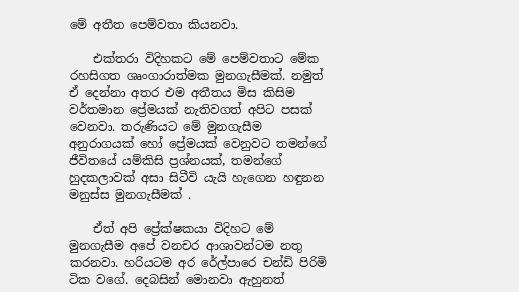මේ අතීත පෙම්වතා කියනවා.

    එක්තරා විදිහකට මේ පෙම්වතාට මේක රහසිගත ශෘංගාරාත්මක මුනගැසීමක්. නමුත් ඒ දෙන්නා අතර එම අතීතය මිස කිසිම වර්තමාන ප්‍රේමයක් නැතිවගත් අපිට පසක් වෙනවා. තරුණියට මේ මුනගැසීම අනුරාගයක් හෝ ප්‍රේමයක් වෙනුවට තමන්ගේ ජීවිතයේ යම්කිසි ප්‍රශ්නයක්, තමන්ගේ හුදකලාවක් අසා සිටීවි යැයි හැගෙන හඳුනන මනුස්ස මුනගැසීමක් .

    ඒත් අපි ප්‍රේක්ෂකයා විදිහට මේ මුනගැසීම අපේ වනචර ආශාවන්ටම නතු කරනවා. හරියටම අර රේල්පාරෙ චන්ඩි පිරිමි ටික වගේ. දෙබසින් මොනවා ඇහුනත්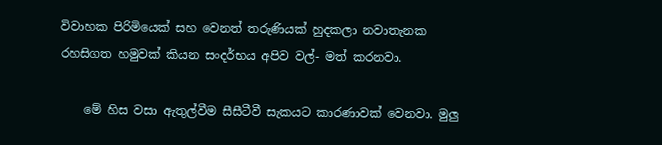විවාහක පිරිමියෙක් සහ වෙනත් තරුණියක් හුදකලා නවාතැනක රහසිගත හමුවක් කියන සංදර්භය අපිව වල්- මත් කරනවා.

    මේ හිස වසා ඇතුල්වීම සීසීටීවී සැකයට කාරණාවක් වෙනවා. මුලු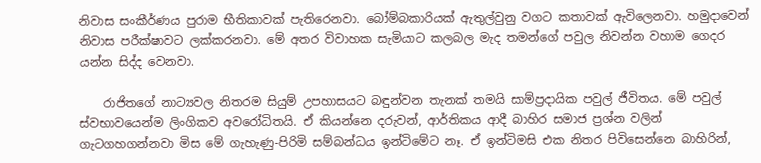නිවාස සංකීර්ණය පුරාම භීතිකාවක් පැතිරෙනවා. බෝම්බකාරියක් ඇතුල්වුනු වගට කතාවක් ඇවිලෙනවා. හමුදාවෙන් නිවාස පරීක්ෂාවට ලක්කරනවා. මේ අතර විවාහක සැමියාට කලබල මැද තමන්ගේ පවුල නිවන්න වහාම ගෙදර යන්න සිද්ද වෙනවා.

    රාජිතගේ නාට්‍යවල නිතරම සියුම් උපහාසයට බඳුන්වන තැනක් තමයි සාම්ප්‍රදායික පවුල් ජීවිතය. මේ පවුල් ස්වභාවයෙන්ම ලිංගිකව අව‍රෝධිතයි. ඒ කියන්නෙ දරුවන්, ආර්තිකය ආදී බාහිර සමාජ ප්‍රශ්න වලින් ගැටගහගන්නවා මිස මේ ගැහැණු-පිරිමි සම්බන්ධය ඉන්ටිමේට නෑ. ඒ ඉන්ටිමසි එක නිතර පිවිසෙන්නෙ බාහිරින්,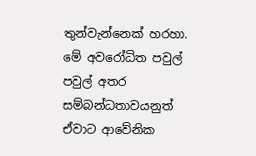තුන්වැන්නෙක් හරහා. මේ අවරෝධිත පවුල් පවුල් අතර සම්බන්ධතාවයනුත් ඒවාට ආවේනික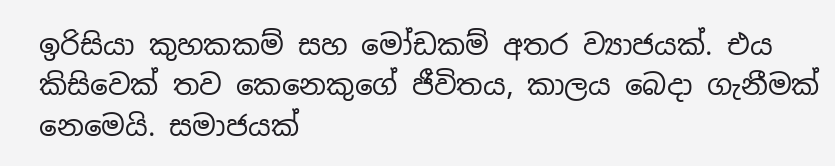ඉරිසියා කුහකකම් සහ මෝඩකම් අතර ව්‍යාජයක්. එය කිසිවෙක් තව කෙනෙකුගේ ජීවිතය, කාලය බෙදා ගැනීමක් නෙමෙයි. සමාජයක්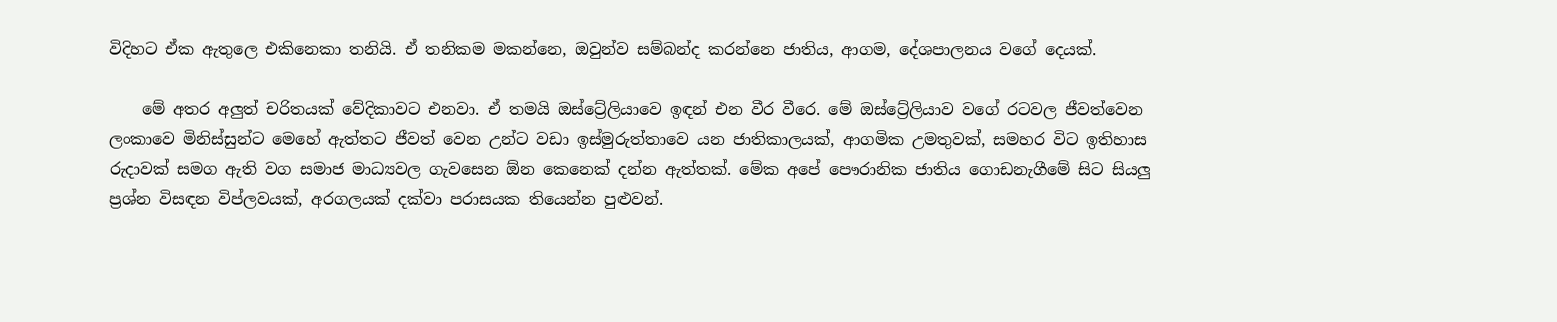විදිහට ඒක ඇතුලෙ එකිනෙකා තනියි. ඒ තනිකම මකන්නෙ, ඔවුන්ව සම්බන්ද කරන්නෙ ජාතිය, ආගම, දේශපාලනය වගේ දෙයක්.

    මේ අතර අලුත් චරිතයක් වේදිකාවට එනවා. ඒ තමයි ඔස්ට්‍රේලියාවෙ ඉඳන් එන වීර වීරෙ. මේ ඔස්ට්‍රේලියාව වගේ රටවල ජීවත්වෙන ලංකාවෙ මිනිස්සුන්ට මෙහේ ඇත්තට ජීවත් වෙන උන්ට වඩා ඉස්මුරුත්තාවෙ යන ජාතිකාලයක්, ආගමික උමතුවක්, සමහර විට ඉතිහාස රුදාවක් සමග ඇති වග සමාජ මාධ්‍යවල ගැවසෙන ඕන කෙනෙක් දන්න ඇත්තක්. මේක අපේ පෞරානික ජාතිය ගොඩනැගීමේ සිට සියලු ප්‍රශ්න විසඳන විප්ලවයක්, අරගලයක් දක්වා පරාසයක තියෙන්න පුළුවන්.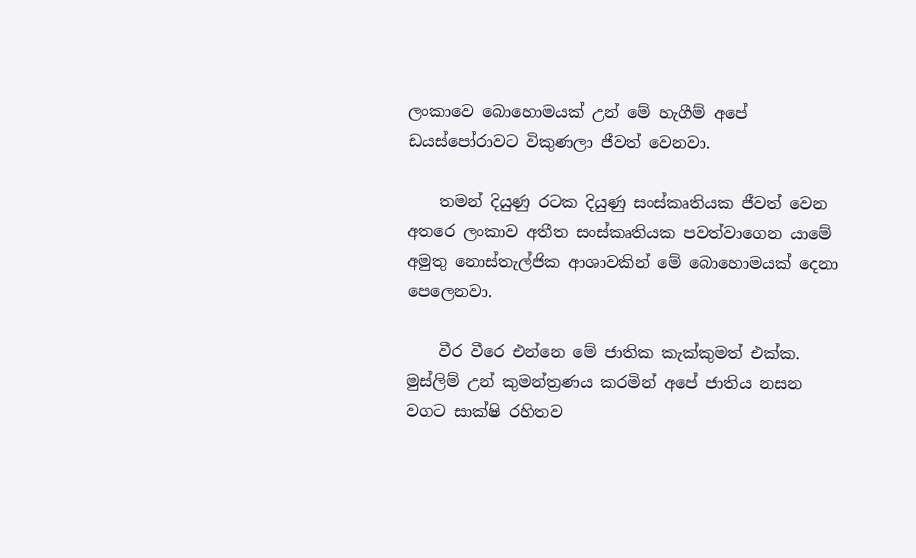ලංකාවෙ බොහොමයක් උන් මේ හැගීම් අපේ ඩයස්පෝරාවට විකුණලා ජීවත් වෙනවා.

    තමන් දියුණු රටක දියුණු සංස්කෘතියක ජීවත් වෙන අතරෙ ලංකාව අතීත සංස්කෘතියක පවත්වාගෙන යාමේ අමුතු නොස්තැල්ජික ආශාවකින් මේ බොහොමයක් දෙනා පෙලෙනවා.

    වීර වීරෙ එන්නෙ මේ ජාතික කැක්කුමත් එක්ක. මුස්ලිම් උන් කුමන්ත්‍රණය කරමින් අපේ ජාතිය නසන වගට සාක්ෂි රහිතව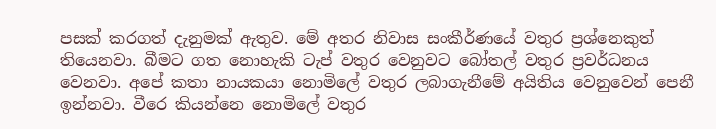පසක් කරගත් දැනුමක් ඇතුව. මේ අතර නිවාස සංකීර්ණයේ වතුර ප්‍රශ්නෙකුත් තියෙනවා. බීමට ගත නොහැකි ටැප් වතුර වෙනුවට බෝතල් වතුර ප්‍රවර්ධනය වෙනවා. අපේ කතා නායකයා නොමිලේ වතුර ලබාගැනීමේ අයිතිය වෙනුවෙන් පෙනී ඉන්නවා. වීරෙ කියන්නෙ නොමිලේ වතුර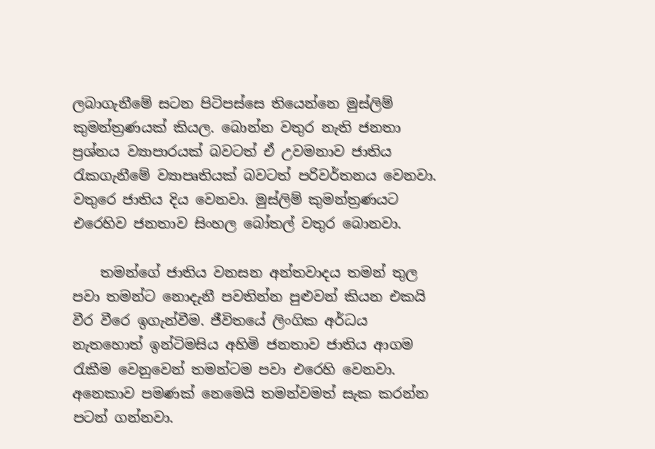ලබාගැනීමේ සටන පිටිපස්සෙ තියෙන්නෙ මුස්ලිම් කුමන්ත්‍රණයක් කියල. බොන්න වතුර නැති ජනතා ප්‍රශ්නය ව්‍යාපාරයක් බවටත් ඒ උවමනාව ජාතිය රැකගැනීමේ ව්‍යාපෘතියක් බවටත් පරිවර්තනය වෙනවා. වතුරෙ ජාතිය දිය වෙනවා. මුස්ලිම් කුමන්ත්‍රණයට එරෙහිව ජනතාව සිංහල බෝතල් වතුර බොනවා.

    තමන්ගේ ජාතිය වනසන අන්තවාදය තමන් තුල පවා තමන්ට නොදැනී පවතින්න පුළුවන් කියන එකයි වීර වීරෙ ඉගැන්වීම. ජීවිතයේ ලිංගික අර්ධය නැතහොත් ඉන්ටිමසිය අහිමි ජනතාව ජාතිය ආගම රැකීම වෙනුවෙන් තමන්ටම පවා එරෙහි වෙනවා. අනෙකාව පමණක් නෙමෙයි තමන්වමත් සැක කරන්න පටන් ගන්නවා.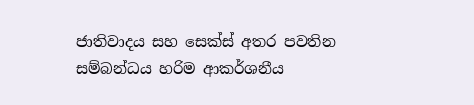ජාතිවාදය සහ සෙක්ස් අතර පවතින සම්බන්ධය හරිම ආකර්ශනීය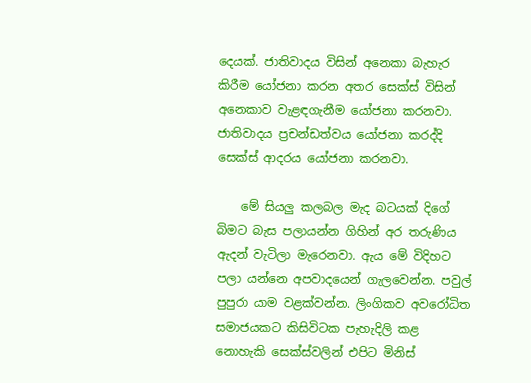දෙයක්. ජාතිවාදය විසින් අනෙකා බැහැර කිරීම යෝජනා කරන අතර සෙක්ස් විසින් අනෙකාව වැළඳගැනීම යෝජනා කරනවා. ජාතිවාදය ප්‍රචන්ඩත්වය යෝජනා කරද්දි සෙක්ස් ආදරය යෝජනා කරනවා.

    මේ සියලු කලබල මැද බටයක් දිගේ බිමට බැස පලායන්න ගිහින් අර තරුණිය ඇදන් වැටිලා මැරෙනවා. ඇය මේ විදිහට පලා යන්නෙ අපවාදයෙන් ගැලවෙන්න. පවුල් පුපුරා යාම වළක්වන්න. ලිංගිකව අවරෝධිත සමාජයකට කිසිවිටක පැහැදිලි කළ නොහැකි සෙක්ස්වලින් එපිට මිනිස්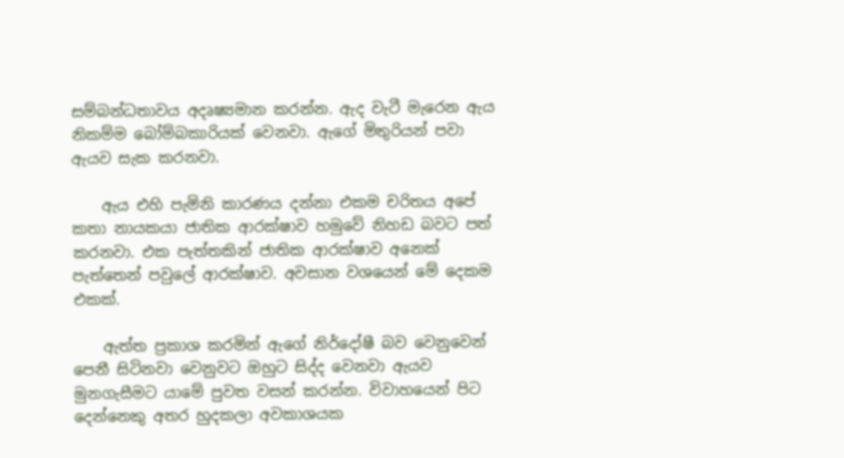සම්බන්ධතාවය අදෘෂ්‍යමාන කරන්න. ඇද වැටී මැරෙන ඇය නිකම්ම බෝම්බකාරියක් වෙනවා. ඇගේ මිතුරියන් පවා ඇයව සැක කරනවා.

    ඇය එහි පැමිනි කාරණය දන්නා එකම චරිතය අපේ කතා නායකයා ජාතික ආරක්ෂාව හමුවේ නිහඩ බවට පත් කරනවා. එක පැත්තකින් ජාතික ආරක්ෂාව අනෙක් පැත්තෙන් පවුලේ ආරක්ෂාව. අවසාන වශයෙන් මේ දෙකම එකක්.

    ඇත්ත ප්‍රකාශ කරමින් ඇගේ නිර්දෝෂී බව වෙනුවෙන් පෙනී සිටිනවා වෙනුවට ඔහුට සිද්ද වෙනවා ඇයව මුනගැසීමට යාමේ පුවත වසන් කරන්න. විවාහයෙන් පිට දෙන්නෙකු අතර හුදකලා අවකාශයක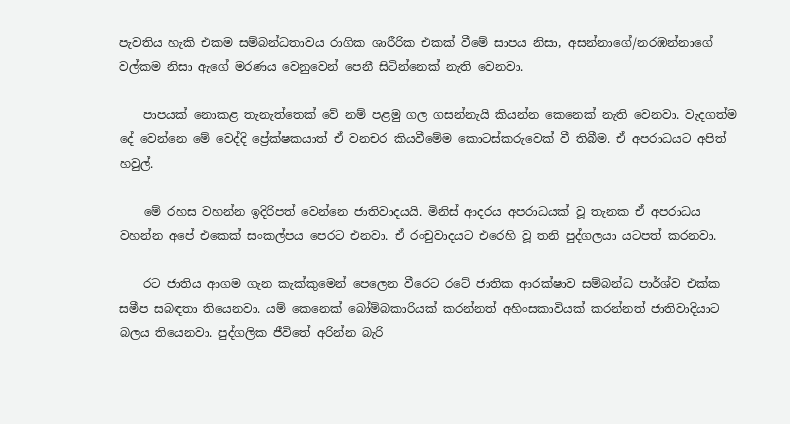පැවතිය හැකි එකම සම්බන්ධතාවය රාගික ශාරීරික එකක් වීමේ සාපය නිසා, අසන්නාගේ/නරඹන්නාගේ වල්කම නිසා ඇගේ මරණය වෙනුවෙන් පෙනී සිටින්නෙක් නැති වෙනවා.

    පාපයක් නොකළ තැනැත්තෙක් වේ නම් පළමු ගල ගසන්නැයි කියන්න කෙනෙක් නැති වෙනවා. වැදගත්ම දේ වෙන්නෙ මේ වෙද්දි ප්‍රේක්ෂකයාත් ඒ වනචර කියවීමේම කොටස්කරුවෙක් වී තිබීම. ඒ අපරාධයට අපිත් හවුල්.

    මේ රහස වහන්න ඉදිරිපත් වෙන්නෙ ජාතිවාදයයි. මිනිස් ආදරය අපරාධයක් වූ තැනක ඒ අපරාධය වහන්න අපේ එකෙක් සංකල්පය පෙරට එනවා. ඒ රංචුවාදයට එරෙහි වූ තනි පුද්ගලයා යටපත් කරනවා.

    රට ජාතිය ආගම ගැන කැක්කුමෙන් පෙලෙන වීරෙට රටේ ජාතික ආරක්ෂාව සම්බන්ධ පාර්ශ්ව එක්ක සමීප සබඳතා තියෙනවා. යම් කෙනෙක් බෝම්බකාරියක් කරන්නත් අහිංසකාවියක් කරන්නත් ජාතිවාදියාට බලය තියෙනවා. පුද්ගලික ජීවිතේ අරින්න බැරි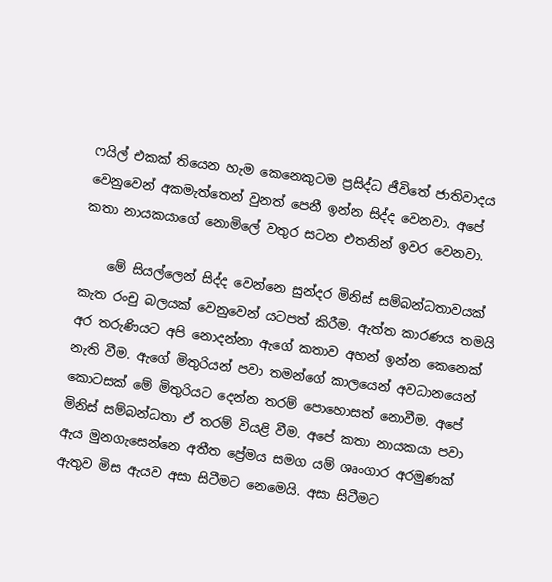ෆයිල් එකක් තියෙන හැම කෙනෙකුටම ප්‍රසිද්ධ ජීවිතේ ජාතිවාදය වෙනුවෙන් අකමැත්තෙන් වුනත් පෙනී ඉන්න සිද්ද වෙනවා. අපේ කතා නායකයාගේ නොමිලේ වතුර සටන එතනින් ඉවර වෙනවා.

    මේ සියල්ලෙන් සිද්ද වෙන්නෙ සුන්දර මිනිස් සම්බන්ධතාවයක් කැත රංචු බලයක් වෙනුවෙන් යටපත් කිරීම. ඇත්ත කාරණය තමයි අර තරුණියට අපි නොදන්නා ඇගේ කතාව අහන් ඉන්න කෙනෙක් නැති වීම. ඇගේ මිතුරියන් පවා තමන්ගේ කාලයෙන් අවධානයෙන් කොටසක් මේ මිතුරියට දෙන්න තරම් පොහොසත් නොවීම. අපේ මිනිස් සම්බන්ධතා ඒ තරම් වියළි වීම. අ‍පේ කතා නායකයා පවා ඇය මුනගැසෙන්නෙ අතීත ප්‍රේමය සමග යම් ශෘංගාර අරමුණක් ඇතුව මිස ඇයව අසා සිටීමට නෙමෙයි. අසා සිටීමට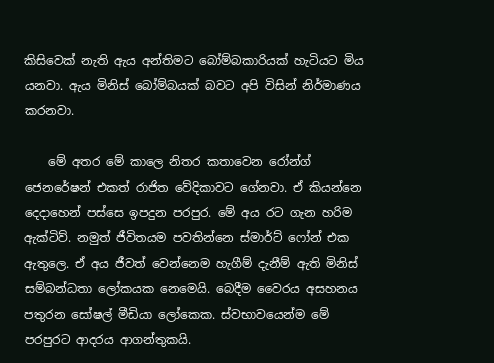කිසිවෙක් නැති ඇය අන්තිමට බෝම්බකාරියක් හැටියට මිය යනවා. ඇය මිනිස් බෝම්බයක් බවට අපි විසින් නිර්මාණය කරනවා.

    මේ අතර මේ කාලෙ නිතර කතාවෙන රෝන්ග් ජෙනරේෂන් එකත් රාජිත වේදිකාවට ගේනවා. ඒ කියන්නෙ දෙදාහෙන් පස්සෙ ඉපදුන පරපුර. මේ අය ර‍ට ගැන හරිම ඇක්ටිව්. නමුත් ජීවිතයම පවතින්නෙ ස්මාර්ට් ෆෝන් එක ඇතුලෙ. ඒ අය ජීවත් වෙන්නෙම හැගීම් දැනීම් ඇති මිනිස් සම්බන්ධතා ලෝකයක නෙමෙයි. බෙදීම වෛරය අසහනය පතුරන සෝෂල් මීඩියා ලෝකෙක. ස්වභාවයෙන්ම මේ පරපුරට ආදරය ආගන්තුකයි.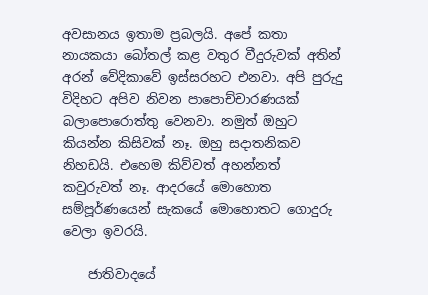අවසානය ඉතාම ප්‍රබලයි. අපේ කතා නායකයා බෝතල් කළ වතුර වීදුරුවක් අතින් අරන් වේදිකාවේ ඉස්සරහට එනවා. අපි පුරුදු විදිහට අපිව නිවන පාපොච්චාරණයක් බලාපොරොත්තු වෙනවා. නමුත් ඔහුට කියන්න කිසිවක් නෑ. ඔහු සදාතනිකව නිහඩයි. එහෙම කිව්වත් අහන්නත් කවුරුවත් නෑ. ආදරයේ මොහොත සම්පූර්ණයෙන් සැකයේ මොහොතට ගොදුරු වෙලා ඉවරයි.

    ජාතිවාදයේ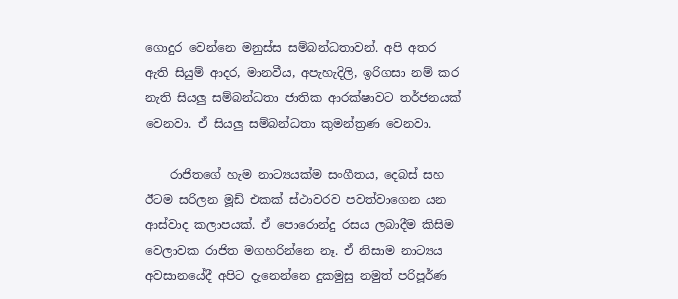ගොදුර වෙන්නෙ මනුස්ස සම්බන්ධතාවන්. අපි අතර ඇති සියුම් ආදර, මානවීය, අපැහැදිලි, ඉරිගසා නම් කර නැති සියලු සම්බන්ධතා ජාතික ආරක්ෂාවට තර්ජනයක් වෙනවා. ඒ සියලු සම්බන්ධතා කුමන්ත්‍රණ වෙනවා.

    රාජිතගේ හැම නාට්‍යයක්ම සංගීතය, දෙබස් සහ ඊටම සරිලන මූඩ් එකක් ස්ථාවරව පවත්වාගෙන යන ආස්වාද කලාපයක්. ඒ පොරොන්දු රසය ලබාදීම කිසිම වෙලාවක රාජිත මගහරින්නෙ නෑ. ඒ නිසාම නාට්‍යය අවසානයේදී අපිට දැනෙන්නෙ දුකමුසු නමුත් පරිපූර්ණ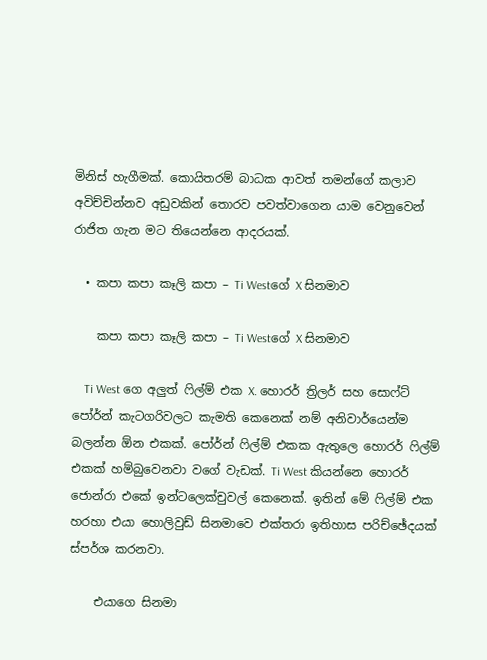මිනිස් හැගීමක්. කොයිතරම් බාධක ආවත් තමන්ගේ කලාව අවිච්චින්නව අඩුවකින් තොරව පවත්වාගෙන යාම වෙනුවෙන් රාජිත ගැන මට තියෙන්නෙ ආදරයක්.

  • කපා කපා කෑලි කපා – Ti Westගේ X සිනමාව

    කපා කපා කෑලි කපා – Ti Westගේ X සිනමාව

    Ti West ගෙ අලුත් ෆිල්ම් එක X. හොරර් ත්‍රිලර් සහ සොෆ්ට් පෝර්න් කැටගරිවලට කැමති කෙනෙක් නම් අනිවාර්යෙන්ම බලන්න ඕන එකක්. පෝර්න් ෆිල්ම් එකක ඇතුලෙ හොරර් ෆිල්ම් එකක් හම්බුවෙනවා වගේ වැඩක්. Ti West කියන්නෙ හොරර් ජොන්රා එකේ ඉන්ටලෙක්චුවල් කෙනෙක්. ඉතින් මේ ෆිල්ම් එක හරහා එයා හොලිවුඩ් සිනමාවෙ එක්තරා ඉතිහාස පරිච්ඡේදයක් ස්පර්ශ කරනවා.

    එයාගෙ සිනමා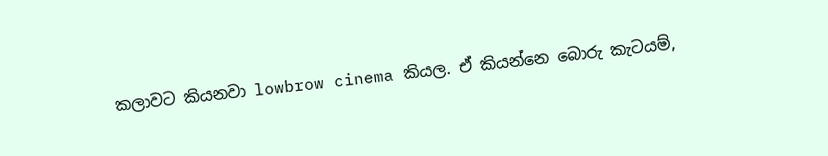කලාවට කියනවා lowbrow cinema කියල. ඒ කියන්නෙ බොරු කැටයම්,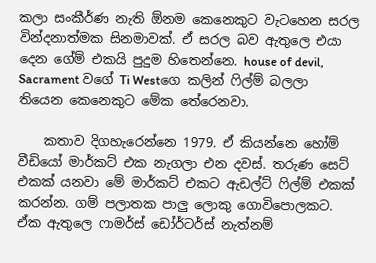කලා සංකීර්ණ නැති ඕනම කෙනෙකුට වැටහෙන සරල වින්දනාත්මක සිනමාවක්. ඒ සරල බව ඇතුලෙ එයා දෙන ගේම් එකයි පුදුම හිතෙන්නෙ. house of devil, Sacrament වගේ Ti Westගෙ කලින් ෆිල්ම් බලලා තියෙන කෙනෙකුට මේක තේරෙනවා.

    කතාව දිගහැරෙන්නෙ 1979. ඒ කියන්නෙ හෝම් වීඩියෝ මාර්කට් එක නැගලා එන දවස්. තරුණ සෙට් එකක් යනවා මේ මාර්කට් එකට ඇඩල්ට් ෆිල්ම් එකක් කරන්න. ගම් පලාතක පාලු ලොකු ගොවිපොලකට. ඒක ඇතුලෙ ෆාමර්ස් ඩෝර්ටර්ස් නැත්නම්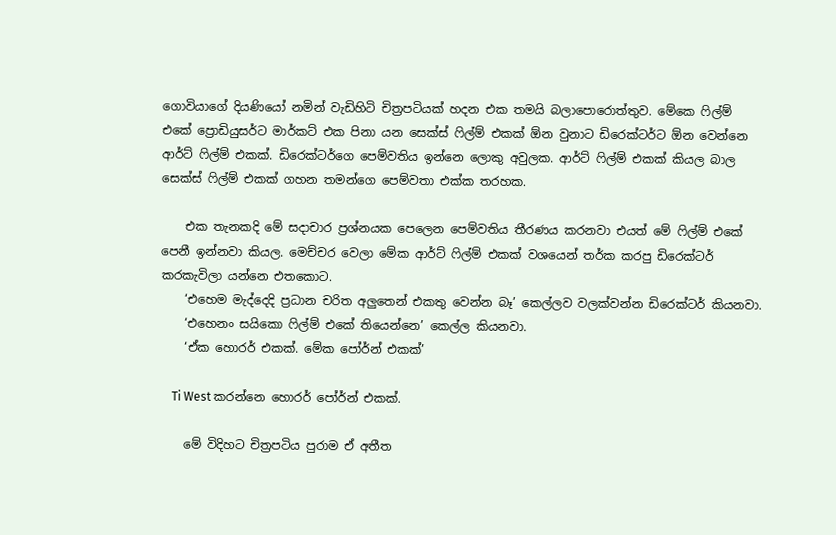ගොවියාගේ දියණියෝ නමින් වැඩිහිටි චිත්‍රපටියක් හදන එක තමයි බලාපොරොත්තුව. මේකෙ ෆිල්ම් එකේ ප්‍රොඩියුසර්ට මාර්කට් එක පිනා යන සෙක්ස් ෆිල්ම් එකක් ඕන වුනාට ඩිරෙක්ටර්ට ඕන වෙන්නෙ ආර්ට් ෆිල්ම් එකක්. ඩිරෙක්ටර්ගෙ පෙම්වතිය ඉන්නෙ ලොකු අවුලක. ආර්ට් ෆිල්ම් එකක් කියල බාල සෙක්ස් ෆිල්ම් එකක් ගහන තමන්ගෙ පෙම්වතා එක්ක තරහක.

    එක තැනකදි මේ සදාචාර ප්‍රශ්නයක පෙලෙන පෙම්වතිය තීරණය කරනවා එයත් මේ ෆිල්ම් එකේ පෙනී ඉන්නවා කියල. මෙච්චර වෙලා මේක ආර්ට් ෆිල්ම් එකක් වශයෙන් තර්ක කරපු ඩිරෙක්ටර් කරකැවිලා යන්නෙ එතකොට.
    ‘එහෙම මැද්දෙදි ප්‍රධාන චරිත අලුතෙන් එකතු වෙන්න බෑ’ කෙල්ලව වලක්වන්න ඩිරෙක්ටර් කියනවා.
    ‘එහෙනං සයිකො ෆිල්ම් එකේ තියෙන්නෙ’ කෙල්ල කියනවා.
    ‘ඒක හොරර් එකක්. මේක පෝර්න් එකක්’

    Ti West කරන්නෙ හොරර් පෝර්න් එකක්.

    මේ විදිහට චිත්‍රපටිය පුරාම ඒ අතීත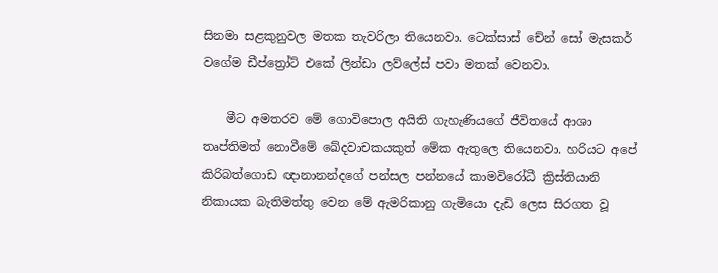සිනමා සළකුනුවල මතක තැවරිලා තියෙනවා. ටෙක්සාස් චේන් සෝ මැසකර් වගේම ඩීප්ත්‍රෝට් එකේ ලින්ඩා ලව්ලේස් පවා මතක් වෙනවා.

    මීට අමතරව මේ ගොවිපොල අයිති ගැහැණියගේ ජීවිතයේ ආශා තෘප්තිමත් නොවීමේ ඛේදවාචකයකුත් මේක ඇතුලෙ තියෙනවා. හරියට අපේ කිරිබත්ගොඩ ඥානානන්දගේ පන්සල පන්නයේ කාමවිරෝධී ක්‍රිස්තියානි නිකායක බැතිමත්තු වෙන මේ ඇමරිකානු ගැමියො දැඩි ලෙස සිරගත වූ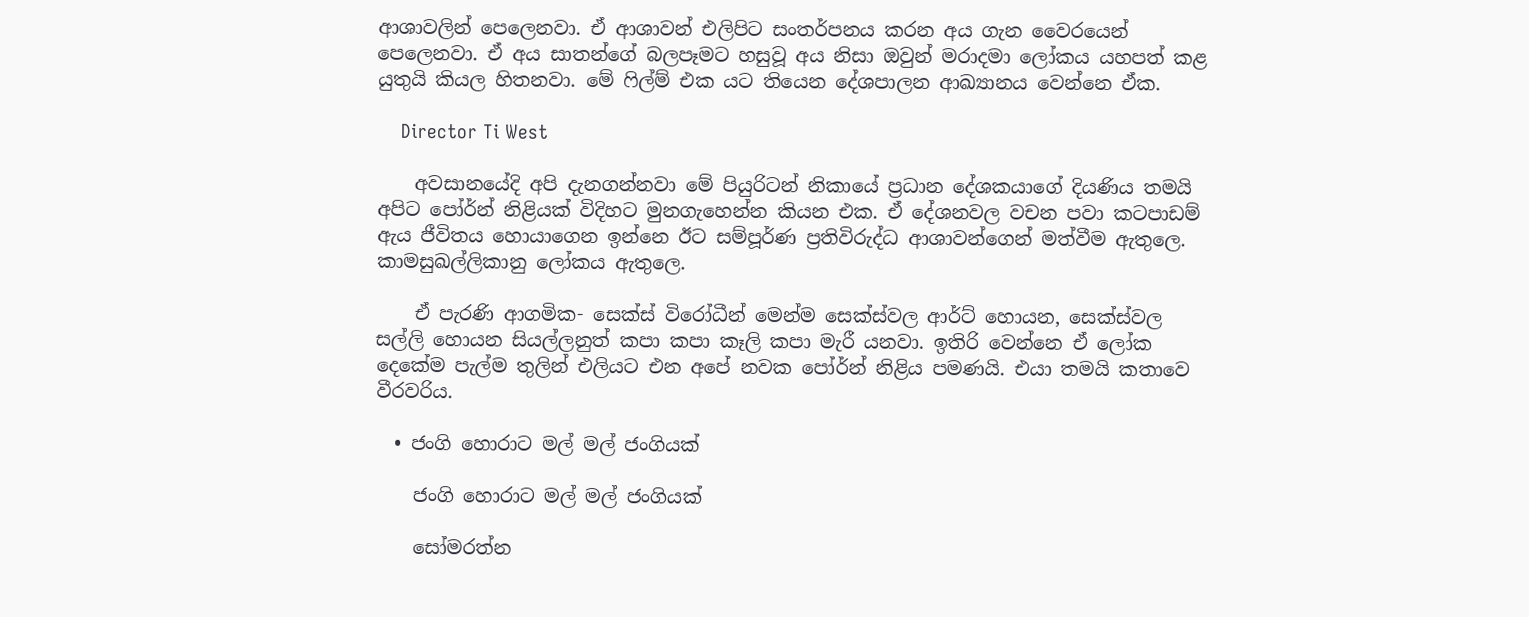ආශාවලින් පෙලෙනවා. ඒ ආශාවන් එලිපිට සංතර්පනය කරන අය ගැන වෛරයෙන් පෙලෙනවා. ඒ අය සාතන්ගේ බලපෑමට හසුවූ අය නිසා ඔවුන් මරාදමා ලෝකය යහපත් කළ යුතුයි කියල හිතනවා. මේ ෆිල්ම් එක යට තියෙන දේශපාලන ආඛ්‍යානය වෙන්නෙ ඒක.

    Director Ti West

    අවසානයේදි අපි දැනගන්නවා මේ පියුරිටන් නිකායේ ප්‍රධාන දේශකයාගේ දියණිය තමයි අපිට පෝර්න් නිළියක් විදිහට මුනගැහෙන්න කියන එක. ඒ දේශනවල වචන පවා කටපාඩම් ඇය ජීවිතය හොයාගෙන ඉන්නෙ ඊට සම්පූර්ණ ප්‍රතිවිරුද්ධ ආශාවන්ගෙන් මත්වීම ඇතුලෙ. කාමසුඛල්ලිකානු ලෝකය ඇතුලෙ.

    ඒ පැරණි ආගමික- සෙක්ස් විරෝධීන් මෙන්ම සෙක්ස්වල ආර්ට් හොයන, සෙක්ස්වල සල්ලි හොයන සියල්ලනුත් කපා කපා කෑලි කපා මැරී යනවා. ඉතිරි වෙන්නෙ ඒ ලෝක දෙකේම පැල්ම තුලින් එලියට එන අපේ නවක පෝර්න් නිළිය පමණයි. එයා තමයි කතාවෙ වීරවරිය.

  • ජංගි හොරාට මල් මල් ජංගියක්

    ජංගි හොරාට මල් මල් ජංගියක්

    සෝමරත්න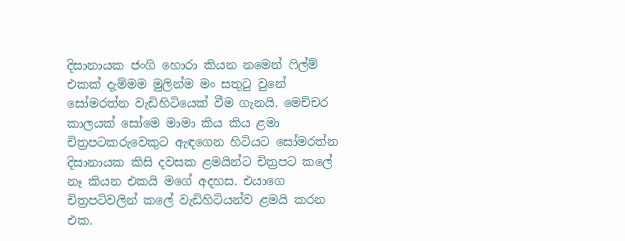දිසානායක ජංගි හොරා කියන නමෙන් ෆිල්ම් එකක් දැම්මම මුලින්ම මං සතුටු වුනේ සෝමරත්න වැඩිහිටියෙක් වීම ගැනයි. මෙච්චර කාලයක් සෝමෙ මාමා කිය කිය ළමා චිත්‍රපටකරුවෙකුට ඇඳගෙන හිටියට සෝමරත්න දිසානායක කිසි දවසක ළමයින්ට චිත්‍රපට කලේ නෑ කියන එකයි මගේ අදහස. එයාගෙ චිත්‍රපටිවලින් කලේ වැඩිහිටියන්ව ළමයි කරන එක.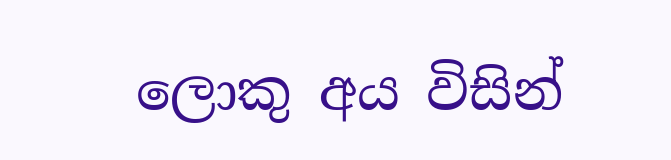ලොකු අය විසින්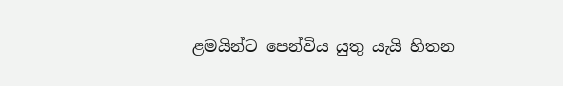ළමයින්ට පෙන්විය යුතු යැයි හිතන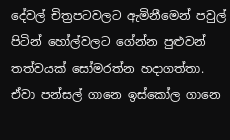දේවල් චිත්‍රපටවලට ඇමිනීමෙන් පවුල් පිටින් හෝල්වලට ගේන්න පුළුවන් තත්වයක් සෝමරත්න හදාගත්තා. ඒවා පන්සල් ගානෙ ඉස්කෝල ගානෙ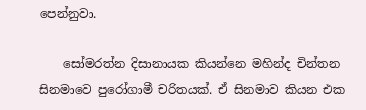පෙන්නුවා.

    සෝමරත්න දිසානායක කියන්නෙ මහින්ද චින්තන සිනමාවෙ පුරෝගාමී චරිතයක්. ඒ සිනමාව කියන එක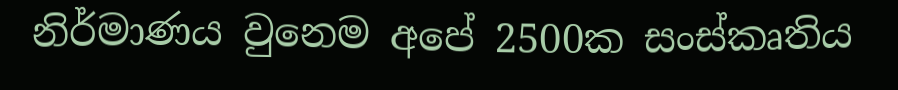නිර්මාණය වුනෙම අපේ 2500ක සංස්කෘතිය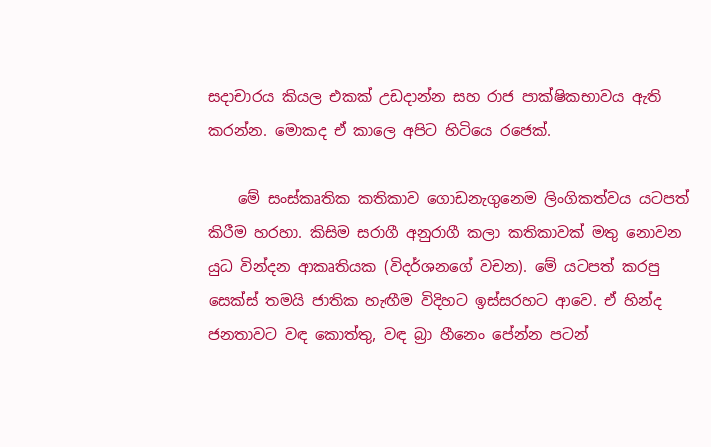සදාචාරය කියල එකක් උඩදාන්න සහ රාජ පාක්ෂිකභාවය ඇති කරන්න. මොකද ඒ කාලෙ අපිට හිටියෙ ර‍ජෙක්.

    මේ සංස්කෘතික කතිකාව ගොඩනැගුනෙම ලිංගිකත්වය යටපත් කිරීම හරහා. කිසිම සරාගී අනුරාගී කලා කතිකාවක් මතු නොවන යුධ වින්දන ආකෘතියක (විදර්ශනගේ වචන). මේ යටපත් කරපු සෙක්ස් තමයි ජාතික හැඟීම විදිහට ඉස්සරහට ආවෙ. ඒ හින්ද ජනතාවට වඳ කොත්තු, වඳ බ්‍රා හීනෙං පේන්න පටන්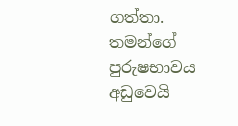ගත්තා. තමන්ගේ පුරුෂභාවය අඩුවෙයි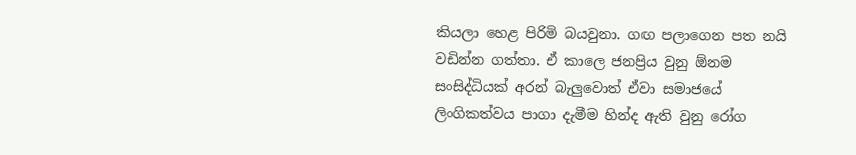කියලා හෙළ පිරිමි බයවුනා. ගඟ පලාගෙන පත නයි වඩින්න ගත්තා. ඒ කාලෙ ජනප්‍රිය වුනු ඕනම සංසිද්ධියක් අරන් බැලුවොත් ඒවා සමාජයේ ලිංගිකත්වය පාගා දැමීම හින්ද ඇති වුනු රෝග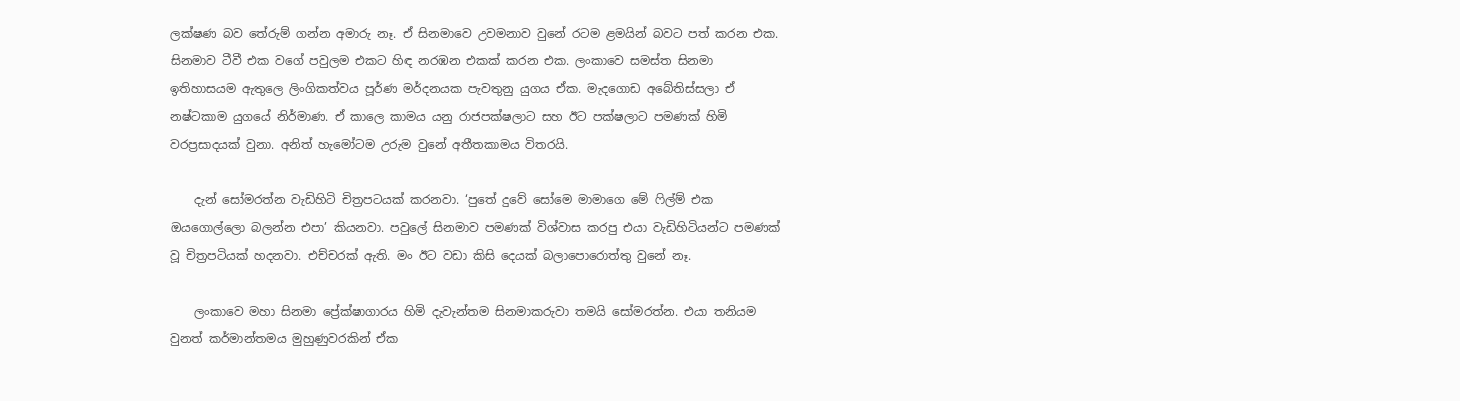ලක්ෂණ බව තේරුම් ගන්න අමාරු නෑ. ඒ සිනමාවෙ උවමනාව වුනේ රටම ළමයින් බවට පත් කරන එක. සිනමාව ටීවී එක වගේ පවුලම එකට හිඳ නරඹන එකක් කරන එක. ලංකාවෙ සමස්ත සිනමා ඉතිහාසයම ඇතුලෙ ලිංගිකත්වය පූර්ණ මර්දනයක පැවතුනු යුගය ඒක. මැදගොඩ අබේතිස්සලා ඒ නෂ්ටකාම යුගයේ නිර්මාණ. ඒ කාලෙ කාමය යනු රාජපක්ෂලාට සහ ඊට පක්ෂලාට පමණක් හිමි වරප්‍රසාදයක් වුනා. අනිත් හැමෝටම උරුම වුනේ අතීතකාමය විතරයි.

    දැන් සෝමරත්න වැඩිහිටි චිත්‍රපටයක් කරනවා. ‘පුතේ දුවේ සෝමෙ මාමාගෙ මේ ෆිල්ම් එක ඔයගොල්ලො බලන්න එපා’ කියනවා. පවුලේ සිනමාව පමණක් විශ්වාස කරපු එයා වැඩිහිටියන්ට පමණක් වූ චිත්‍රපටියක් හදනවා. එච්චරක් ඇති. මං ඊට වඩා කිසි දෙයක් බලාපොරොත්තු වුනේ නෑ.

    ලංකාවෙ මහා සිනමා ප්‍රේක්ෂාගාරය හිමි දැවැන්තම සිනමාකරුවා තමයි සෝමරත්න. එයා තනියම වුනත් කර්මාන්තමය මුහුණුවරකින් ඒක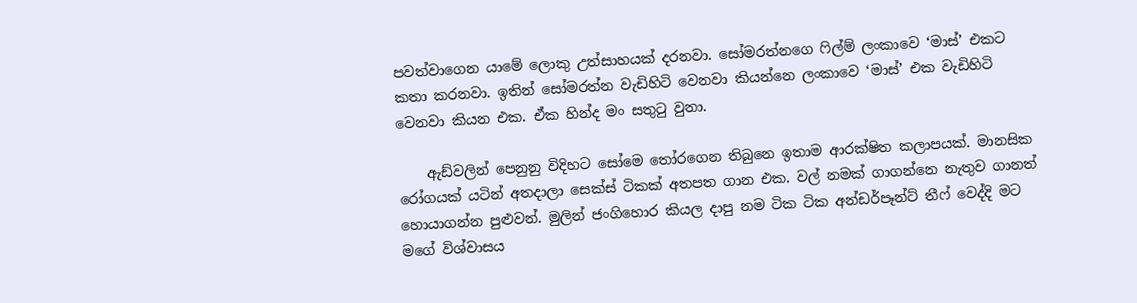පවත්වාගෙන යාමේ ලොකු උත්සාහයක් දරනවා. සෝමරත්නගෙ ෆිල්ම් ලංකාවෙ ‘මාස්’ එකට කතා කරනවා. ඉතින් සෝමරත්න වැඩිහිටි වෙනවා කියන්නෙ ලංකාවෙ ‘මාස්’ එක වැඩිහිටි වෙනවා කියන එක. ඒක හින්ද මං සතුටු වුනා.

    ඇඩ්වලින් පෙනුනු විදිහට සෝමෙ තෝරගෙන තිබුනෙ ඉතාම ආරක්ෂිත කලාපයක්. මානසික රෝගයක් යටින් අතදාලා සෙක්ස් ටිකක් අතපත ගාන එක. වල් නමක් ගාගන්නෙ නැතුව ගානත් හොයාගන්න පුළුවන්. මුලින් ජංගිහොර කියල දාපු නම ටික ටික අන්ඩර්පෑන්ට් තීෆ් වෙද්දි මට මගේ විශ්වාසය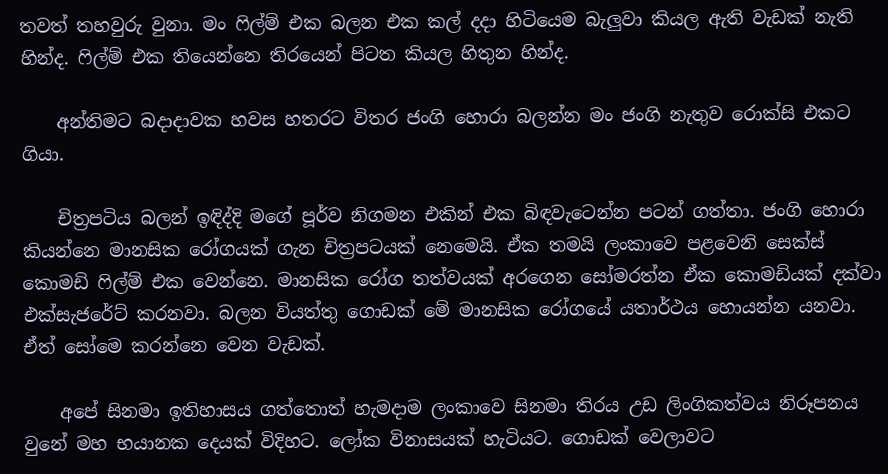තවත් තහවුරු වුනා. මං ෆිල්ම් එක බලන එක කල් දදා හිටියෙම බැලුවා කියල ඇති වැඩක් නැති හින්ද. ෆිල්ම් එක තියෙන්නෙ තිරයෙන් පිටත කියල හිතුන හින්ද.

    අන්තිමට බදාදාවක හවස හතරට විතර ජංගි හොරා බලන්න මං ජංගි නැතුව රොක්සි එකට ගියා.

    චිත්‍රපටිය බලන් ඉඳිද්දි මගේ පූර්ව නිගමන එකින් එක බිඳවැටෙන්න පටන් ගත්තා. ජංගි හොරා කියන්නෙ මානසික රෝගයක් ගැන චිත්‍රපටයක් නෙමෙයි. ඒක තමයි ලංකාවෙ පළවෙනි සෙක්ස් කෙ‍ාමඩි ෆිල්ම් එක වෙන්නෙ. මානසික රෝග තත්වයක් අරගෙන ‍සෝමරත්න ඒක කොමඩියක් දක්වා එක්සැජරේට් කරනවා. බලන වියත්තු ගොඩක් මේ මානසික රෝගයේ යතාර්ථය හොයන්න යනවා. ඒත් සෝමෙ කරන්නෙ වෙන වැඩක්.

    අපේ සිනමා ඉතිහාසය ගත්තොත් හැමදාම ලංකාවෙ සිනමා තිරය උඩ ලිංගිකත්වය නිරූපනය වුනේ මහ භයානක දෙයක් විදිහට. ලෝක විනාසයක් හැටියට. ගොඩක් වෙලාවට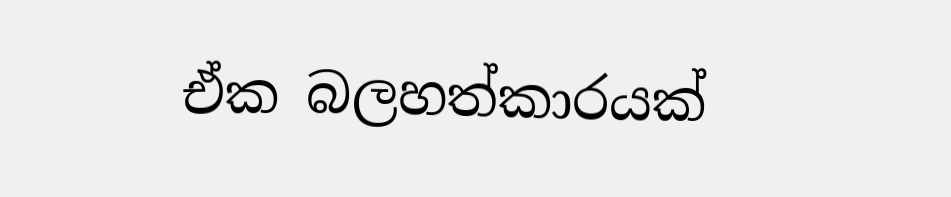ඒක බලහත්කාරයක්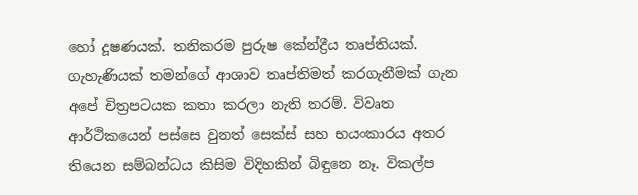හෝ දූෂණයක්. තනිකරම පුරුෂ කේන්ද්‍රීය තෘප්තියක්. ගැහැණියක් තමන්ගේ ආශාව තෘප්තිමත් කරගැනීමක් ගැන අපේ චිත්‍රපටයක කතා කරලා නැති තරම්. විවෘත ආර්ථිකයෙන් පස්සෙ වුනත් සෙක්ස් සහ භයංකාරය අතර තියෙන සම්බන්ධය කිසිම විදිහකින් බිඳුනෙ නෑ. විකල්ප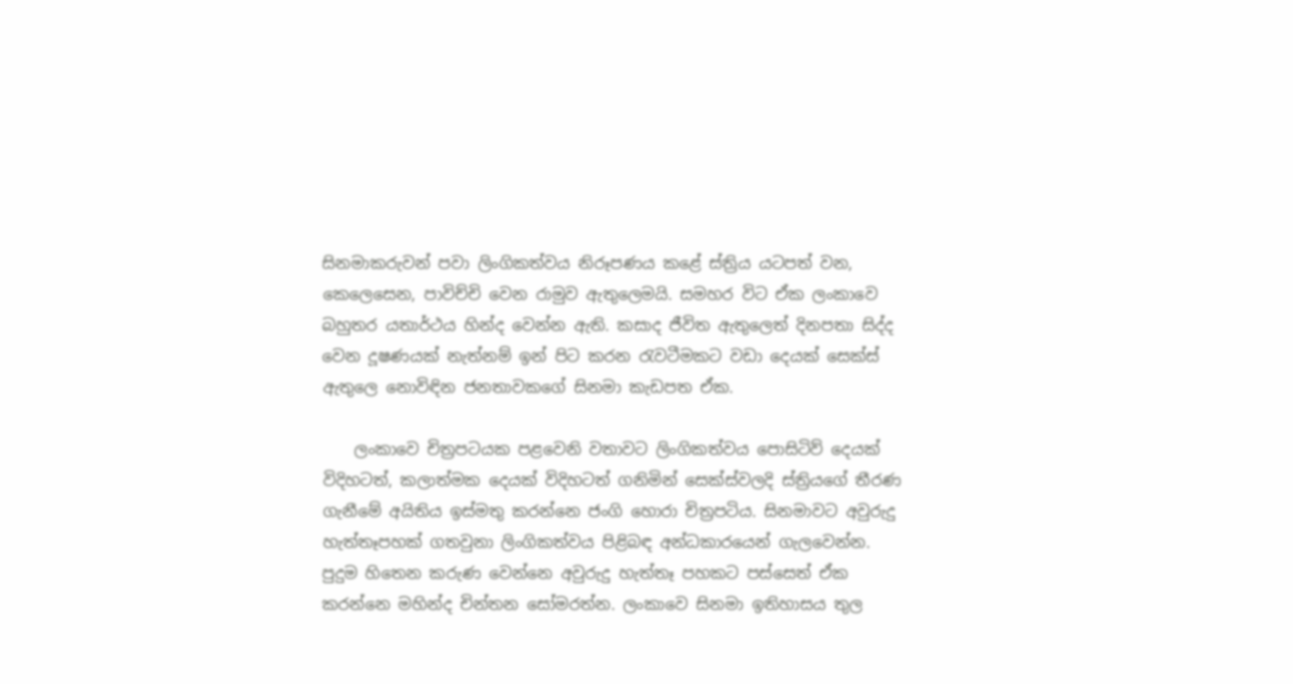සිනමාකරුවන් පවා ලිංගිකත්වය නිරූපණය කළේ ස්ත්‍රිය යටපත් වන, කෙලෙසෙන, පාවිච්චි වෙන රාමුව ඇතුලෙමයි. සමහර විට ඒක ලංකාවෙ බහුතර යතාර්ථය හින්ද වෙන්න ඇති. කසාද ජීවිත ඇතුලෙත් දිනපතා සිද්ද වෙන දූෂණයක් නැත්නම් ඉන් පිට කරන රැවටීමකට වඩා ‍දෙයක් සෙක්ස් ඇතුලෙ නොවිඳින ජනතාවකගේ සිනමා කැඩපත ඒක.

    ලංකාවෙ චිත්‍රපටයක පළවෙනි වතාවට ලිංගිකත්වය පොසිටිව් දෙයක් විදිහටත්, කලාත්මක දෙයක් විදිහටත් ගනිමින් සෙක්ස්වලදි ස්ත්‍රියගේ තීරණ ගැනීමේ අයිතිය ඉස්මතු කරන්නෙ ජංගි හොරා චිත්‍රපටිය. සිනමාවට අවුරුදු හැත්තෑපහක් ගතවුනා ලිංගිකත්වය පිළිබඳ අන්ධකාරයෙන් ගැලවෙන්න. පුදුම හිතෙන කරුණ වෙන්නෙ අවුරුදු හැත්තෑ පහකට පස්සෙත් ඒක කරන්නෙ මහින්ද චින්තන සෝමරත්න. ලංකාවෙ සිනමා ඉතිහාසය තුල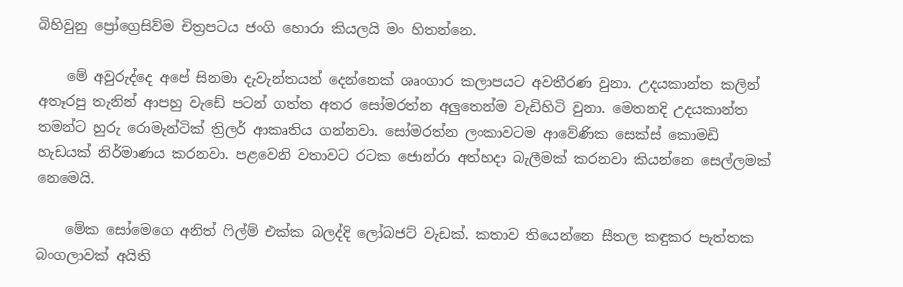බිහිවුනු ප්‍රෝග්‍රෙසිව්ම චිත්‍රපටය ජංගි හොරා කියලයි මං හිතන්නෙ.

    මේ අවුරුද්දෙ අපේ සිනමා දැවැන්තයන් දෙන්නෙක් ශෘංගාර කලාපයට අවතීරණ වුනා. උදයකාන්ත කලින් අතෑරපු තැනින් ආපහු වැඩේ පටන් ගත්ත අතර සෝමරත්න අලුතෙන්ම වැඩිහිටි වුනා. මෙතනදි උදයකාන්ත තමන්ට හුරු රොමැන්ටික් ත්‍රිලර් ආකෘතිය ගන්නවා. සෝමරත්න ලංකාවටම ආවේණික සෙක්ස් කොමඩි හැඩයක් නිර්මාණය කරනවා. පළවෙනි වතාවට රටක ජොන්රා අත්හදා බැලීමක් කරනවා කියන්නෙ සෙල්ලමක් නෙමෙයි.

    මේක සෝමෙගෙ අනිත් ෆිල්ම් එක්ක බලද්දි ලෝබජට් වැඩක්. කතාව තියෙන්නෙ සීතල කඳුකර පැත්තක බංගලාවක් අයිති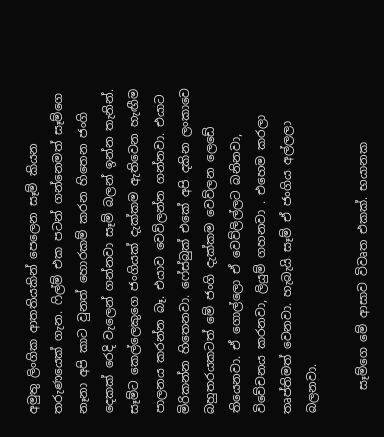අමුතු ලිංගික ආතතියකින් පෙලෙන සෑම් කියන තරුණයෙක් ගැන. ෆිල්ම් එක පටන් ගන්නෙමත් සෑම්ගෙ නෑනා අපි කාට වුනත් හොරකම් කරන හිතෙන ජංගි දෙකක් රෙදි වැලෙන් ගන්නවා සෑම් බලන් ඉන්න තැනින්. සෑම්ට කෙල්ලෙකුගෙ ජංගියක් දැක්කම ඇතිවෙන හැඟීම පාලනය කරන්න බෑ. එයාව වෙව්ලන්න ගන්නවා. එයාට මිරිකන්න හිතෙනවා. ෆේස්බුක් එකේ අපි දකින ලංකාවෙ බහුතරයකටත් මේ ජංගි දැක්කම වෙව්ලන ලෙඩේ තියෙනවා. ඒ ගොල්ලො ඒ වෙව්ලිල්ලට බනිනවා, විවේචනය කරනවා, ලියුම් ගහනවා . එහෙම කරලා තෘප්තිමත් වෙනවා. හැබැයි සෑම් ඒ ජංගිය අල්ලලා බලනවා.

    සෑම්ගෙ මේ ආසාව විවෘත එකක්. භයානක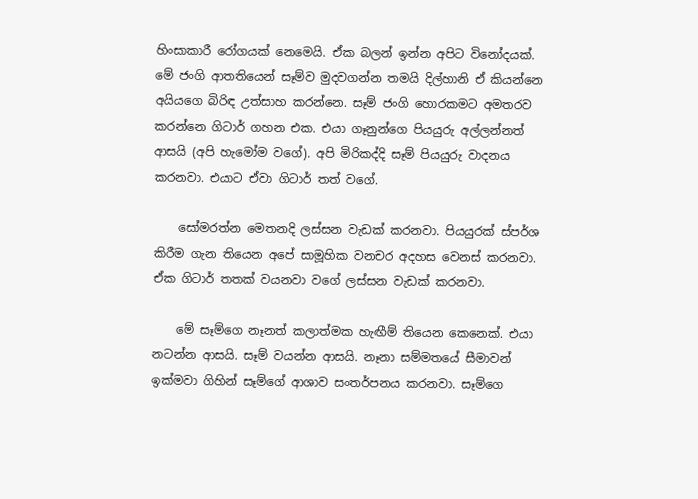හිංසාකාරී රෝගයක් නෙමෙයි. ඒක බලන් ඉන්න අපිට විනෝදයක්. මේ ජංගි ආතතියෙන් සෑම්ව මුදවගන්න තමයි දිල්හානි ඒ කියන්නෙ අයියගෙ බිරිඳ උත්සාහ කරන්නෙ. සෑම් ජංගි හොරකමට අමතරව කරන්නෙ ගිටාර් ගහන එක. එයා ගෑනුන්ගෙ පියයුරු අල්ලන්නත් ආසයි (අපි හැමෝම වගේ). අපි මිරිකද්දි සෑම් පියයුරු වාදනය කරනවා. එයාට ඒවා ගිටාර් තත් වගේ.

    සෝමරත්න මෙතනදි ලස්සන වැඩක් කරනවා. පියයුරක් ස්පර්ශ කිරීම ගැන තියෙන අපේ සාමූහික වනචර අදහස වෙනස් කරනවා. ඒක ගිටාර් තතක් වයනවා වගේ ලස්සන වැඩක් කරනවා.

    මේ සෑම්ගෙ නෑනත් කලාත්මක හැඟීම් තියෙන කෙනෙක්. එයා නටන්න ආසයි. සෑම් වයන්න ආසයි. නෑනා සම්මතයේ සීමාවන් ඉක්මවා ගිහින් සෑම්ගේ ආශාව සංතර්පනය කරනවා. සෑම්ගෙ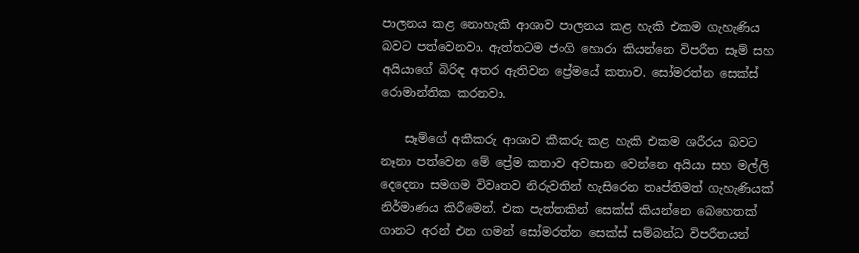පාලනය කළ නොහැකි ආශාව පාලනය කළ හැකි එකම ගැහැණිය බවට පත්වෙනවා. ඇත්තටම ජංගි හොරා කියන්නෙ විපරීත සෑම් සහ අයියාගේ බිරිඳ අතර ඇතිවන ප්‍රේමයේ කතාව. සෝමරත්න සෙක්ස් රොමාන්තික කරනවා.

    සෑම්ගේ අකීකරු ආශාව කීකරු කළ හැකි එකම ශරීරය බවට නෑනා පත්වෙන මේ ප්‍රේම කතාව අවසාන වෙන්නෙ අයියා සහ මල්ලි දෙදෙනා සමගම විවෘතව නිරුවතින් හැසිරෙන තෘප්තිමත් ගැහැණියක් නිර්මාණය කිරීමෙන්. එක පැත්තකින් සෙක්ස් කියන්නෙ බෙහෙතක් ගානට අරන් එන ගමන් සෝමරත්න සෙක්ස් සම්බන්ධ විපරීතයන්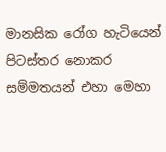මානසික රෝග හැටියෙන් පිටස්තර නොකර සම්මතයන් එහා මෙහා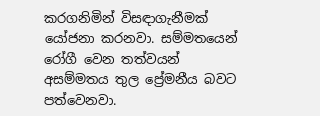කරගනිමින් විසඳාගැනීමක් යෝජනා කරනවා. සම්මතයෙන් රෝගී වෙන තත්වයන් අසම්මතය තුල ප්‍රේමනීය බවට පත්වෙනවා.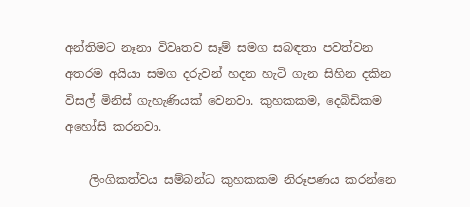අන්තිමට නෑනා විවෘතව සෑම් සමග සබඳතා පවත්වන අතරම අයියා සමග දරුවන් හදන හැටි ගැන සිහින දකින විසල් මිනිස් ගැහැණියක් වෙනවා. කුහකකම, දෙබිඩිකම අහෝසි කරනවා.

    ලිංගිකත්වය සම්බන්ධ කුහකකම නිරූපණය කරන්නෙ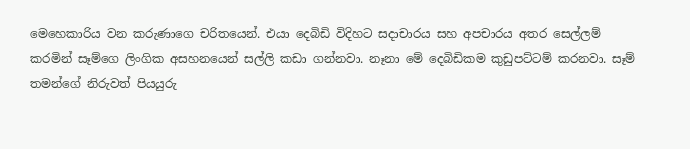මෙහෙකාරිය වන කරුණාගෙ චරිතයෙන්. එයා දෙබිඩි විදිහට සදාචාරය සහ අපචාරය අතර සෙල්ලම් කරමින් සෑම්ගෙ ලිංගික අසහනයෙන් සල්ලි කඩා ගන්නවා. නෑනා මේ දෙබිඩිකම කුඩුපට්ටම් කරනවා. සෑම් තමන්ගේ නිරුවත් පියයුරු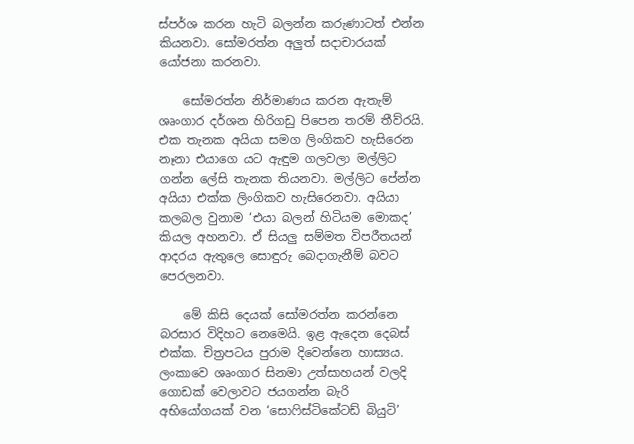ස්පර්ශ කරන හැටි බලන්න කරුණාටත් එන්න කියනවා. සෝමරත්න අලුත් සදාචාරයක් යෝජනා කරනවා.

    සෝමරත්න නිර්මාණය කරන ඇතැම් ශෘංගාර දර්ශන හිරිගඩු පිපෙන තරම් තීව්රයි. එක තැනක අයියා සමග ලිංගිකව හැසිරෙන නෑනා එයාගෙ යට ඇඳුම ගලවලා මල්ලිට ගන්න ලේසි තැනක තියනවා. මල්ලිට පේන්න අයියා එක්ක ලිංගිකව හැසිරෙනවා. අයියා කලබල වුනාම ‘එයා බලන් හිටියම මොකද’ කියල අහනවා. ඒ සියලු සම්මත විපරීතයන් ආදරය ඇතුලෙ සොඳුරු බෙදාගැනීම් බවට පෙරලනවා.

    මේ කිසි දෙයක් සෝමරත්න කරන්නෙ බරසාර විදිහට නෙමෙයි. ඉළ ඇදෙන දෙබස් එක්ක. චිත්‍රපටය පුරාම දිවෙන්නෙ හාස්‍යය. ලංකාවෙ ශෘංගාර සිනමා උත්සාහයන් වලදි ගොඩක් වෙලාවට ජයගන්න බැරි අභියෝගයක් වන ‘සොෆිස්ටිකේටඩ් බියුටි’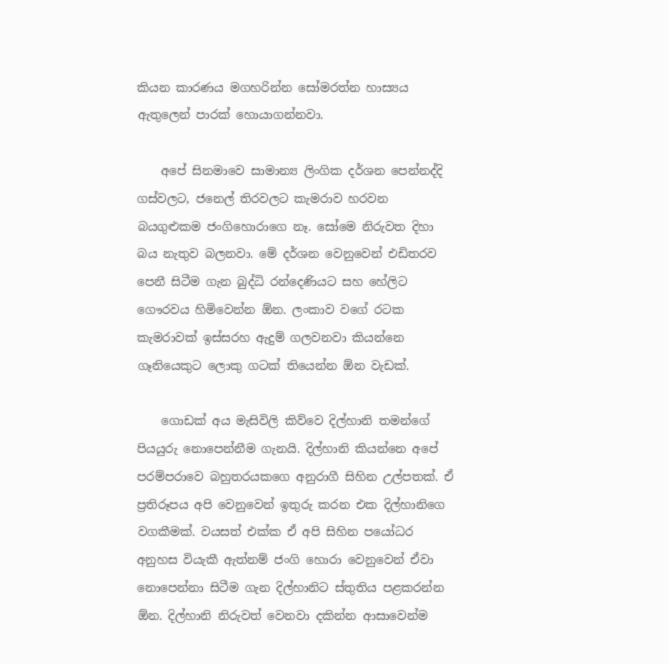කියන කාරණය මගහරින්න සෝමරත්න හාස්‍යය ඇතුලෙන් පාරක් හොයාගන්නවා.

    අපේ සිනමාවෙ සාමාන්‍ය ලිංගික දර්ශන පෙන්නද්දි ගස්වලට, ජනෙල් තිරවලට කැමරාව හරවන බයගුළුකම ජංගිහොරාගෙ නෑ. සෝමෙ නිරුවත දිහා බය නැතුව බලනවා. මේ දර්ශන වෙනුවෙන් එඩිතරව පෙනී සිටීම ගැන බුද්ධි රන්දෙණියට සහ හේලිට ගෞරවය හිමිවෙන්න ඕන. ලංකාව වගේ රටක කැමරාවක් ඉස්සරහ ඇදුම් ගලවනවා කියන්නෙ ගෑනියෙකුට ලොකු ගටක් තියෙන්න ඕන වැඩක්.

    ගොඩක් අය මැසිවිලි කිව්වෙ දිල්හානි තමන්ගේ පියයුරු නොපෙන්නීම ගැනයි. දිල්හානි කියන්නෙ අපේ පරම්පරාවෙ බහුතරයකගෙ අනුරාගී සිහින උල්පතක්. ඒ ප්‍රතිරූපය අපි වෙනුවෙන් ඉතුරු කරන එක දිල්හානිගෙ වගකීමක්. වයසත් එක්ක ඒ අපි සිහින පයෝධර අනුහස වියැකී ඇත්නම් ජංගි හොරා වෙනුවෙන් ඒවා නොපෙන්නා සිටීම ගැන දිල්හානිට ස්තුතිය පළකරන්න ඕන. දිල්හානි නිරුවත් වෙනවා දකින්න ආසාවෙන්ම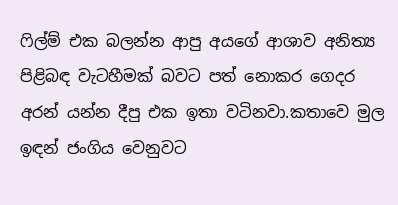ෆිල්ම් එක බලන්න ආපු අයගේ ආශාව අනිත්‍ය පිළිබඳ වැටහීමක් බවට පත් නොකර ගෙදර අරන් යන්න දීපු එක ඉතා වටිනවා.කතාවෙ මුල ඉඳන් ජංගිය වෙනුවට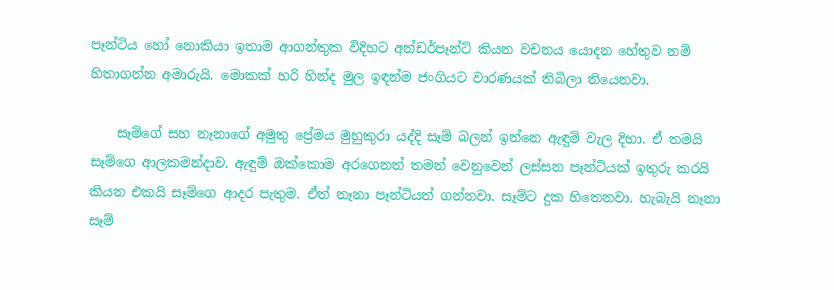පෑන්ටිය හෝ නොකියා ඉතාම ආගන්තුක විදිහට අන්ඩර්පෑන්ට් කියන වචනය යොදන හේතුව නම් හිතාගන්න අමාරුයි. මොකක් හරි හින්ද මුල ඉඳන්ම ජංගියට වාරණයක් තිබිලා තියෙනවා.

    සෑම්ගේ සහ නෑනාගේ අමුතු ප්‍රේමය මුහුකුරා යද්දි සෑම් බලන් ඉන්නෙ ඇඳුම් වැල දිහා. ඒ තමයි සෑම්ගෙ ආලකමන්දාව. ඇඳුම් ඔක්කොම අරගෙනත් තමන් වෙනුවෙන් ලස්සන පෑන්ටියක් ඉතුරු කරයි කියන එකයි සෑම්ගෙ ආදර පැතුම. ඒත් නෑනා පෑන්ටියත් ගන්නවා. සෑම්ට දුක හිතෙනවා. හැබැයි නෑනා සෑම්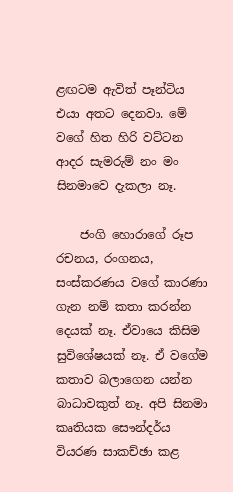ළඟටම ඇවිත් පෑන්ටිය එයා අතට දෙනවා. මේ වගේ හිත හිරි වට්ටන ආදර සැමරුම් නං මං සිනමාවෙ දැකලා නෑ.

    ජංගි හොරාගේ රූප රචනය, රංගනය, සංස්කරණය වගේ කාරණා ගැන නම් කතා කරන්න දෙයක් නෑ. ඒවායෙ කිසිම සුවිශේෂයක් නෑ. ඒ වගේම කතාව බලාගෙන යන්න බාධාවකුත් නෑ. අපි සිනමා කෘතියක සෞන්දර්ය වියරණ සාකච්ඡා කළ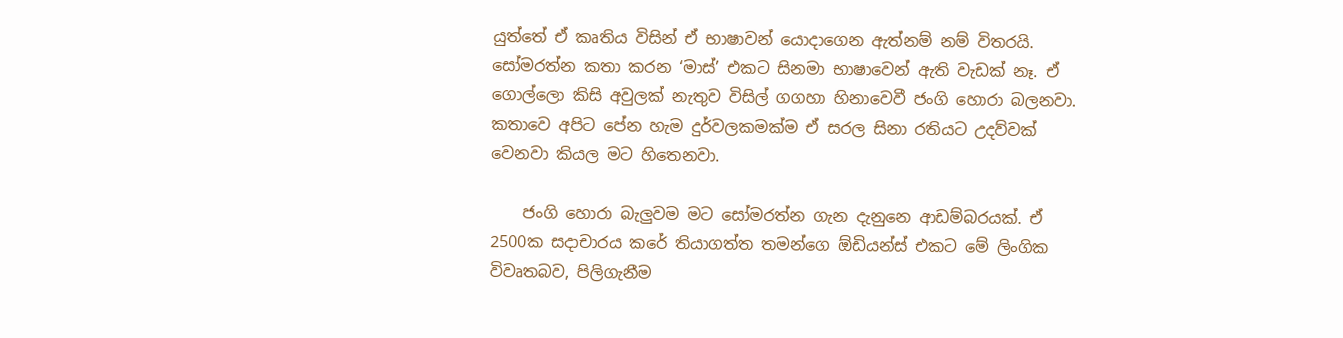යුත්තේ ඒ කෘතිය විසින් ‍ඒ භාෂාවන් යොදාගෙන ඇත්නම් නම් විතරයි. සෝමරත්න කතා කරන ‘මාස්’ එකට සිනමා භාෂාවෙන් ඇති වැඩක් නෑ. ඒ ගොල්ලො කිසි අවුලක් නැතුව විසිල් ගගහා හිනාවෙවී ජංගි හොරා බලනවා. කතාවෙ අපිට පේන හැම දුර්වලකමක්ම ඒ සරල සිනා රතියට උදව්වක් වෙනවා කියල මට හිතෙනවා.

    ජංගි හොරා බැලුවම මට සෝමරත්න ගැන දැනුනෙ ආඩම්බරයක්. ඒ 2500ක සදාචාරය කරේ තියාගත්ත තමන්ගෙ ඕඩියන්ස් එකට මේ ලිංගික විවෘතබව, පිලිගැනීම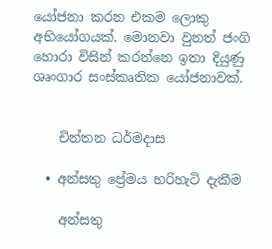යෝජනා කරන එකම ලොකු අභියෝගයක්. මොනවා වුනත් ජංගි හොරා විසින් කරන්නෙ ඉතා දියුණු ශෘංගාර සංස්කෘතික යෝජනාවක්.


    චින්තන ධර්මදාස

  • අන්සතු ප්‍රේමය හරිහැටි දැකීම

    අන්සතු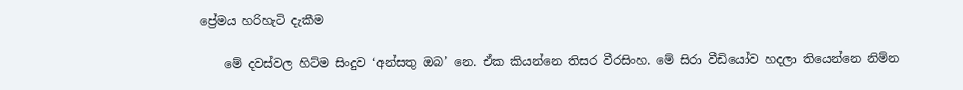ප්‍රේමය හරිහැටි දැකීම

    මේ දවස්වල හිට්ම සිංදුව ‘අන්සතු ඔබ’ නෙ. ඒක කියන්නෙ තිසර වීරසිංහ. මේ සිරා වීඩියෝව හදලා තියෙන්නෙ නිම්න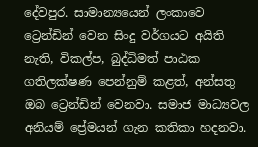දේවපුර. සාමාන්‍යයෙන් ලංකාවෙ ට්‍රෙන්ඩින් වෙන සිංදු වර්ගයට අයිති නැති, විකල්ප, බුද්ධිමත් පාඨක ගතිලක්ෂණ පෙන්නුම් කළත්, අන්සතු ඔබ ට්‍රෙන්ඩින් වෙනවා. සමාජ මාධ්‍යවල අනියම් ප්‍රේමයන් ගැන කතිකා හදනවා.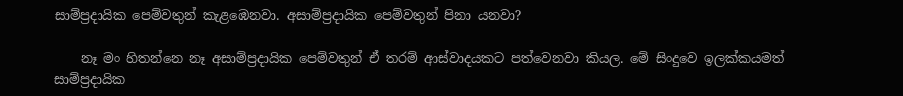සාම්ප්‍රදායික පෙම්වතුන් කැළඹෙනවා. අසාම්ප්‍රදායික පෙම්වතුන් පිනා යනවා?

    නෑ මං හිතන්නෙ නෑ අසාම්ප්‍රදායික පෙම්වතුන් ඒ තරම් ආස්වාදයකට පත්වෙනවා කියල. මේ සිංදුවෙ ඉලක්කයමත් සාම්ප්‍රදායික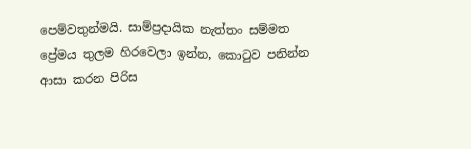පෙම්වතුන්මයි. සාම්ප්‍රදායික නැත්තං සම්මත ප්‍රේමය තුලම හිරවෙලා ඉන්න, කොටුව පනින්න ආසා කරන පිරිස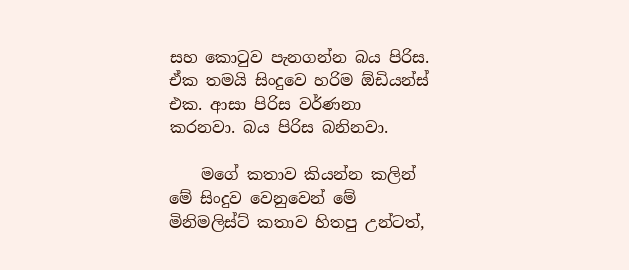සහ කොටුව පැනගන්න බය පිරිස. ඒක තමයි සිංදුවෙ හරිම ඕඩියන්ස් එක. ආසා පිරිස වර්ණනා කරනවා. බය පිරිස බනිනවා.

    මගේ කතාව කියන්න කලින් මේ සිංදුව වෙනුවෙන් මේ මිනිමලිස්ට් කතාව හිතපු උන්ටත්,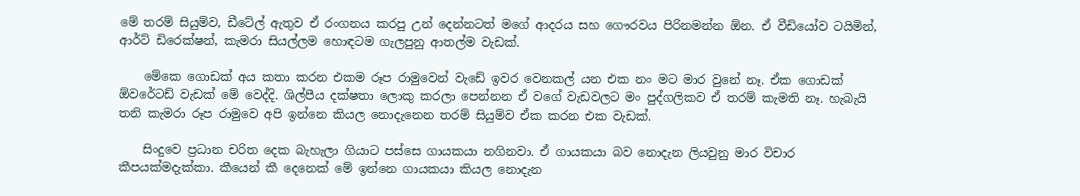මේ තරම් සියුම්ව, ඩීටේල් ඇතුව ඒ රංගනය කරපු උන් දෙන්නටත් මගේ ආදරය සහ ගෞරවය පිරිනමන්න ඕන. ඒ වීඩියෝව ටයිමින්, ආර්ට් ඩිරෙක්ෂන්, කැමරා සියල්ලම හොඳටම ගැලපුනු ආතල්ම වැඩක්.

    මේකෙ ගොඩක් අය කතා කරන එකම රූප රාමුවෙන් වැඩේ ඉවර වෙනකල් යන එක නං මට මාර වුනේ නෑ. ඒක ගොඩක් ඕවරේටඩ් වැඩක් මේ වෙද්දි. ශිල්පීය දක්ෂතා ලොකු කරලා පෙන්නන ඒ වගේ වැඩවලට මං පුද්ගලිකව ඒ තරම් කැමති නෑ. හැබැයි තනි කැමරා රූප රාමුවෙ අපි ඉන්නෙ කියල නොදැනෙන තරම් සියුම්ව ඒක කරන එක වැඩක්.

    සිංදුවෙ ප්‍රධාන චරිත දෙක බැහැලා ගියාට පස්සෙ ගායකයා නගිනවා. ඒ ගායකයා බව නොදැන ලියවුනු මාර විචාර කීපයක්මදැක්කා. කීයෙන් කී දෙනෙක් මේ ඉන්නෙ ගායකයා කියල නොදැන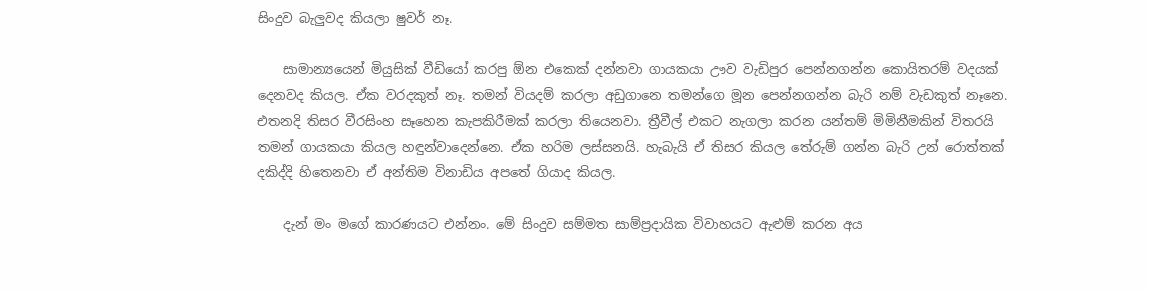සිංදුව බැලුවද කියලා ෂුවර් නෑ.

    සාමාන්‍යයෙන් මියුසික් වීඩියෝ කරපු ඕන එකෙක් දන්නවා ගායකයා ඌව වැඩිපුර පෙන්නගන්න කොයිතරම් වදයක් දෙනවද කියල. ඒක වරදකුත් නෑ. තමන් වියදම් කරලා අඩුගානෙ තමන්ගෙ මූන පෙන්නගන්න බැරි නම් වැඩකුත් නෑනෙ. එතනදි තිසර වීරසිංහ සෑහෙන කැපකිරීමක් කරලා තියෙනවා. ත්‍රීවීල් එකට නැගලා කරන යන්තම් මිමිනීමකින් විතරයි තමන් ගායකයා කියල හඳුන්වාදෙන්නෙ. ඒක හරිම ලස්සනයි. හැබැයි ඒ තිසර කියල තේරුම් ගන්න බැරි උන් රොත්තක් දකිද්දි හිතෙනවා ඒ අන්තිම විනාඩිය අපතේ ගියාද කියල.

    දැන් මං මගේ කාරණයට එන්නං. මේ සිංදුව සම්මත සාම්ප්‍රදායික විවාහයට ඇළුම් කරන අය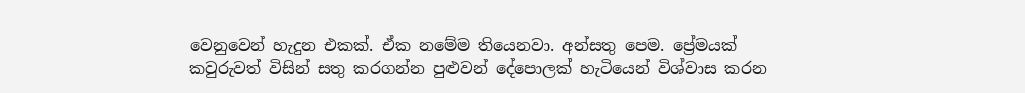වෙනුවෙන් හැදුන එකක්. ඒක නමේම තියෙනවා. අන්සතු පෙම. ප්‍රේමයක් කවුරුවත් විසින් සතු කරගන්න පුළුවන් දේපොලක් හැටියෙන් විශ්වාස කරන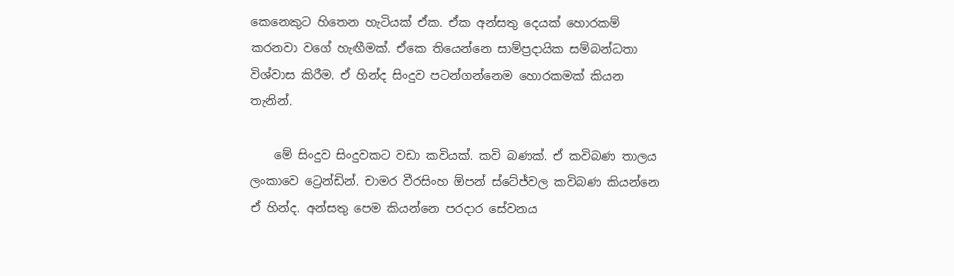කෙනෙකුට හිතෙන හැටියක් ඒක. ඒක අන්සතු දෙයක් හොරකම් කරනවා වගේ හැඟීමක්. ඒකෙ තියෙන්නෙ සාම්ප්‍රදායික සම්බන්ධතා විශ්වාස කිරීම. ඒ හින්ද සිංදුව පටන්ගන්නෙම හොරකමක් කියන තැනින්.

    මේ සිංදුව සිංදුවකට වඩා කවියක්. කවි බණක්. ඒ කවිබණ තාලය ලංකාවෙ ට්‍රෙන්ඩින්. චාමර වීරසිංහ ඕපන් ස්ටේජ්වල කවිබණ කියන්නෙ ඒ හින්ද. අන්සතු පෙම කියන්නෙ පරදාර සේවනය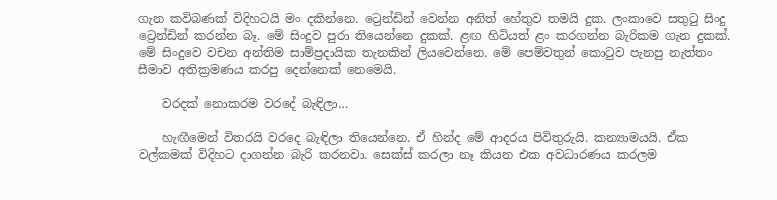ගැන කවිබණක් විදිහටයි මං දකින්නෙ. ට්‍රෙන්ඩින් වෙන්න අනිත් හේතුව තමයි දුක. ලංකාවෙ සතුටු සිංදු ට්‍රෙන්ඩින් කරන්න බෑ. මේ සිංදුව පුරා තියෙන්නෙ දුකක්. ළඟ හිටියත් ළං කරගන්න බැරිකම ගැන දුකක්. මේ සිංදුවෙ වචන අන්තිම සාම්ප්‍රදායික තැනකින් ලියවෙන්නෙ. මේ පෙම්වතුන් කොටුව පැනපු නැත්තං සීමාව අතික්‍රමණය කරපු දෙන්නෙක් නෙමෙයි.

    වරදක් නොකරම වර‍දේ බැඳිලා…

    හැඟීමෙන් විතරයි වරදෙ බැඳිලා තියෙන්නෙ. ඒ හින්ද මේ ආදරය පිවිතුරුයි. කන්‍යාමයයි. ඒක වල්කමක් විදිහට දාගන්න බැරි කරනවා. සෙක්ස් කරලා නෑ කියන එක අවධාරණය කරලම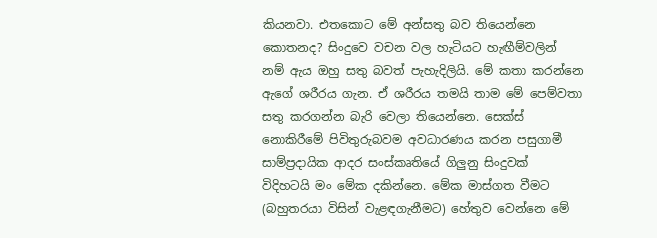කියනවා. එතකොට මේ අන්සතු බව තියෙන්නෙ කොතනද? සිංදුවෙ වචන වල හැටියට හැඟීම්වලින් නම් ඇය ඔහු සතු බවත් පැහැදිලියි. මේ කතා කරන්නෙ ඇගේ ශරීරය ගැන. ඒ ශරීරය තමයි තාම මේ පෙම්වතා සතු කරගන්න බැරි වෙලා තියෙන්නෙ. සෙක්ස් නොකිරීමේ පිවිතුරුබවම අවධාරණය කරන පසුගාමී සාම්ප්‍රදායික ආදර සංස්කෘතියේ ගිලුනු සිංදුවක් විදිහටයි ‍මං මේක දකින්නෙ. මේක මාස්ගත වීමට (බහුතරයා විසින් වැළඳගැනීමට) හේතුව වෙන්නෙ මේ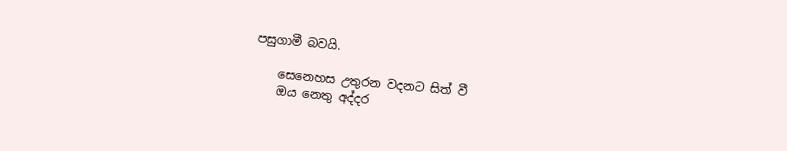පසුගාමී බවයි.

    සෙනෙහස උතුරන වදනට සිත් වී
    ඔය නෙතු අද්දර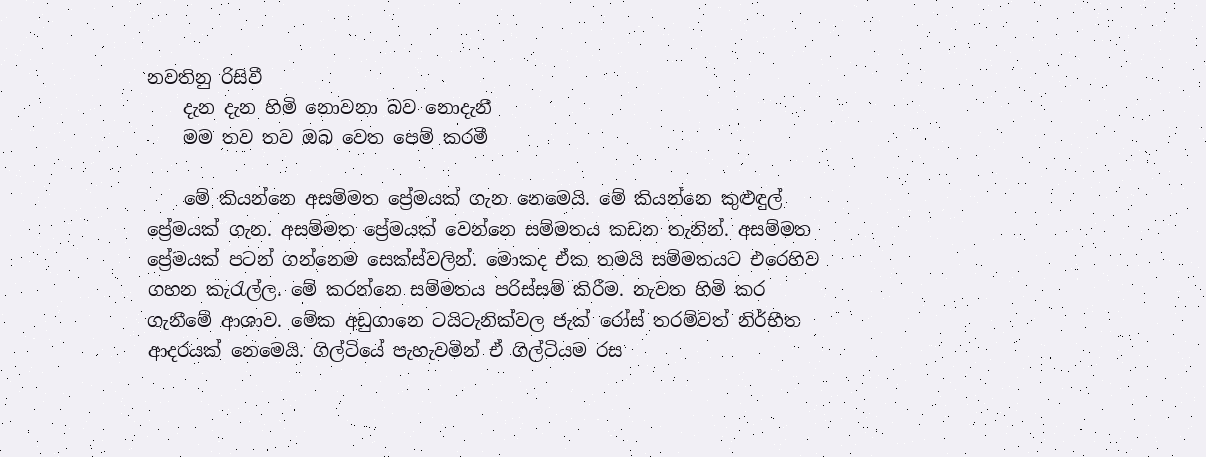නවතිනු රිසිවී
    දැන දැන හිමි නොවනා බව නොදැනී
    මම තව තව ඔබ වෙත පෙම් කරමී

    මේ කියන්නෙ අසම්මත ප්‍රේමයක් ගැන නෙමෙයි. මේ කියන්නෙ කුළුඳුල් ප්‍රේමයක් ගැන. අසම්මත ප්‍රේමයක් වෙන්නෙ සම්මතය කඩන තැනින්. අසම්මත ප්‍රේමයක් පටන් ගන්නෙම සෙක්ස්වලින්. මොකද ඒක තමයි සම්මතයට එරෙහිව ගහන කැරැල්ල. මේ කරන්නෙ සම්මතය පරිස්සම් කිරීම. නැවත හිමි කර ගැනීමේ ආශාව. මේක අඩුගානෙ ටයිටැනික්වල ජැක් රෝස් තරම්වත් නිර්භීත ආදරයක් නෙමෙයි. ගිල්ටියේ පැහැවමින් ඒ ගිල්ටියම රස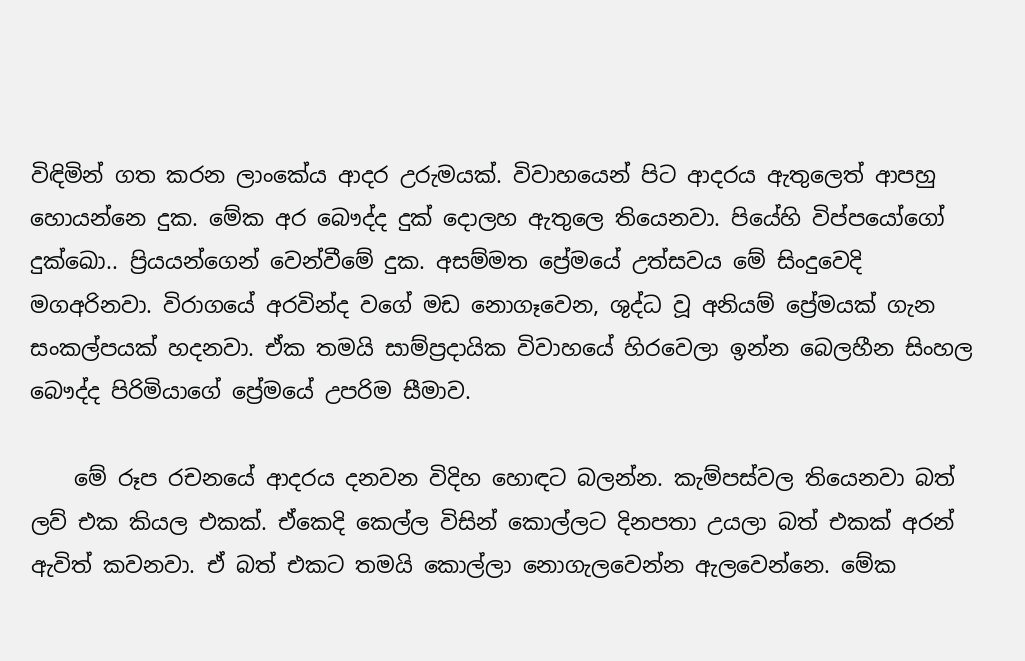විඳිමින් ගත කරන ලාංකේය ආදර උරුමයක්. විවාහයෙන් පිට ආදරය ඇතුලෙත් ආපහු හොයන්නෙ දුක. මේක අර බෞද්ද දුක් දොලහ ඇතුලෙ තියෙනවා. පියේහි විප්පයෝගෝ දුක්ඛෙ‍ා.. ප්‍රියයන්ගෙන් වෙන්වීමේ දුක. අසම්මත ප්‍රේමයේ උත්සවය මේ සිංදුවෙදි මගඅරිනවා. විරාගයේ අරවින්ද වගේ මඩ නොගෑවෙන, ශුද්ධ වූ අනියම් ප්‍රේමයක් ගැන සංකල්පයක් හදනවා. ඒක තමයි සාම්ප්‍රදායික විවාහයේ හිරවෙලා ඉන්න බෙලහීන සිංහල බෞද්ද පිරිමියාගේ ප්‍රේමයේ උපරිම සීමාව.

    මේ රූප රචනයේ ආදරය දනවන විදිහ හොඳට බලන්න. කැම්පස්වල තියෙනවා බත් ලව් එක කියල එකක්. ඒකෙදි කෙල්ල විසින් කොල්ලට දිනපතා උයලා බත් එකක් අරන් ඇවිත් කවනවා. ඒ බත් එකට තමයි කොල්ලා නොගැලවෙන්න ඇලවෙන්නෙ. මේක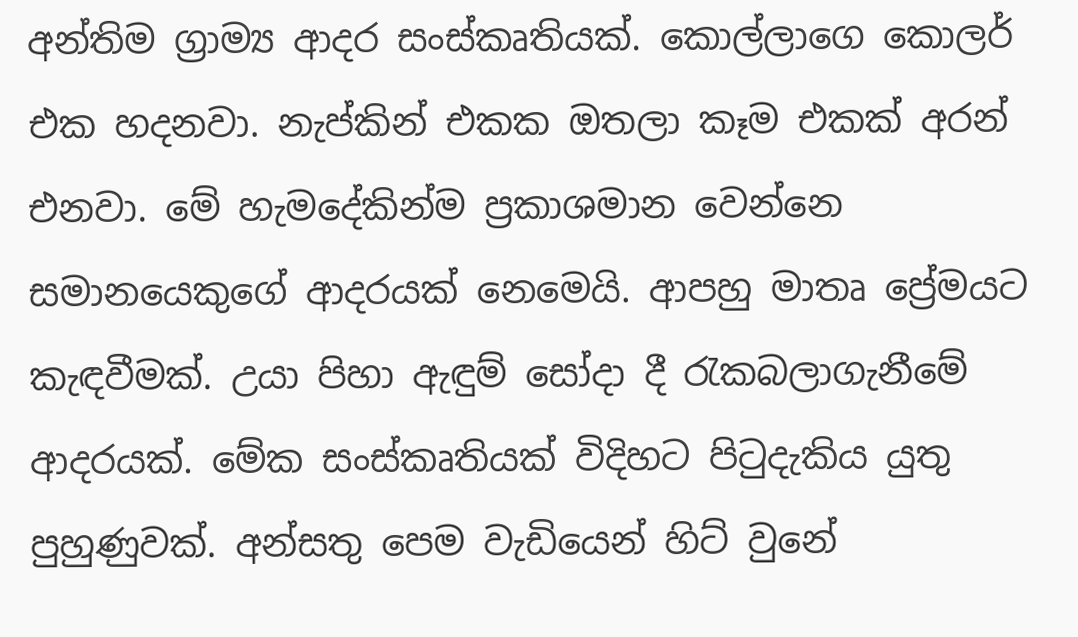අන්තිම ග්‍රාම්‍ය ආදර සංස්කෘතියක්. කොල්ලාගෙ කොලර් එක හදනවා. නැප්කින් එකක ඔතලා කෑම එකක් අරන් එනවා. මේ හැමදේකින්ම ප්‍රකාශමාන වෙන්නෙ සමානයෙකුගේ ආදරයක් නෙමෙයි. ආපහු මාතෘ ප්‍රේමයට කැඳවීමක්. උයා පිහා ඇඳුම් සෝදා දී රැකබලාගැනීමේ ආදරයක්. මේක සංස්කෘතියක් විදිහට පිටුදැකිය යුතු පුහුණුවක්. අන්සතු පෙම වැඩියෙන් හිට් වුනේ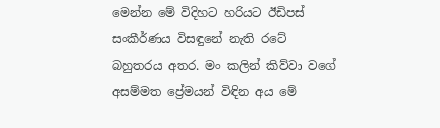මෙන්න මේ විදිහට හරියට ඊඩිපස් සංකීර්ණය විසඳුනේ නැති රටේ බහුතරය අතර. මං කලින් කිව්වා වගේ අසම්මත ප්‍රේමයන් විඳින අය මේ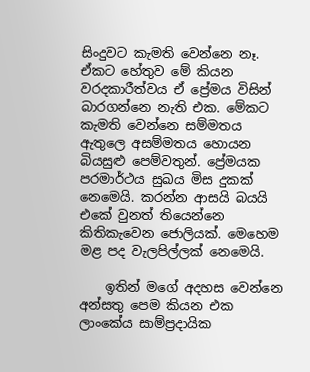සිංදුවට කැමති වෙන්නෙ නෑ. ඒකට හේතුව මේ කියන වරදකාරීත්වය ඒ ප්‍රේමය විසින් බාරගන්නෙ නැති එක. මේකට කැමති වෙන්නෙ සම්මතය ඇතුලෙ අසම්මතය හොයන බියසුළු පෙම්වතුන්. ප්‍රේමයක පරමාර්ථය සුඛය මිස දුකක් නෙමෙයි. කරන්න ආසයි බයයි එකේ වුනත් තියෙන්නෙ කිතිකැවෙන ජොලියක්. මෙහෙම මළ පද වැලපිල්ලක් නෙමෙයි.

    ඉතින් මගේ අදහස වෙන්නෙ අන්සතු පෙම කියන එක ලාංකේය සාම්ප්‍රදායික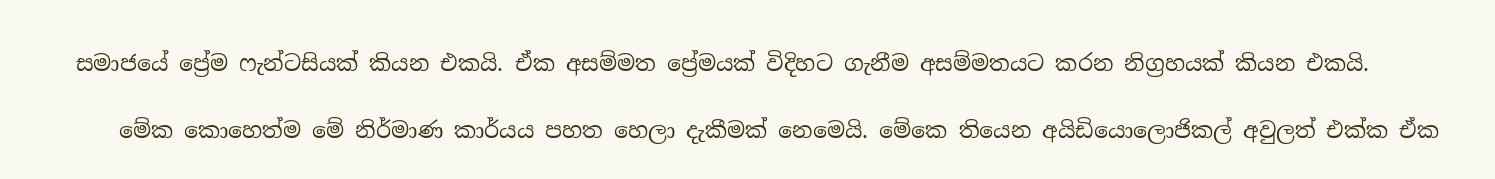සමාජයේ ප්‍රේම ෆැන්ටසියක් කියන එකයි. ඒක අසම්මත ප්‍රේමයක් විදිහට ගැනීම අසම්මතයට කරන නිග්‍රහයක් කියන එකයි.

    මේක කොහෙත්ම මේ නිර්මාණ කාර්යය පහත හෙලා දැකීමක් නෙමෙයි. මේකෙ තියෙන අයිඩියොලොජිකල් අවුලත් එක්ක ඒක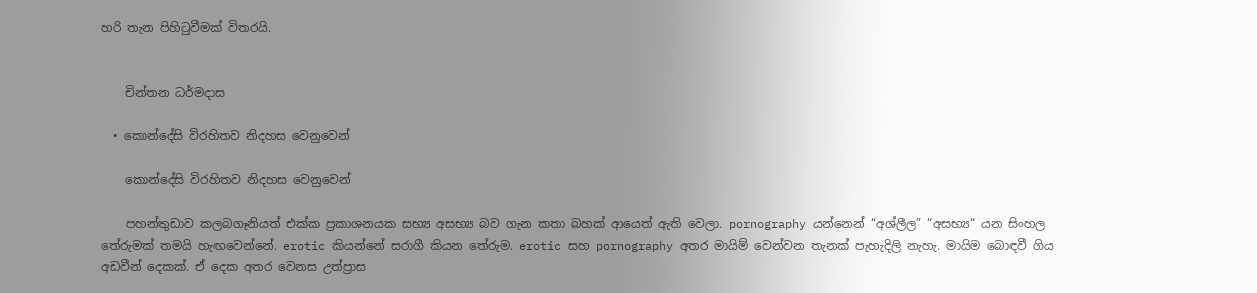හරි තැන පිහිටුවීමක් විතරයි.


    චින්තන ධර්මදාස

  • කොන්දේසි විරහිතව නිදහස වෙනුවෙන්

    කොන්දේසි විරහිතව නිදහස වෙනුවෙන්

    පහන්තුඩාව කලබගෑනියත් එක්ක ප්‍රකාශනයක සභ්‍ය අසභ්‍ය බව ගැන කතා බහක් ආයෙත් ඇති වෙලා. pornography යන්නෙන් “අශ්ලීල” “අසභ්‍ය“ යන සිංහල තේරුමක් තමයි හැඟවෙන්නේ. erotic කියන්නේ සරාගී කියන තේරුම. erotic සහ pornography අතර මායිම් වෙන්වන තැනක් පැහැදිලි නැහැ. මායිම බොඳවී ගිය අඩවීන් දෙකක්. ඒ දෙක අතර වෙනස උත්ප්‍රාස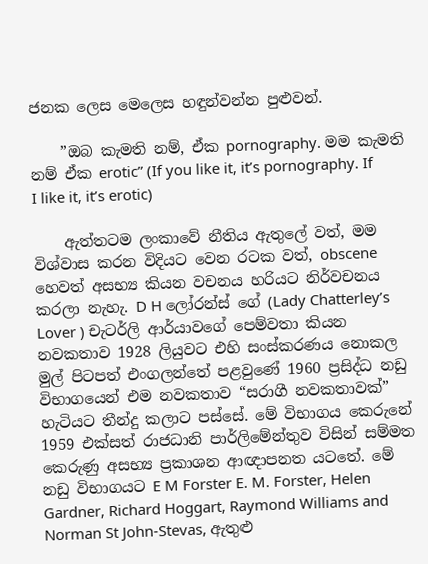ජනක ලෙස මෙලෙස හඳුන්වන්න පුළුවන්.

    ”ඔබ කැමති නම්, ඒක pornography. මම කැමති නම් ඒක erotic” (If you like it, it’s pornography. If I like it, it’s erotic)

    ඇත්තටම ලංකාවේ නීතිය ඇතුලේ වත්, මම විශ්වාස කරන විදියට වෙන රටක වත්, obscene හෙවත් අසභ්‍ය කියන වචනය හරියට නිර්වචනය කරලා නැහැ. D H ලෝරන්ස් ගේ (Lady Chatterley’s Lover ) චැටර්ලි ආර්යාවගේ පෙම්වතා කියන නවකතාව 1928 ලියුවට එහි සංස්කරණය නොකල මුල් පිටපත් එංගලන්තේ පළවුණේ 1960 ප්‍රසිද්ධ නඩු විභාගයෙන් එම නවකතාව “සරාගී නවකතාවක්” හැටියට තීන්දු කලාට පස්සේ. මේ විභාගය කෙරුනේ 1959 එක්සත් රාජධානි පාර්ලිමේන්තුව විසින් සම්මත කෙරුණු අසභ්‍ය ප්‍රකාශන ආඥාපනත යටතේ. මේ නඩු විභාගයට E M Forster E. M. Forster, Helen Gardner, Richard Hoggart, Raymond Williams and Norman St John-Stevas, ඇතුළු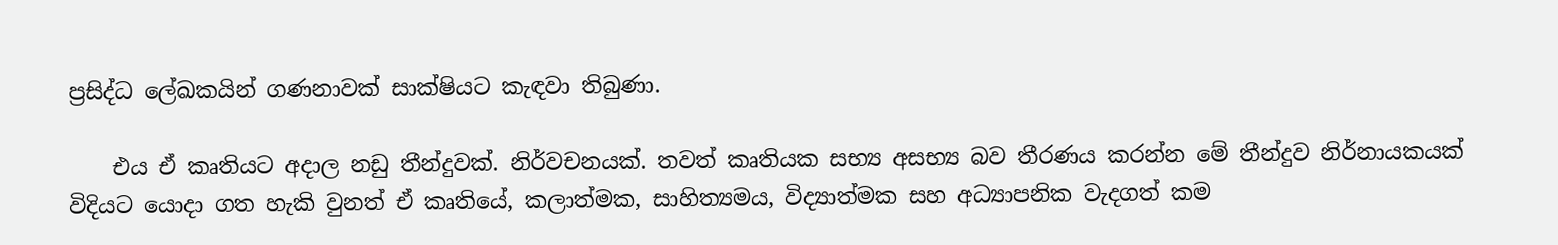ප්‍රසිද්ධ ලේඛකයින් ගණනාවක් සාක්ෂියට කැඳවා තිබුණා.

    එය ඒ කෘතියට අදාල නඩු තීන්දුවක්. නිර්වචනයක්. තවත් කෘතියක සභ්‍ය අසභ්‍ය බව තීරණය කරන්න මේ තීන්දුව නිර්නායකයක් විදියට යොදා ගත හැකි වුනත් ඒ කෘතියේ, කලාත්මක, සාහිත්‍යමය, විද්‍යාත්මක සහ අධ්‍යාපනික වැදගත් කම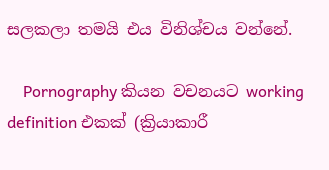සලකලා තමයි එය විනිශ්චය වන්නේ.

    Pornography කියන වචනයට working definition එකක් (ක්‍රියාකාරී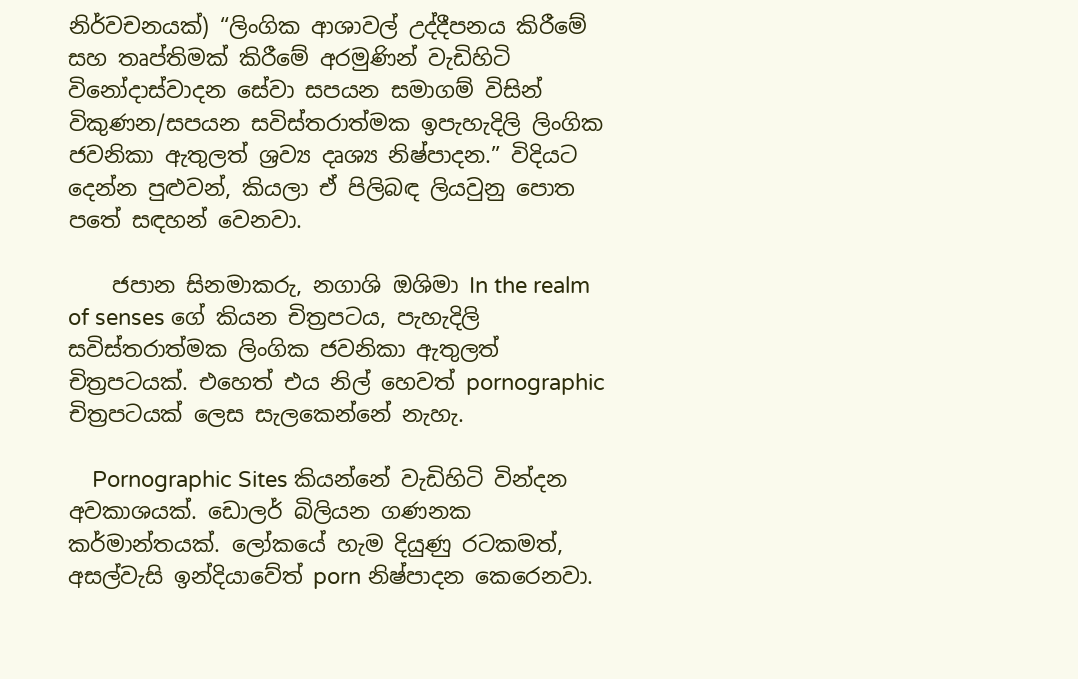නිර්වචනයක්) “ලිංගික ආශාවල් උද්දීපනය කිරීමේ සහ තෘප්තිමක් කිරීමේ අරමුණින් වැඩිහිටි විනෝදාස්වාදන සේවා සපයන සමාගම් විසින් විකුණන/සපයන සවිස්තරාත්මක ඉපැහැදිලි ලිංගික ජවනිකා ඇතුලත් ශ්‍රව්‍ය දෘශ්‍ය නිෂ්පාදන.” විදියට දෙන්න පුළුවන්, කියලා ඒ පිලිබඳ ලියවුනු පොත පතේ සඳහන් වෙනවා.

    ජපාන සිනමාකරු, නගාශි ඔශිමා In the realm of senses ගේ කියන චිත්‍රපටය, පැහැදිලි සවිස්තරාත්මක ලිංගික ජවනිකා ඇතුලත් චිත්‍රපටයක්. එහෙත් එය නිල් හෙවත් pornographic චිත්‍රපටයක් ලෙස සැලකෙන්නේ නැහැ.

    Pornographic Sites කියන්නේ වැඩිහිටි වින්දන අවකාශයක්. ඩොලර් බිලියන ගණනක කර්මාන්තයක්. ලෝකයේ හැම දියුණු රටකමත්, අසල්වැසි ඉන්දියාවේත් porn නිෂ්පාදන කෙරෙනවා.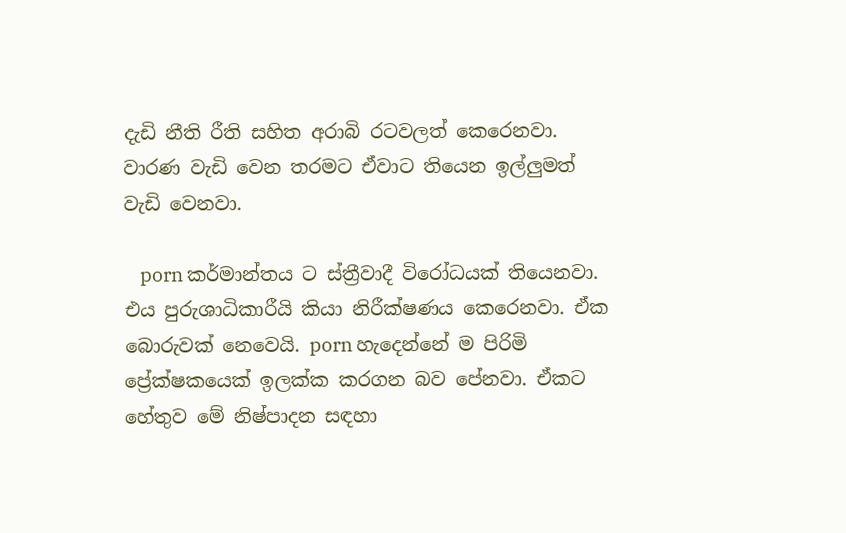දැඩි නීති රීති සහිත අරාබි රටවලත් කෙරෙනවා. වාරණ වැඩි වෙන තරමට ඒවාට තියෙන ඉල්ලුමත් වැඩි වෙනවා.

    porn කර්මාන්තය ට ස්ත්‍රීවාදී විරෝධයක් තියෙනවා. එය පුරුශාධිකාරීයි කියා නිරීක්ෂණය කෙරෙනවා. ඒක බොරුවක් නෙවෙයි. porn හැදෙන්නේ ම පිරිමි ප්‍රේක්ෂකයෙක් ඉලක්ක කරගන බව පේනවා. ඒකට හේතුව මේ නිෂ්පාදන සඳහා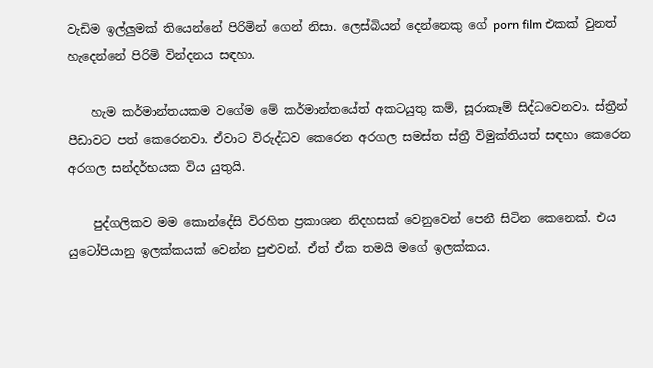වැඩිම ඉල්ලුමක් තියෙන්නේ පිරිමින් ගෙන් නිසා. ලෙස්බියන් දෙන්නෙකු ගේ porn film එකක් වුනත් හැදෙන්නේ පිරිමි වින්දනය සඳහා.

    හැම කර්මාන්තයකම වගේම මේ කර්මාන්තයේත් අකටයුතු කම්, සූරාකෑම් සිද්ධවෙනවා. ස්ත්‍රීන් පීඩාවට පත් කෙරෙනවා. ඒවාට විරුද්ධව කෙරෙන අරගල සමස්ත ස්ත්‍රී විමුක්තියත් සඳහා කෙරෙන අරගල සන්දර්භයක විය යුතුයි.

    පුද්ගලිකව මම කොන්දේසි විරහිත ප්‍රකාශන නිදහසක් වෙනුවෙන් පෙනී සිටින කෙනෙක්. එය යුටෝපියානු ඉලක්කයක් වෙන්න පුළුවන්. ඒත් ඒක තමයි මගේ ඉලක්කය.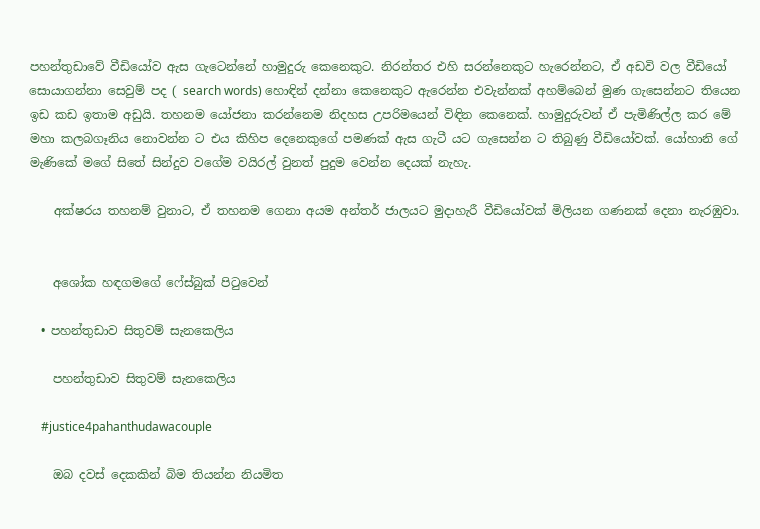පහන්තුඩාවේ වීඩියෝව ඇස ගැටෙන්නේ හාමුදුරු කෙනෙකුට. නිරන්තර එහි සරන්නෙකුට හැරෙන්නට, ඒ අඩවි වල වීඩියෝ සොයාගන්නා සෙවුම් පද ( search words) හොඳින් දන්නා කෙනෙකුට ඇරෙන්න එවැන්නක් අහම්බෙන් මුණ ගැසෙන්නට තියෙන ඉඩ කඩ ඉතාම අඩුයි. තහනම යෝජනා කරන්නෙම නිදහස උපරිමයෙන් විඳින කෙනෙක්. හාමුදුරුවන් ඒ පැමිණිල්ල කර මේ මහා කලබගෑනිය නොවන්න ට එය කිහිප දෙනෙකුගේ පමණක් ඇස ගැටී යට ගැසෙන්න ට තිබුණු වීඩියෝවක්. යෝහානි ගේ මැණිකේ මගේ සිතේ සින්දුව වගේම වයිරල් වුනත් පුදුම වෙන්න දෙයක් නැහැ.

    අක්ෂරය තහනම් වුනාට, ඒ තහනම ගෙනා අයම අන්තර් ජාලයට මුදාහැරී වීඩියෝවක් මිලියන ගණනක් දෙනා නැරඹුවා.


    අශෝක හඳගමගේ ෆේස්බුක් පිටුවෙන්

  • පහන්තුඩාව සිතුවම් සැනකෙලිය

    පහන්තුඩාව සිතුවම් සැනකෙලිය

    #justice4pahanthudawacouple

    ඔබ දවස් දෙකකින් බිම තියන්න නියමිත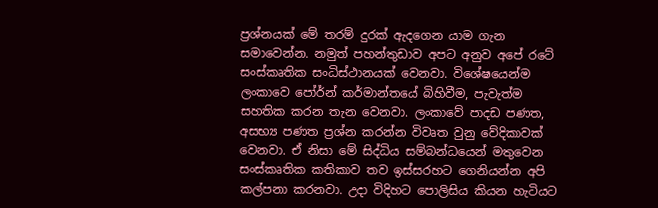ප්‍රශ්නයක් මේ තරම් දුරක් ඇදගෙන යාම ගැන සමා‍වෙන්න. නමුත් පහන්තුඩාව අපට අනුව අපේ රටේ සංස්කෘතික සංධිස්ථානයක් වෙනවා. විශේෂයෙන්ම ලංකාවෙ පෝර්න් කර්මාන්තයේ බිහිවීම, පැවැත්ම සහතික කරන තැන වෙනවා. ලංකාවේ පාදඩ පණත, අසභ්‍ය පණත ප්‍රශ්න කරන්න විවෘත වුනු වේදිකාවක් වෙනවා. ඒ නිසා මේ සිද්ධිය සම්බන්ධයෙන් මතුවෙන සංස්කෘතික කතිකාව තව ඉස්සරහට ගෙනියන්න අපි කල්පනා කරනවා. උදා විදිහට පොලිසිය කියන හැටියට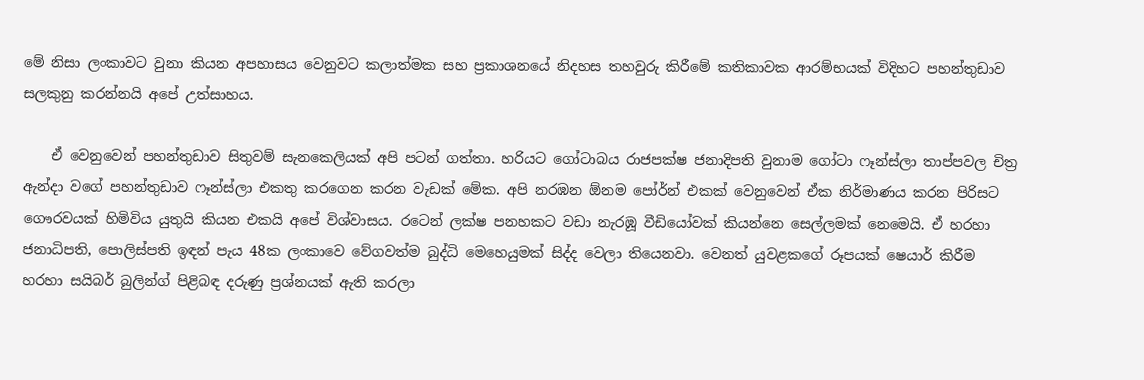මේ නිසා ලංකාවට වුනා කියන අපහාසය වෙනුවට කලාත්මක සහ ප්‍රකාශනයේ නිදහස තහවුරු කිරීමේ කතිකාවක ආරම්භයක් විදිහට පහන්තුඩාව සලකුනු කරන්නයි අපේ උත්සාහය.

    ඒ වෙනුවෙන් පහන්තුඩාව සිතුවම් සැනකෙලියක් අපි පටන් ගත්තා. හරියට ගෝටාබය රාජපක්ෂ ජනාදිපති වුනාම ගෝටා ෆෑන්ස්ලා තාප්පවල චිත්‍ර ඇන්දා වගේ පහන්තුඩාව ෆෑන්ස්ලා එකතු කරගෙන කරන වැඩක් මේක. අපි නරඹන ඕනම පෝර්න් එකක් වෙනුවෙන් ඒක නිර්මාණය කරන පිරිසට ගෞරවයක් හිමිවිය යුතුයි කියන එකයි අපේ විශ්වාසය. රටෙන් ලක්ෂ පනහකට වඩා නැරඹූ වීඩියෝවක් කියන්නෙ සෙල්ලමක් නෙමෙයි. ඒ හරහා ජනාධිපති, පොලිස්පති ඉඳන් පැය 48ක ලංකාවෙ වේගවත්ම බුද්ධි මෙහෙයුමක් සිද්ද වෙලා තියෙනවා. වෙනත් යුවළකගේ රූපයක් ෂෙයාර් කිරීම හරහා සයිබර් බුලින්ග් පිළිබඳ දරුණු ප්‍රශ්නයක් ඇති කරලා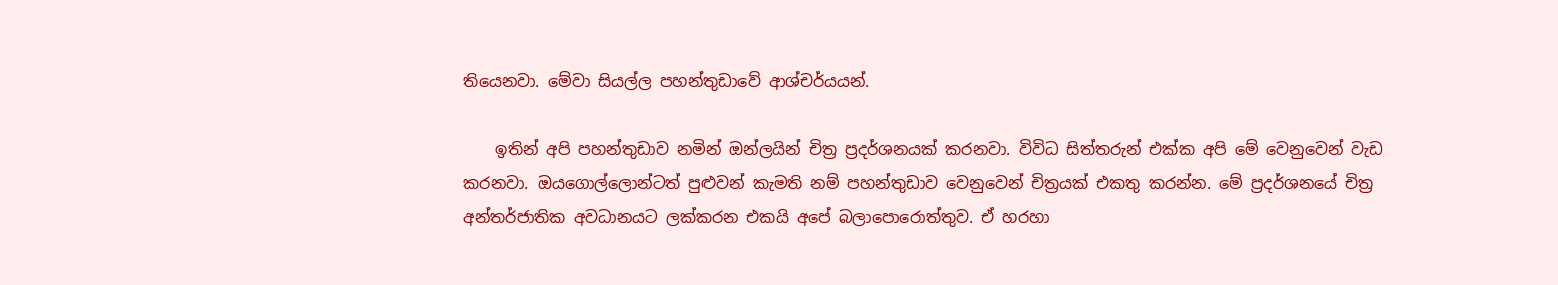තියෙනවා. මේවා සියල්ල පහන්තුඩාවේ ආශ්චර්යයන්.

    ඉතින් අපි පහන්තුඩාව නමින් ඔන්ලයින් චිත්‍ර ප්‍රදර්ශනයක් කරනවා. විවිධ සිත්තරුන් එක්ක අපි මේ වෙනුවෙන් වැඩ කරනවා. ඔයගොල්ලොන්ටත් පුළුවන් කැමති නම් පහන්තුඩාව වෙනුවෙන් චිත්‍රයක් එකතු කරන්න. මේ ප්‍රදර්ශනයේ චිත්‍ර අන්තර්ජාතික අවධානයට ලක්කරන එකයි අපේ බලාපොරොත්තුව. ඒ හරහා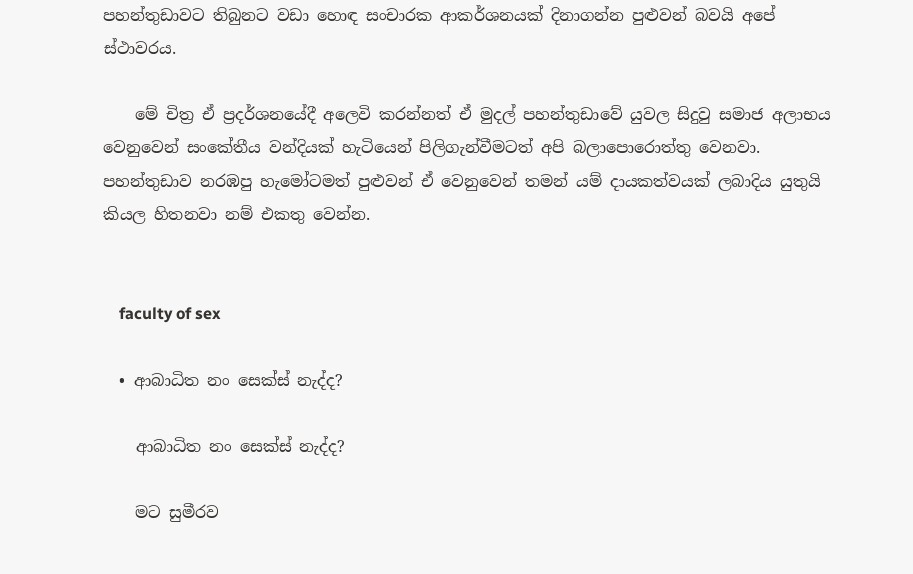පහන්තුඩාවට තිබුනට වඩා හොඳ සංචාරක ආකර්ශනයක් දිනාගන්න පුළුවන් බවයි අපේ ස්ථාවරය.

    මේ චිත්‍ර ඒ ප්‍රදර්ශනයේදී අලෙවි කරන්නත් ඒ මුදල් පහන්තුඩාවේ යුවල සිදුවු සමාජ අලාභය වෙනුවෙන් සංකේතීය වන්දියක් හැටියෙන් පිලිගැන්වීමටත් අපි බලාපොරොත්තු වෙනවා. පහන්තුඩාව නරඹපු හැමෝටමත් පුළුවන් ඒ වෙනුවෙන් තමන් යම් දායකත්වයක් ලබාදිය යුතුයි කියල හිතනවා නම් එකතු වෙන්න.


    faculty of sex

  • ආබාධිත නං සෙක්ස් නැද්ද?

    ආබාධිත නං සෙක්ස් නැද්ද?

    මට සුමීරව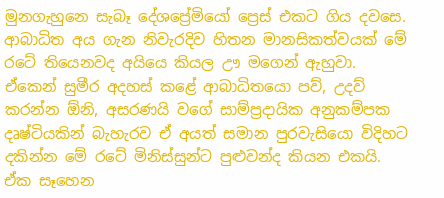මුනගැහුනෙ සැබෑ දේශප්‍රේමියෝ ප්‍රෙස් එකට ගිය දවසෙ. ආබාධිත අය ගැන නිවැරදිව හිතන මානසිකත්වයක් මේ රටේ තියෙනවද අයියෙ කියල ඌ මගෙන් ඇහුවා. ඒකෙන් සුමීර අදහස් කළේ ආබාධිතයො පව්, උදව් කරන්න ඕනි, අසරණයි වගේ සාම්ප්‍රදායික අනුකම්පක දෘෂ්ටියකින් බැහැරව ඒ අයත් සමාන පුරවැසියො විදිහට දකින්න මේ රටේ මිනිස්සුන්ට පුළුවන්ද කියන එකයි. ඒක සෑහෙන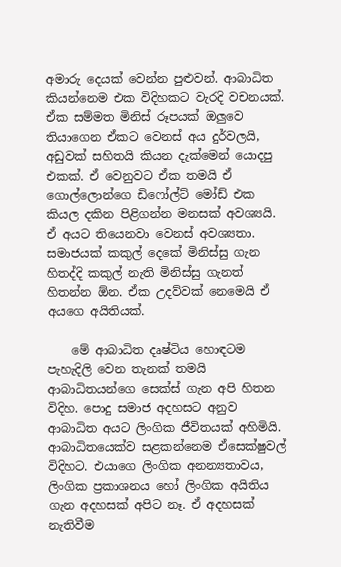අමාරු දෙයක් වෙන්න පුළුවන්. ආබාධිත කියන්නෙම එක විදිහකට වැරදි වචනයක්. ඒක සම්මත මිනිස් රූපයක් ඔලුවෙ තියාගෙන ඒකට වෙනස් අය දුර්වලයි, අඩුවක් සහිතයි කියන දැක්මෙන් යොදපු එකක්. ඒ වෙනුවට ඒක තමයි ඒ ගොල්ලොන්ගෙ ඩිෆෝල්ට් මෝඩ් එක කියල දකින පිළිගන්න මනසක් අවශ්‍යයි. ඒ අයට තියෙනවා වෙනස් අවශ්‍යතා. සමාජයක් කකුල් දෙකේ මිනිස්සු ගැන හිතද්දි කකුල් නැති මිනිස්සු ගැනත් හිතන්න ඕන. ඒක උදව්වක් නෙමෙයි ඒ අයගෙ අයිතියක්.

    මේ ආබාධිත දෘෂ්ටිය හොඳටම පැහැදිලි වෙන තැනක් තමයි ආබාධිතයන්ගෙ සෙක්ස් ගැන අපි හිතන විදිහ. පොදු සමාජ අදහසට අනුව ආබාධිත අයට ලිංගික ජීවිතයක් අහිමියි. ආබාධිතයෙක්ව සළකන්නෙම ඒසෙක්ෂුවල් විදිහට. එයාගෙ ලිංගික අනන්‍යතාවය, ලිංගික ප්‍රකාශනය හෝ ලිංගික අයිතිය ගැන අදහසක් අපිට නෑ. ඒ අදහසක් නැතිවීම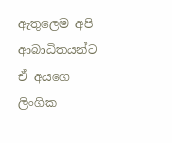ඇතුලෙම අපි ආබාධිතයන්ට ඒ අයගෙ ලිංගික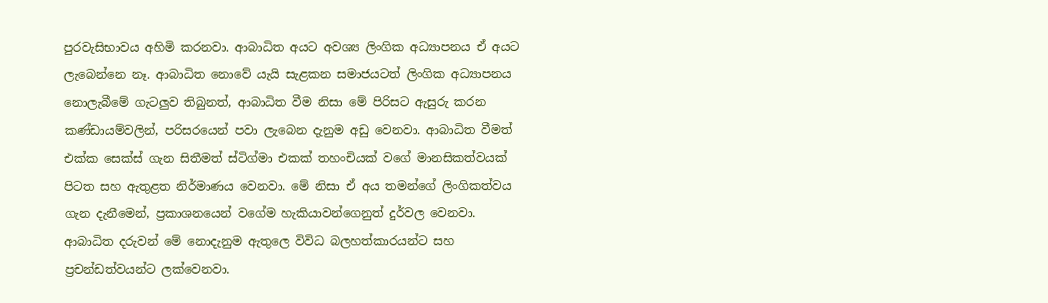පුරවැසිභාවය අහිමි කරනවා. ආබාධිත අයට අවශ්‍ය ලිංගික අධ්‍යාපනය ඒ අයට ලැබෙන්නෙ නෑ. ආබාධිත නොවේ යැයි සැළකන සමාජයටත් ලිංගික අධ්‍යාපනය නොලැබීමේ ගැටලුව තිබුනත්, ආබාධිත වීම නිසා මේ පිරිසට ඇසුරු කරන කණ්ඩායම්වලින්, පරිසරයෙන් පවා ලැබෙන දැනුම අඩු වෙනවා. ආබාධිත වීමත් එක්ක සෙක්ස් ගැන සිතීමත් ස්ටිග්මා එකක් තහංචියක් වගේ මානසිකත්වයක් පිටත සහ ඇතුළත නිර්මාණය වෙනවා. මේ නිසා ඒ අය තමන්ගේ ලිංගිකත්වය ගැන දැනීමෙන්, ප්‍රකාශනයෙන් වගේම හැකියාවන්ගෙනුත් දුර්වල වෙනවා. ආබාධිත දරුවන් මේ නොදැනුම ඇතුලෙ විවිධ බලහත්කාරයන්ට සහ ප්‍රචන්ඩත්වයන්ට ලක්වෙනවා.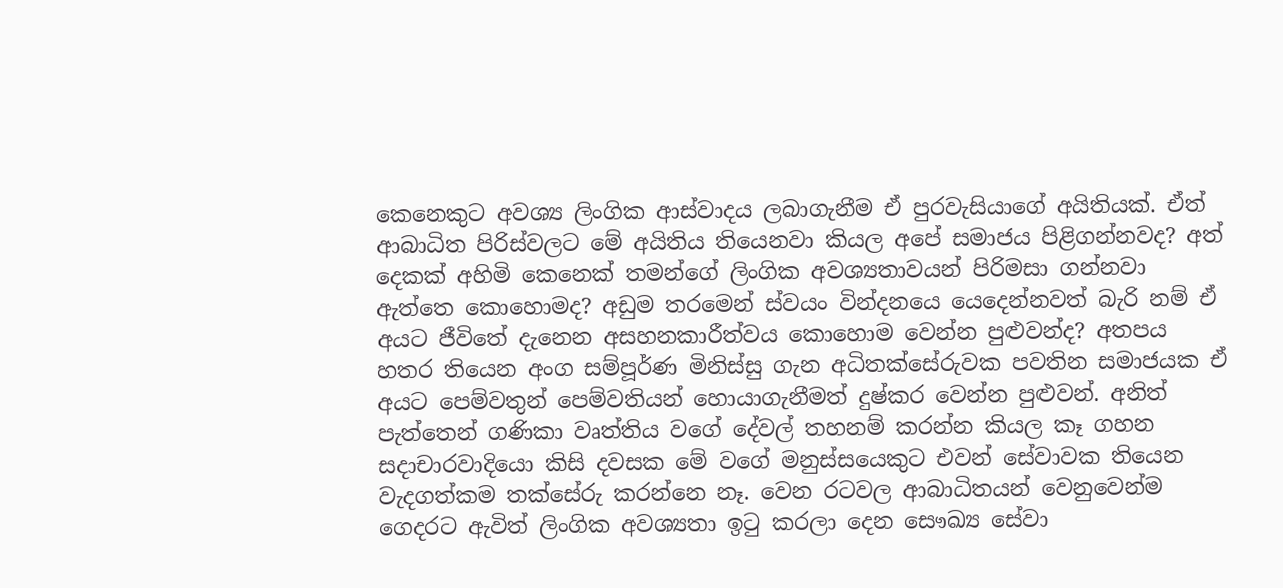කෙනෙකුට අවශ්‍ය ලිංගික ආස්වාදය ලබාගැනීම ඒ පුරවැසියාගේ අයිතියක්. ඒත් ආබාධිත පිරිස්වලට මේ අයිතිය තියෙනවා කියල අපේ සමාජය පිළිගන්නවද? අත් දෙකක් අහිමි කෙනෙක් තමන්ගේ ලිංගික අවශ්‍යතාවයන් පිරිමසා ගන්නවා ඇත්තෙ කොහොමද? අඩුම තරමෙන් ස්වයං වින්දනයෙ යෙදෙන්නවත් බැරි නම් ඒ අයට ජීවිතේ දැනෙන අසහනකාරීත්වය කොහොම වෙන්න පුළුවන්ද? අතපය හතර තියෙන අංග සම්පූර්ණ මිනිස්සු ගැන අධිතක්සේරුවක පවතින සමාජයක ඒ අයට පෙම්වතුන් පෙම්වතියන් හොයාගැනීමත් දුෂ්කර වෙන්න පුළුවන්. අනිත් පැත්තෙන් ගණිකා වෘත්තිය වගේ දේවල් තහනම් කරන්න කියල කෑ ගහන සදාචාරවාදියො කිසි දවසක මේ වගේ මනුස්සයෙකුට එවන් සේවාවක තියෙන වැදගත්කම තක්සේරු කරන්නෙ නෑ. වෙන රටවල ආබාධිතයන් වෙනුවෙන්ම ගෙදරට ඇවිත් ලිංගික අවශ්‍යතා ඉටු කරලා දෙන සෞඛ්‍ය සේවා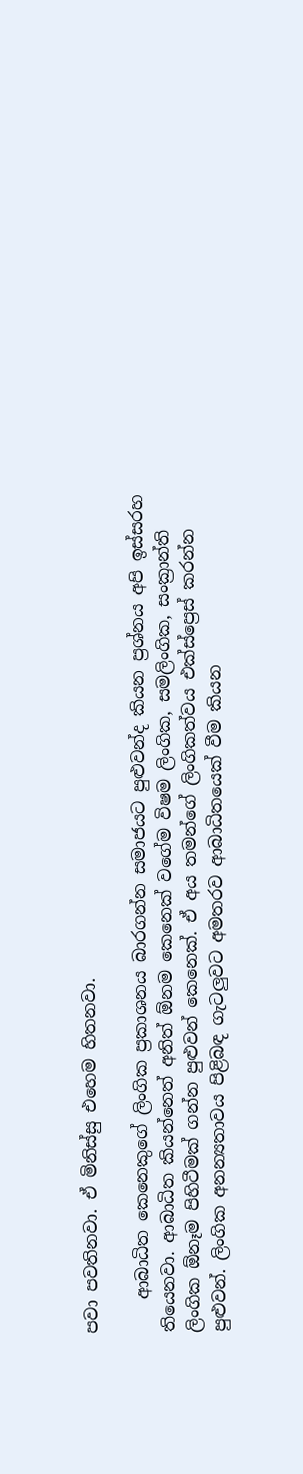පවා පවතිනවා. ඒ මිනිස්සු එහෙම හිතනවා.

    ආබාධිත කෙනෙකුගේ ලිංගික ප්‍රකාශනය බාරගන්න සමාජයට පුළුවන්ද කියන ප්‍රශ්නය අපි ඉස්සරහ තියෙනවා. ආබාධිත කියන්නෙත් අනිත් ඕනම කෙනෙක් වගේම විෂම ලිංගික, සමලිංගික, සංක්‍රාන්ති ලිංගික ඕනෑම පිහිටීමක් ගන්න පුළුවන් කෙනෙක්. ඒ අය තමන්ගේ ලිංගිකත්වය එක්ස්ප්‍රෙස් කරන්න පුළුවන්. ලිංගික අනන්‍යතාවය පිළිබඳ ගැටලුවට අමතරව ආබාධිතයෙක් වීම කියන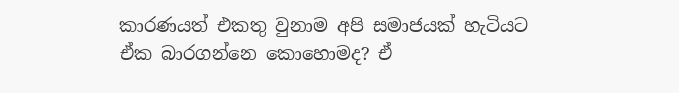කාරණයත් එකතු වුනාම අපි සමාජයක් හැටියට ඒක බාරගන්නෙ කොහොමද? ඒ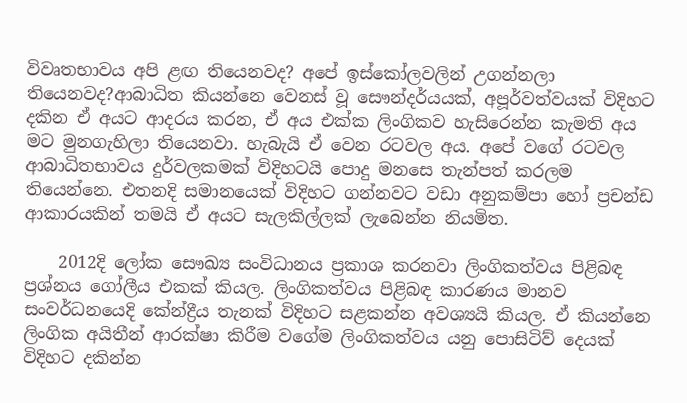විවෘතභාවය අපි ළඟ තියෙනවද? අපේ ඉස්කෝලවලින් උගන්නලා තියෙනවද?ආබාධිත කියන්නෙ වෙනස් වූ සෞන්දර්යයක්, අපූර්වත්වයක් විදිහට දකින ඒ අයට ආදරය කරන, ඒ අය එක්ක ලිංගිකව හැසිරෙන්න කැමති අය මට මුනගැහිලා තියෙනවා. හැබැයි ඒ වෙන රටවල අය. අපේ වගේ රටවල ආබාධිතභාවය දුර්වලකමක් විදිහටයි පොදු මනසෙ තැන්පත් කරලම තියෙන්නෙ. එතනදි සමානයෙක් විදිහට ගන්නවට වඩා අනුකම්පා හෝ ප්‍රචන්ඩ ආකාරයකින් තමයි ඒ අයට සැලකිල්ලක් ලැබෙන්න නියමිත.

    2012දි ලෝක සෞඛ්‍ය සංවිධානය ප්‍රකාශ කරනවා ලිංගිකත්වය පිළිබඳ ප්‍රශ්නය ගෝලීය එකක් කියල. ලිංගිකත්වය පිළිබඳ කාරණය මානව සංවර්ධනයෙදි කේන්ද්‍රීය තැනක් විදිහට සළකන්න අවශ්‍යයි කියල. ඒ කියන්නෙ ලිංගික අයිතීන් ආරක්ෂා කිරීම වගේම ලිංගිකත්වය යනු පොසිටිව් දෙයක් විදිහට දකින්න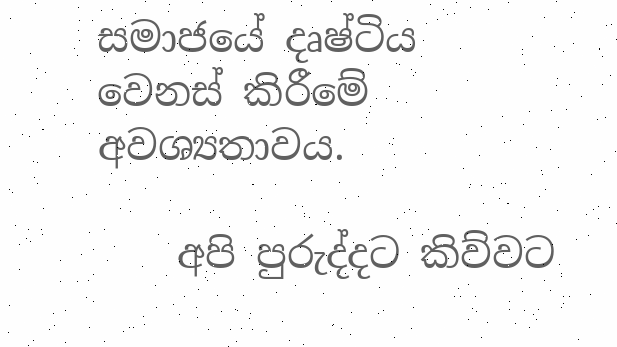සමාජයේ දෘෂ්ටිය වෙනස් කිරීමේ අවශ්‍යතාවය.

    අපි පුරුද්දට කිව්වට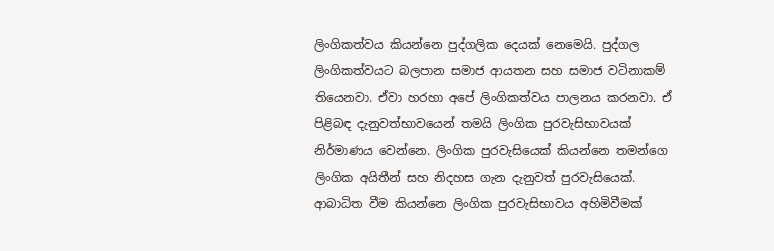ලිංගිකත්වය කියන්නෙ පුද්ගලික දෙයක් නෙමෙයි. පුද්ගල ලිංගිකත්වයට බලපාන සමාජ ආයතන සහ සමාජ වටිනාකම් තියෙනවා. ඒවා හරහා අපේ ලිංගිකත්වය පාලනය කරනවා. ඒ පිළිබඳ දැනුවත්භාවයෙන් තමයි ලිංගික පුරවැසිභාවයක් නිර්මාණය වෙන්නෙ. ලිංගික පුරවැසියෙක් කියන්නෙ තමන්ගෙ ලිංගික අයිතීන් සහ නිදහස ගැන දැනුවත් පුරවැසියෙක්. ආබාධිත වීම කියන්නෙ ලිංගික පුරවැසිභාවය අහිමිවීමක්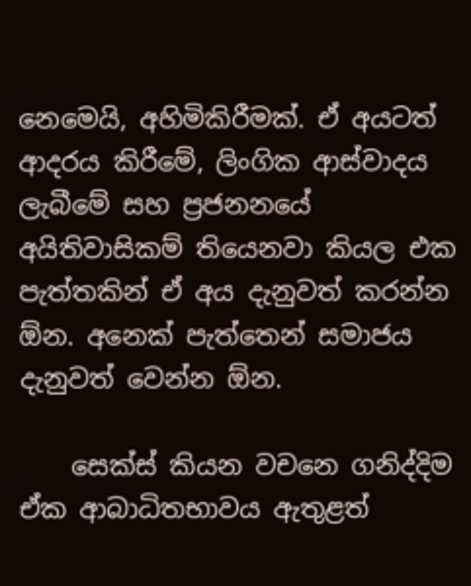නෙමෙයි, අහිමිකිරීමක්. ඒ අයටත් ආදරය කිරීමේ, ලිංගික ආස්වාදය ලැබීමේ සහ ප්‍රජනනයේ අයිතිවාසිකම් තියෙනවා කියල එක පැත්තකින් ඒ අය දැනුවත් කරන්න ඕන. අනෙක් පැත්තෙන් සමාජය දැනුවත් වෙන්න ඕන.

    සෙක්ස් කියන වචනෙ ගනිද්දිම ඒක ආබාධිතභාවය ඇතුළත්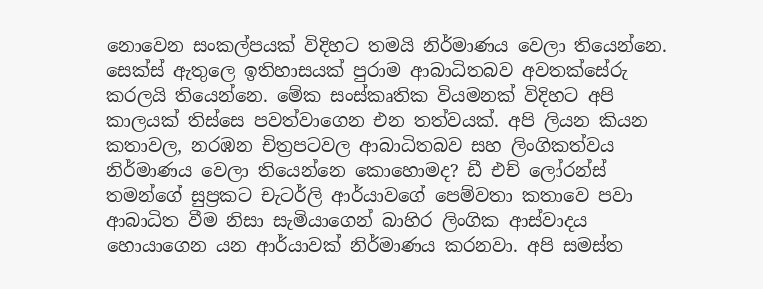නොවෙන සංකල්පයක් විදිහට තමයි නිර්මාණය වෙලා තියෙන්නෙ. සෙක්ස් ඇතුලෙ ඉතිහාසයක් පුරාම ආබාධිතබව අවතක්සේරු කරලයි තියෙන්නෙ. මේක සංස්කෘතික වියමනක් විදිහට අපි කාලයක් තිස්සෙ පවත්වාගෙන එන තත්වයක්. අපි ලියන කියන කතාවල, නරඹන චිත්‍රපටවල ආබාධිතබව සහ ලිංගිකත්වය නිර්මාණය වෙලා තියෙන්නෙ කොහොමද? ඩී එච් ලෝරන්ස් තමන්ගේ සුප්‍රකට චැටර්ලි ආර්යාවගේ පෙම්වතා කතාවෙ පවා ආබාධිත වීම නිසා සැමියාගෙන් බාහිර ලිංගික ආස්වාදය හොයාගෙන යන ආර්යාවක් නිර්මාණය කරනවා. අපි සමස්ත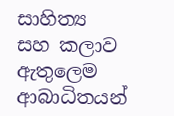සාහිත්‍ය සහ කලාව ඇතුලෙම ආබාධිතයන්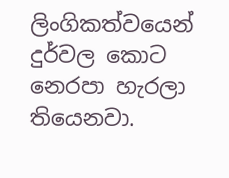ලිංගිකත්වයෙන් දුර්වල කොට නෙරපා හැරලා තියෙනවා.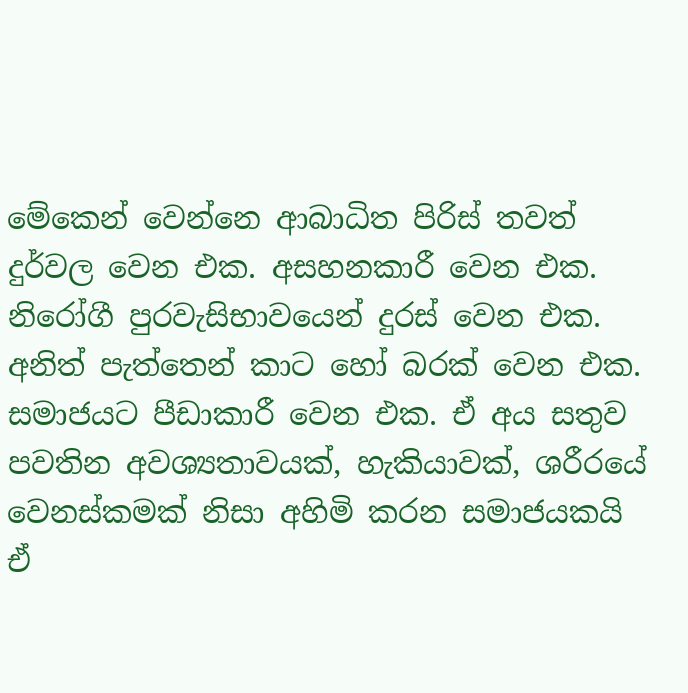මේකෙන් වෙන්නෙ ආබාධිත පිරිස් තවත් දුර්වල වෙන එක. අසහනකාරී වෙන එක. නිරෝගී පුරවැසිභාවයෙන් දුරස් වෙන එක. අනිත් පැත්තෙන් කාට හෝ බරක් වෙන එක. සමාජයට පීඩාකාරී වෙන එක. ඒ අය සතුව පවතින අවශ්‍යතාවයක්, හැකියාවක්, ශරීරයේ වෙනස්කමක් නිසා අහිමි කරන සමාජයකයි ඒ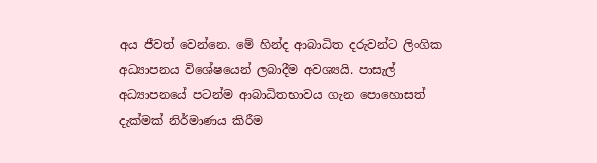අය ජීවත් වෙන්නෙ. මේ හින්ද ආබාධිත දරුවන්ට ලිංගික අධ්‍යාපනය විශේෂයෙන් ලබාදීම අවශ්‍යයි. පාසැල් අධ්‍යාපනයේ පටන්ම ආබාධිතභාවය ගැන පොහොසත් දැක්මක් නිර්මාණය කිරීම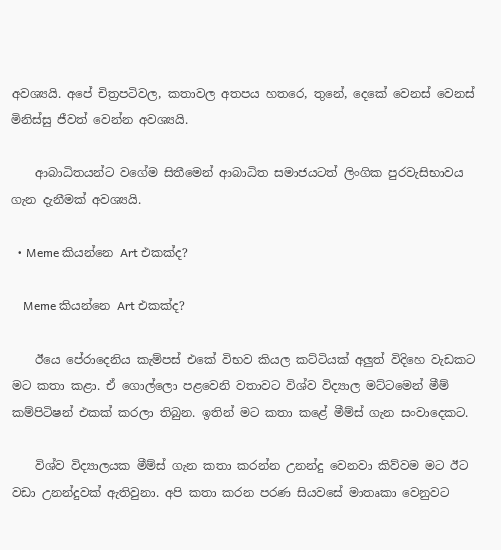අවශ්‍යයි. අපේ චිත්‍රපටිවල, කතාවල අතපය හතරෙ, තුනේ, දෙකේ වෙනස් වෙනස් මිනිස්සු ජීවත් වෙන්න අවශ්‍යයි.

    ආබාධිතයන්ට වගේම සිතීමෙන් ආබාධිත සමාජයටත් ලිංගික පුරවැසිභාවය ගැන දැනීමක් අවශ්‍යයි.

  • Meme කියන්නෙ Art එකක්ද?

    Meme කියන්නෙ Art එකක්ද?

    ඊයෙ පේරාදෙනිය කැම්පස් එකේ විභව කියල කට්ටියක් අලුත් විදිහෙ වැඩකට මට කතා කළා. ඒ ගොල්ලො පළවෙනි වතාවට විශ්ව විද්‍යාල මට්ටමෙන් මීම් කම්පිටිෂන් එකක් කරලා තිබුන. ඉතින් මට කතා කළේ මීම්ස් ගැන සංවාදෙකට.

    විශ්ව විද්‍යාලයක මීම්ස් ගැන කතා කරන්න උනන්දු වෙනවා කිව්වම මට ඊට වඩා උනන්දුවක් ඇතිවුනා. අපි කතා කරන පරණ සියවසේ මාතෘකා වෙනුවට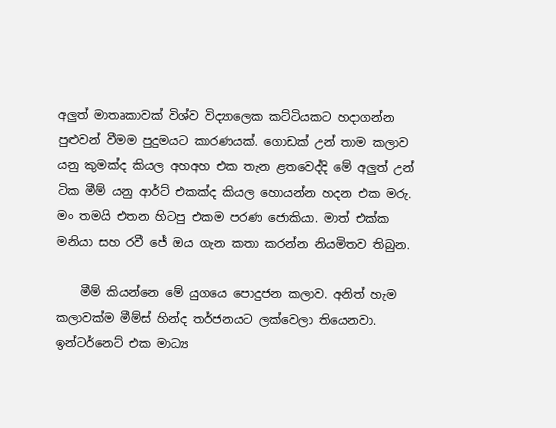අලුත් මාතෘකාවක් විශ්ව විද්‍යාලෙක කට්ටියකට හදාගන්න පුළුවන් වීමම පුදුමයට කාරණයක්. ගොඩක් උන් තාම කලාව යනු කුමක්ද කියල අහඅහ එක තැන ළතවෙද්දි මේ අලුත් උන් ටික මීම් යනු ආර්ට් එකක්ද කියල හොයන්න හදන එක මරු. මං තමයි එතන හිටපු එකම පරණ ජොකියා. මාත් එක්ක මනියා සහ රවී ජේ ඔය ගැන කතා කරන්න නියමිතව තිබුන.

    මීම් කියන්නෙ මේ යුගයෙ පොදුජන කලාව. අනිත් හැම කලාවක්ම මීම්ස් හින්ද තර්ජනයට ලක්වෙලා තියෙනවා. ඉන්ටර්නෙට් එක මාධ්‍ය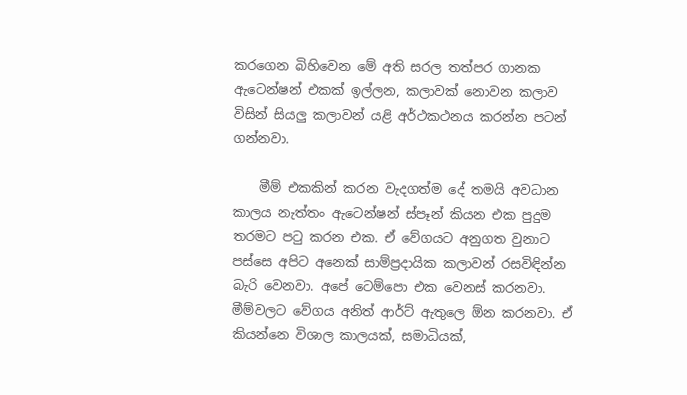කරගෙන බිහිවෙන මේ අති සරල තත්පර ගානක ඇටෙන්ෂන් එකක් ඉල්ලන, කලාවක් නොවන කලාව විසින් සියලු කලාවන් යළි අර්ථකථනය කරන්න පටන් ගන්නවා.

    මීම් එකකින් කරන වැදගත්ම දේ තමයි අවධාන කාලය නැත්තං ඇටෙන්ෂන් ස්පෑන් කියන එක පුදුම තරමට පටු කරන එක. ඒ වේගයට අනුගත වුනාට පස්සෙ අපිට අනෙක් සාම්ප්‍රදායික කලාවන් රසවිඳින්න බැරි වෙනවා. අපේ ටෙම්පො එක වෙනස් කරනවා. මීම්වලට වේගය අනිත් ආර්ට් ඇතුලෙ ඕන කරනවා. ඒ කියන්නෙ විශාල කාලයක්, සමාධියක්,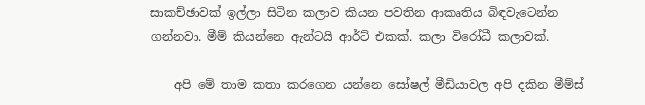සාකච්ඡාවක් ඉල්ලා සිටින කලාව කියන පවතින ආකෘතිය බිඳවැටෙන්න ගන්නවා. මීම් කියන්නෙ ඇන්ටයි ආර්ට් එකක්. කලා විරෝධී කලාවක්.

    අපි මේ තාම කතා කරගෙන යන්නෙ සෝෂල් මීඩියාවල අපි දකින මීම්ස්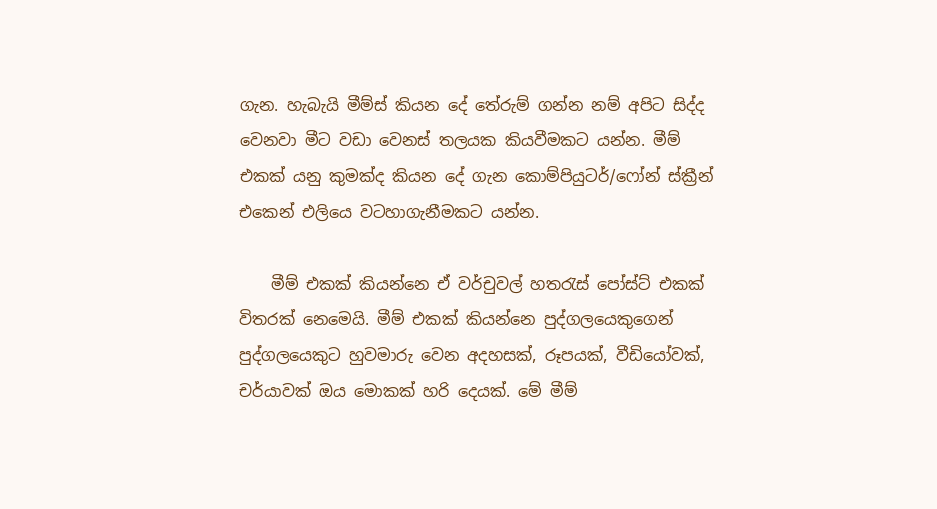ගැන. හැබැයි මීම්ස් කියන දේ තේරුම් ගන්න නම් අපිට සිද්ද වෙනවා මීට වඩා වෙනස් තලයක කියවීමකට යන්න. මීම් එකක් යනු කුමක්ද කියන දේ ගැන කොම්පියුටර්/ෆෝන් ස්ක්‍රීන් එකෙන් එලියෙ වටහාගැනීමකට යන්න.

    මීම් එකක් කියන්නෙ ඒ වර්චුවල් හතරැස් පෝස්ට් එකක් විතරක් නෙමෙයි. මීම් එකක් කියන්නෙ පුද්ගලයෙකුගෙන් පුද්ගලයෙකුට හුවමාරු වෙන අදහසක්, රූපයක්, වීඩියෝවක්, චර්යාවක් ඔය මොකක් හරි දෙයක්. මේ මීම්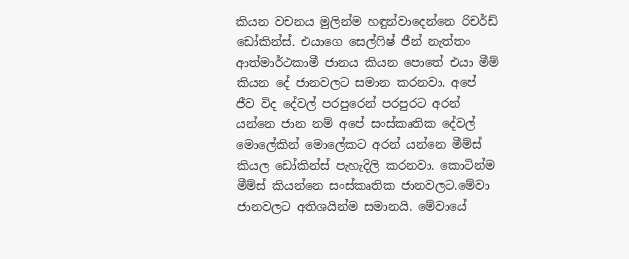කියන වචනය මුලින්ම හඳුන්වාදෙන්නෙ රිචර්ඩ් ඩෝකින්ස්. එයාගෙ සෙල්ෆිෂ් ජීන් නැත්තං ආත්මාර්ථකාමී ජානය කියන පොතේ එයා මීම් කියන දේ ජානවලට සමාන කරනවා. අපේ ජීව විද දේවල් පරපුරෙන් පරපුරට අරන් යන්නෙ ජාන නම් අපේ සංස්කෘතික දේවල් මොලේකින් මොලේකට අරන් යන්නෙ මීම්ස් කියල ඩෝකින්ස් පැහැදිලි කරනවා. කොටින්ම මීම්ස් කියන්නෙ සංස්කෘතික ජානවලට.මේවා ජානවලට අතිශයින්ම සමානයි. මේවායේ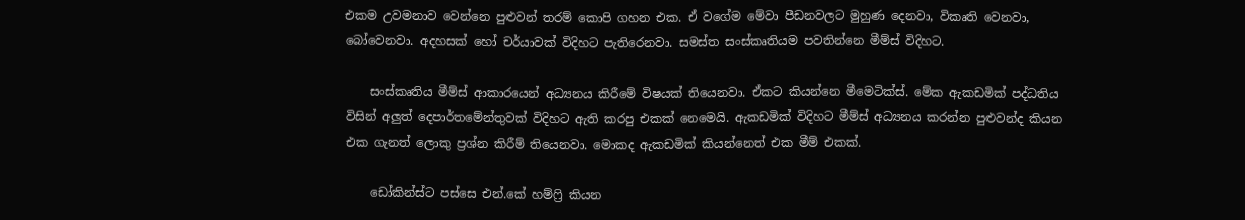එකම උවමනාව වෙන්නෙ පුළුවන් තරම් කොපි ගහන එක. ඒ වගේම මේවා පීඩනවලට මුහුණ දෙනවා, විකෘති වෙනවා, බෝවෙනවා. අදහසක් හෝ චර්යාවක් විදිහට පැතිරෙනවා. සමස්ත සංස්කෘතියම පවතින්නෙ මීම්ස් විදිහට.

    සංස්කෘතිය මීම්ස් ආකාරයෙන් අධ්‍යනය කිරීමේ විෂයක් තියෙනවා. ඒකට කියන්නෙ මීමෙටික්ස්. මේක ඇකඩමික් පද්ධතිය විසින් අලුත් දෙපාර්තමේන්තුවක් විදිහට ඇති කරපු එකක් නෙමෙයි. ඇකඩමික් විදිහට මීම්ස් අධ්‍යනය කරන්න පුළුවන්ද කියන එක ගැනත් ලොකු ප්‍රශ්න කිරීම් තියෙනවා. මොකද ඇකඩමික් කියන්නෙත් එක මීම් එකක්.

    ඩෝකින්ස්ට පස්සෙ එන්.කේ හම්ෆ්‍රි කියන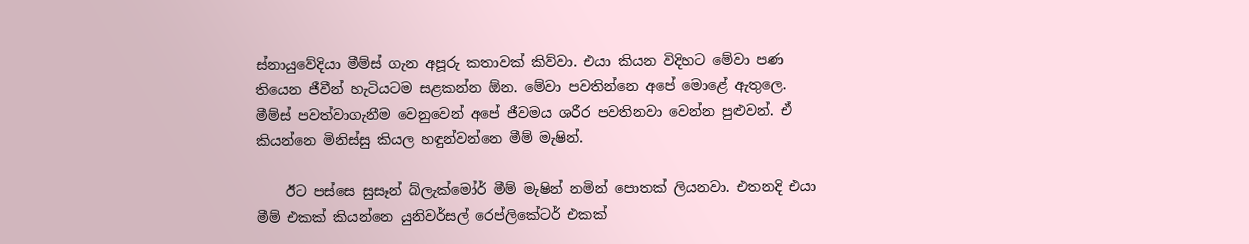ස්නායුවේදියා මීම්ස් ගැන අපූරු කතාවක් කිව්වා. එයා කියන විදිහට මේවා පණ තියෙන ජීවීන් හැටියටම සළකන්න ඕන. මේවා පවතින්නෙ අපේ මොළේ ඇතුලෙ. මීම්ස් පවත්වාගැනීම වෙනුවෙන් අපේ ජීවමය ශරීර පවතිනවා වෙන්න පුළුවන්. ඒ කියන්නෙ මිනිස්සු කියල හඳුන්වන්නෙ මීම් මැෂින්.

    ඊට පස්සෙ සුසෑන් බ්ලැක්මෝර් මීම් මැෂින් නමින් පොතක් ලියනවා. එතනදි එයා මීම් එකක් කියන්නෙ යුනිවර්සල් රෙප්ලිකේටර් එකක්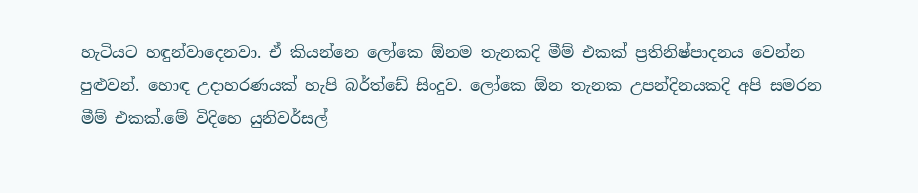හැටියට හඳුන්වාදෙනවා. ඒ කියන්නෙ ලෝකෙ ඕනම තැනකදි මීම් එකක් ප්‍රතිනිෂ්පාදනය වෙන්න පුළුවන්. හොඳ උදාහරණයක් හැපි බර්ත්ඩේ සිංදුව. ලෝකෙ ඕන තැනක උපන්දිනයකදි අපි සමරන මීම් එකක්.මේ විදිහෙ යුනිවර්සල්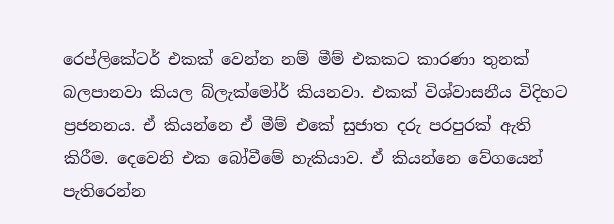රෙප්ලිකේටර් එකක් වෙන්න නම් මීම් එකකට කාරණා තුනක් බලපානවා කියල බ්ලැක්මෝර් කියනවා. එකක් විශ්වාසනීය විදිහට ප්‍රජනනය. ඒ කියන්නෙ ඒ මීම් එකේ සුජාත දරු පරපුරක් ඇති කිරීම. දෙවෙනි එක බෝවීමේ හැකියාව. ඒ කියන්නෙ වේගයෙන් පැතිරෙන්න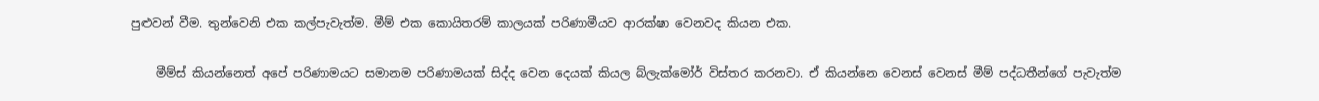පුළුවන් වීම. තුන්වෙනි එක කල්පැවැත්ම. මීම් එක කොයිතරම් කාලයක් පරිණාමීයව ආරක්ෂා වෙනවද කියන එක.

    මීම්ස් කියන්නෙත් අපේ පරිණාමයට සමානම පරිණාමයක් සිද්ද වෙන දෙයක් කියල බ්ලැක්මෝර් විස්තර කරනවා. ඒ කියන්නෙ වෙනස් වෙනස් මීම් පද්ධතීන්ගේ පැවැත්ම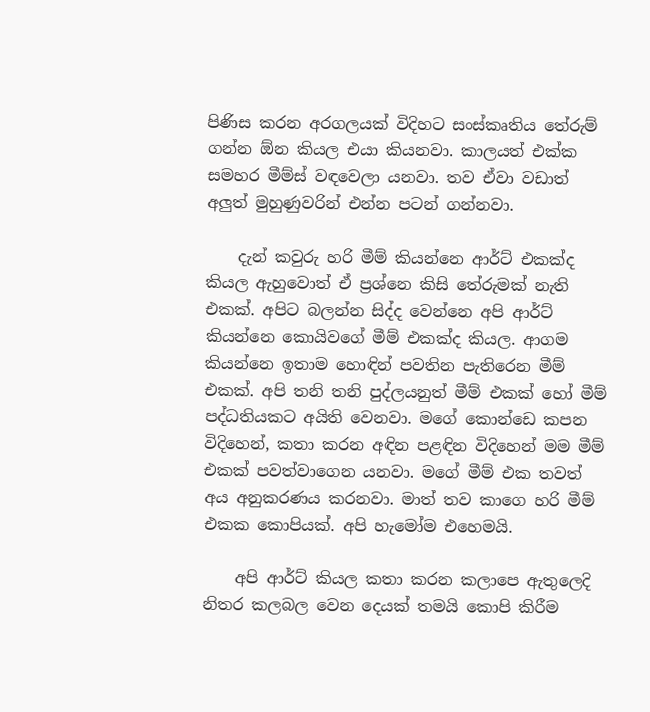පිණිස කරන අරගලයක් විදිහට සංස්කෘතිය තේරුම් ගන්න ඕන කියල එයා කියනවා. කාලයත් එක්ක සමහර මීම්ස් වඳවෙලා යනවා. තව ඒවා වඩාත් අලුත් මුහුණුවරින් එන්න පටන් ගන්නවා.

    දැන් කවුරු හරි මීම් කියන්නෙ ආර්ට් එකක්ද කියල ඇහුවොත් ඒ ප්‍රශ්නෙ කිසි තේරුමක් නැති එකක්. අපිට බලන්න සිද්ද වෙන්නෙ අපි ආර්ට් කියන්නෙ කොයිවගේ මීම් එකක්ද කියල. ආගම කියන්නෙ ඉතාම හොඳින් පවතින පැතිරෙන මීම් එකක්. අපි තනි තනි පුද්ලයනුත් මීම් එකක් හෝ මීම් පද්ධතියකට අයිති වෙනවා. මගේ කොන්ඩෙ කපන විදිහෙන්, කතා කරන අඳින පළඳින විදිහෙන් මම මීම් එකක් පවත්වාගෙන යනවා. මගේ මීම් එක තවත් අය අනුකරණය කරනවා. මාත් තව කාගෙ හරි මීම් එකක කොපියක්. අපි හැමෝම එහෙමයි.

    අපි ආර්ට් කියල කතා කරන කලාපෙ ඇතුලෙදි නිතර කලබල වෙන දෙයක් තමයි කොපි කිරීම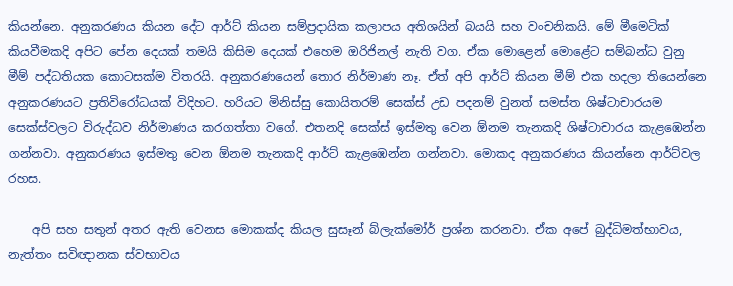කියන්නෙ. අනුකරණය කියන දේට ආර්ට් කියන සම්ප්‍රදායික කලාපය අතිශයින් බයයි සහ වංචනිකයි. මේ මීමෙටික් කියවීමකදි අපිට පේන දෙයක් තමයි කිසිම දෙයක් එහෙම ඔරිජිනල් නැති වග. ඒක මොළෙන් මොළේට සම්බන්ධ වුනු මීම් පද්ධතියක කොටසක්ම විතරයි. අනුකරණයෙන් තොර නිර්මාණ නෑ. ඒත් අපි ආර්ට් කියන මීම් එක හදලා තියෙන්නෙ අනුකරණයට ප්‍රතිවිරෝධයක් විදිහට. හරියට මිනිස්සු කොයිතරම් සෙක්ස් උඩ පදනම් වුනත් සමස්ත ශිෂ්ටාචාරයම සෙක්ස්වලට විරුද්ධව නිර්මාණය කරගත්තා වගේ. එතනදි සෙක්ස් ඉස්මතු වෙන ඕනම තැනකදි ශිෂ්ටාචාරය කැළඹෙන්න ගන්නවා. අනුකරණය ඉස්මතු වෙන ඕනම තැනකදි ආර්ට් කැළඹෙන්න ගන්නවා. මොකද අනුකරණය කියන්නෙ ආර්ට්වල රහස.

    අපි සහ සතුන් අතර ඇති වෙනස මොකක්ද කියල සුසෑන් බ්ලැක්මෝර් ප්‍රශ්න කරනවා. ඒක අපේ බුද්ධිමත්භාවය, නැත්තං සවිඥානක ස්වභාවය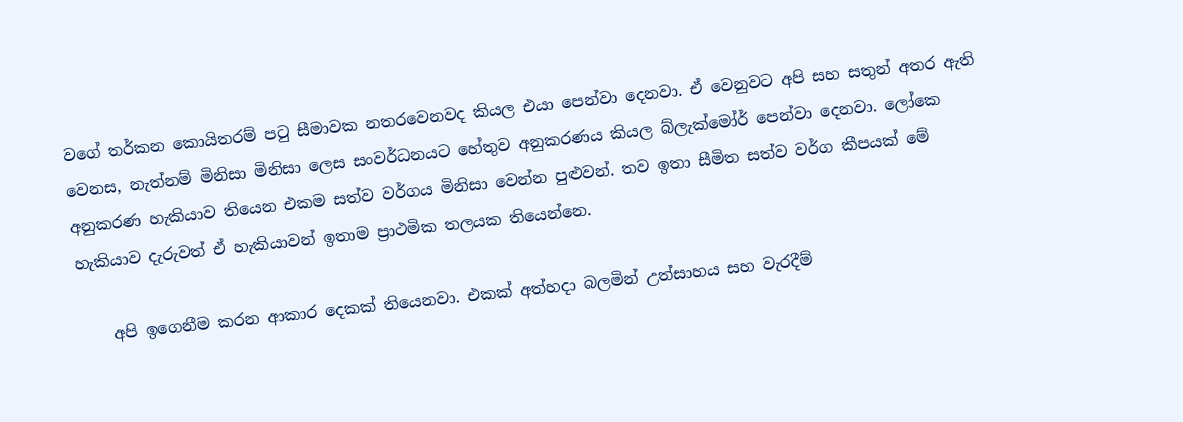වගේ තර්කන කොයිතරම් පටු සීමාවක නතරවෙනවද කියල එයා පෙන්වා දෙනවා. ඒ වෙනුවට අපි සහ සතුන් අතර ඇති වෙනස, නැත්නම් මිනිසා මිනිසා ලෙස සංවර්ධනයට හේතුව අනුකරණය කියල බ්ලැක්මෝර් පෙන්වා දෙනවා. ලෝකෙ අනුකරණ හැකියාව තියෙන එකම සත්ව වර්ගය මිනිසා වෙන්න පුළුවන්. තව ඉතා සීමිත සත්ව වර්ග කීපයක් මේ හැකියාව දැරුවත් ඒ හැකියාවන් ඉතාම ප්‍රාථමික තලයක තියෙන්නෙ.

    අපි ඉගෙනීම කරන ආකාර දෙකක් තියෙනවා. එකක් අත්හදා බලමින් උත්සාහය සහ වැරදීම්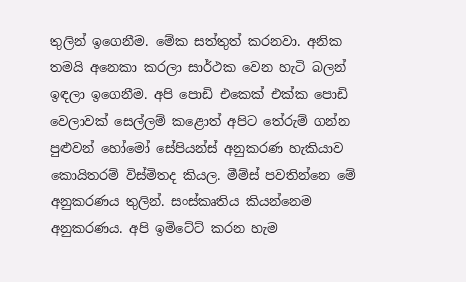තුලින් ඉගෙනීම. මේක සත්තුත් කරනවා. අනික තමයි අනෙකා කරලා සාර්ථක වෙන හැටි බලන් ඉඳලා ඉගෙනීම. අපි පොඩි එකෙක් එක්ක පොඩි වෙලාවක් සෙල්ලම් කළොත් අපිට තේරුම් ගන්න පුළුවන් හෝමෝ සේපියන්ස් අනුකරණ හැකියාව කොයිතරම් විස්මිතද කියල. මීම්ස් පවතින්නෙ මේ අනුකරණය තුලින්. සංස්කෘතිය කියන්නෙම අනුකරණය. අපි ඉමිටේට් කරන හැම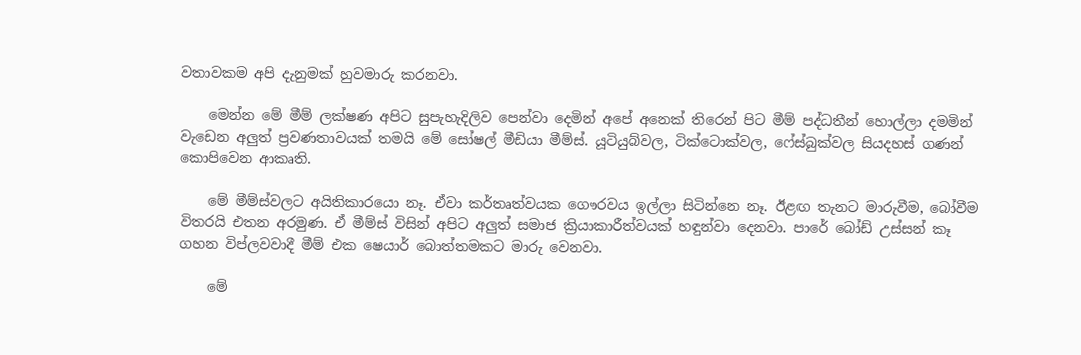වතාවකම අපි දැනුමක් හුවමාරු කරනවා.

    මෙන්න මේ මීම් ලක්ෂණ අපිට සුපැහැදිලිව පෙන්වා දෙමින් අපේ අනෙක් තිරෙන් පිට මීම් පද්ධතීන් හොල්ලා දමමින් වැඩෙන අලුත් ප්‍රවණතාවයක් තමයි මේ සෝෂල් මීඩියා මීම්ස්. යූටියුබ්වල, ටික්ටොක්වල, ෆේස්බුක්වල සියදහස් ගණන් කොපිවෙන ආකෘති.

    මේ මීම්ස්වලට අයිතිකාරයො නෑ. ඒවා කර්තෘත්වයක ගෞරවය ඉල්ලා සිටින්නෙ නෑ. ඊළඟ තැනට මාරුවීම, බෝවීම විතරයි එතන අරමුණ. ඒ මීම්ස් විසින් අපිට අලුත් සමාජ ක්‍රියාකාරීත්වයක් හඳුන්වා දෙනවා. පාරේ බෝඩ් උස්සන් කෑ ගහන විප්ලවවාදී මීම් එක ෂෙයාර් බොත්තමකට මාරු වෙනවා.

    මේ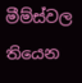මීම්ස්වල තියෙන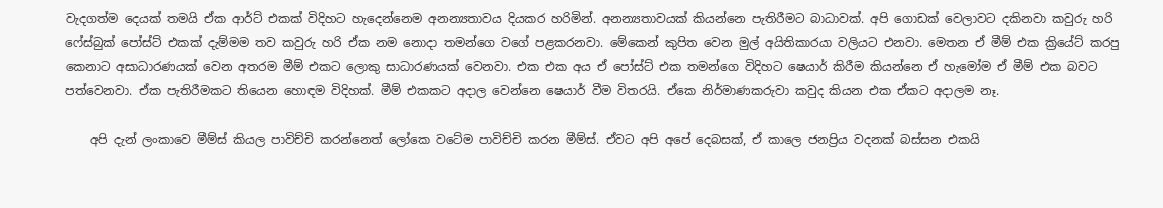වැදගත්ම දෙයක් තමයි ඒක ආර්ට් එකක් විදිහට හැදෙන්නෙම අනන්‍යතාවය දියකර හරිමින්. අනන්‍යතාවයක් කියන්නෙ පැතිරීමට බාධාවක්. අපි ගොඩක් වෙලාවට දකිනවා කවුරු හරි ෆේස්බුක් පෝස්ට් එකක් දැම්මම තව කවුරු හරි ඒක නම නොදා තමන්ගෙ වගේ පළකරනවා. මේකෙන් කුපිත වෙන මුල් අයිතිකාරයා වලියට එනවා. මෙතන ඒ මීම් එක ක්‍රියේට් කරපු කෙනාට අසාධාරණයක් වෙන අතරම මීම් එකට ලොකු සාධාරණයක් වෙනවා. එක එක අය ඒ පෝස්ට් එක තමන්ගෙ විදිහට ෂෙයාර් කිරීම කියන්නෙ ඒ හැමෝම ඒ මීම් එක බවට පත්වෙනවා. ඒක පැතිරීමකට තියෙන හොඳම විදිහක්. මීම් එකකට අදාල වෙන්නෙ ෂෙයාර් වීම විතරයි. ඒකෙ නිර්මාණකරුවා කවුද කියන එක ඒකට අදාලම නෑ.

    අපි දැන් ලංකාවෙ මීම්ස් කියල පාවිච්චි කරන්නෙත් ලෝකෙ වටේම පාවිච්චි කරන මීම්ස්. ඒවට අපි අපේ දෙබසක්, ඒ කාලෙ ජනප්‍රිය වදනක් බස්සන එකයි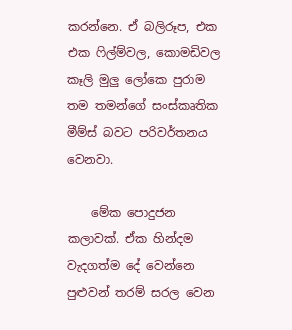කරන්නෙ. ඒ බලිරූප, එක එක ෆිල්ම්වල, කොමඩිවල කෑලි මුලු ලෝකෙ පුරාම තම තමන්ගේ සංස්කෘතික මීම්ස් බවට පරිවර්තනය වෙනවා.

    මේක පොදුජන කලාවක්. ඒක හින්දම වැදගත්ම දේ වෙන්නෙ පුළුවන් තරම් සරල වෙන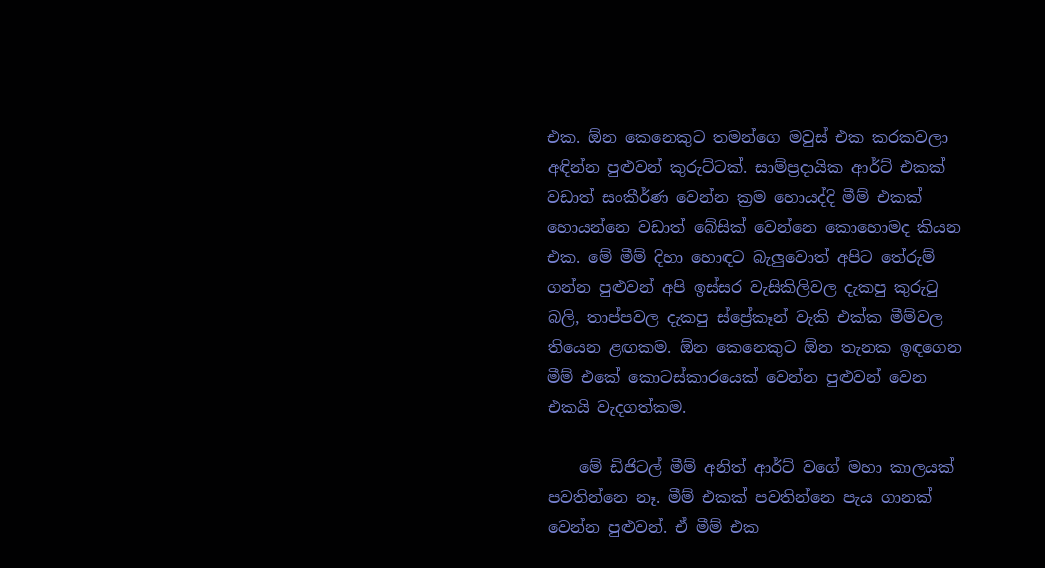එක. ඕන කෙනෙකුට තමන්ගෙ මවුස් එක කරකවලා අඳින්න පුළුවන් කුරුට්ටක්. සාම්ප්‍රදායික ආර්ට් එකක් වඩාත් සංකීර්ණ වෙන්න ක්‍රම හොයද්දි මීම් එකක් හොයන්නෙ වඩාත් බේසික් වෙන්නෙ කොහොමද කියන එක. මේ මීම් දිහා හොඳට බැලුවොත් අපිට තේරුම් ගන්න පුළුවන් අපි ඉස්සර වැසිකිලිවල දැකපු කුරුටු බලි, තාප්පවල දැකපු ස්ප්‍රේකෑන් වැකි එක්ක මීම්වල තියෙන ළඟකම. ඕන කෙනෙකුට ඕන තැනක ඉඳගෙන මීම් එකේ කොටස්කාරයෙක් වෙන්න පුළුවන් වෙන එකයි වැදගත්කම.

    මේ ඩිජිටල් මීම් අනිත් ආර්ට් වගේ මහා කාලයක් පවතින්නෙ නෑ. මීම් එකක් පවතින්නෙ පැය ගානක් වෙන්න පුළුවන්. ඒ මීම් එක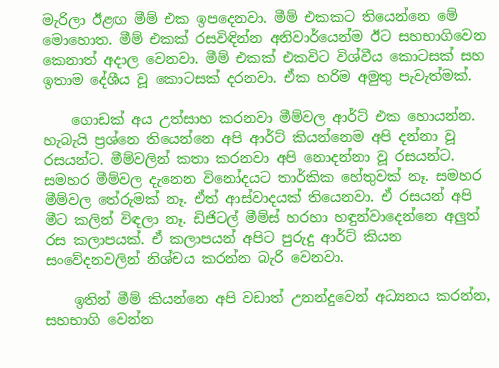මැරිලා ඊළඟ මීම් එක ඉපදෙනවා. මීම් එකකට තියෙන්නෙ මේ මොහොත. මීම් එකක් රසවිඳින්න අනිවාර්යෙන්ම ඊට සහභාගිවෙන කෙනාත් අදාල වෙනවා. මීම් එකක් එකවිට විශ්වීය කොටසක් සහ ඉතාම දේශීය වූ කොටසක් දරනවා. ඒක හරිම අමුතු පැවැත්මක්.

    ගොඩක් අය උත්සාහ කරනවා මීම්වල ආර්ට් එක හොයන්න. හැබැයි ප්‍රශ්නෙ තියෙන්නෙ අපි ආර්ට් කියන්නෙම අපි දන්නා වූ රසයන්ට. මීම්වලින් කතා කරනවා අපි නොදන්නා වූ රසයන්ට. සමහර මීම්වල දැනෙන විනෝදයට තාර්කික හේතුවක් නෑ. සමහර මීම්වල තේරුමක් නෑ. ඒත් ආස්වාදයක් තියෙනවා. ඒ රසයන් අපි මීට කලින් විඳලා නෑ. ඩිජිටල් මීම්ස් හරහා හඳුන්වාදෙන්නෙ අලුත් රස කලාපයක්. ඒ කලාපයන් අපිට පුරුදු ආර්ට් කියන සංවේදනවලින් නිශ්චය කරන්න බැරි වෙනවා.

    ඉතින් මීම් කියන්නෙ අපි වඩාත් උනන්දුවෙන් අධ්‍යනය කරන්න, සහභාගි වෙන්න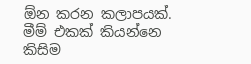ඕන කරන කලාපයක්. මීම් එකක් කියන්නෙ කිසිම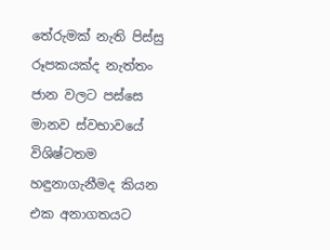තේරුමක් නැති පිස්සු රූපකයක්ද නැත්තං ජාන වලට පස්සෙ මානව ස්වභාවයේ විශිෂ්ටතම හඳුනාගැනීමද කියන එක අනාගතයට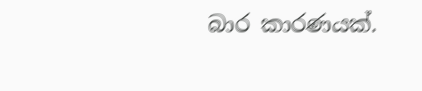බාර කාරණයක්.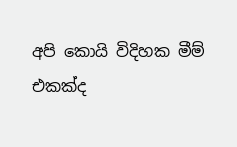අපි කොයි විදිහක මීම් එකක්ද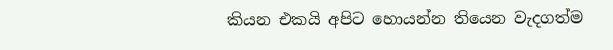කියන එකයි අපිට හොයන්න තියෙන වැදගත්ම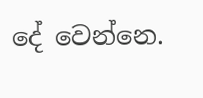දේ වෙන්නෙ.